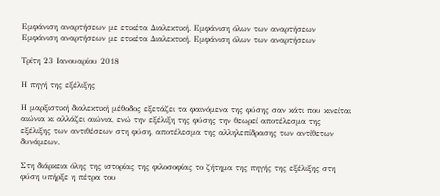Εμφάνιση αναρτήσεων με ετικέτα Διαλεκτική. Εμφάνιση όλων των αναρτήσεων
Εμφάνιση αναρτήσεων με ετικέτα Διαλεκτική. Εμφάνιση όλων των αναρτήσεων

Τρίτη 23 Ιανουαρίου 2018

Η πηγή της εξέλιξης

Η μαρξιστική διαλεκτική μέθοδος εξετάζει τα φαινόμενα της φύσης σαν κάτι που κινείται αιώνια κι αλλάζει αιώνια, ενώ την εξέλιξη της φύσης την θεωρεί αποτέλεσμα της εξέλιξης των αντιθέσεων στη φύση, αποτέλεσμα της αλληλεπίδρασης των αντίθετων δυνάμεων.

Στη διάρκεια όλης της ιστορίας της φιλοσοφίας το ζήτημα της πηγής της εξέλιξης στη φύση υπήρξε η πέτρα του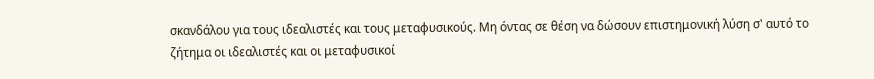σκανδάλου για τους ιδεαλιστές και τους μεταφυσικούς. Μη όντας σε θέση να δώσουν επιστημονική λύση σ' αυτό το ζήτημα οι ιδεαλιστές και οι μεταφυσικοί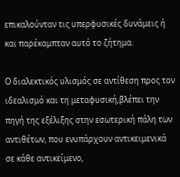επικαλούνταν τις υπερφυσικές δυνάμεις ή και παρέκαμπταν αυτό το ζήτημα.

Ο διαλεκτικός υλισμός σε αντίθεση προς τον ιδεαλισμό και τη μεταφυσική,βλέπει την πηγή της εξέλιξης στην εσωτερική πάλη των αντιθέτων, που ενυπάρχουν αντικειμενικά σε κάθε αντικείμενο,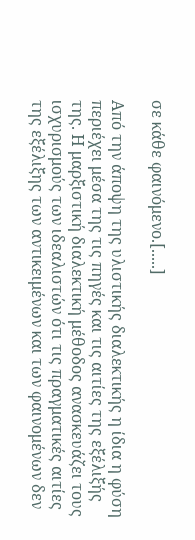σε κάθε φαινόμενο.[.....]

Από την άποψη της υλιστικής διαλεκτικής η ίδια η φύση περιέχει μέσα της τις πηγές και τις αιτίες της εξέλιξής της. Η μαρξιστική διαλεκτική μέθοδος ανασκευάζει τους ισχυρισμούς των ιδεαλιστών ότι τις πραγματικές αιτίες της εξέλιξης των αντικειμένων και των φαινομένων δεν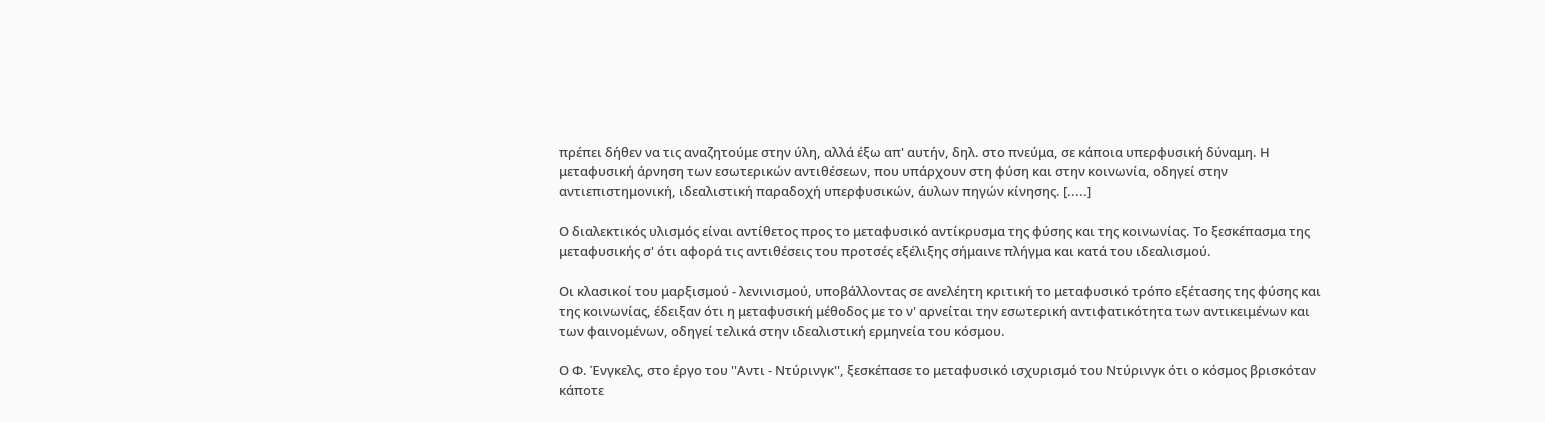πρέπει δήθεν να τις αναζητούμε στην ύλη, αλλά έξω απ' αυτήν, δηλ. στο πνεύμα, σε κάποια υπερφυσική δύναμη. Η μεταφυσική άρνηση των εσωτερικών αντιθέσεων, που υπάρχουν στη φύση και στην κοινωνία, οδηγεί στην αντιεπιστημονική, ιδεαλιστική παραδοχή υπερφυσικών, άυλων πηγών κίνησης. [.....]

Ο διαλεκτικός υλισμός είναι αντίθετος προς το μεταφυσικό αντίκρυσμα της φύσης και της κοινωνίας. Το ξεσκέπασμα της μεταφυσικής σ' ότι αφορά τις αντιθέσεις του προτσές εξέλιξης σήμαινε πλήγμα και κατά του ιδεαλισμού.

Οι κλασικοί του μαρξισμού - λενινισμού, υποβάλλοντας σε ανελέητη κριτική το μεταφυσικό τρόπο εξέτασης της φύσης και της κοινωνίας, έδειξαν ότι η μεταφυσική μέθοδος με το ν' αρνείται την εσωτερική αντιφατικότητα των αντικειμένων και των φαινομένων, οδηγεί τελικά στην ιδεαλιστική ερμηνεία του κόσμου.

Ο Φ. Ένγκελς, στο έργο του ''Αντι - Ντύρινγκ'', ξεσκέπασε το μεταφυσικό ισχυρισμό του Ντύρινγκ ότι ο κόσμος βρισκόταν κάποτε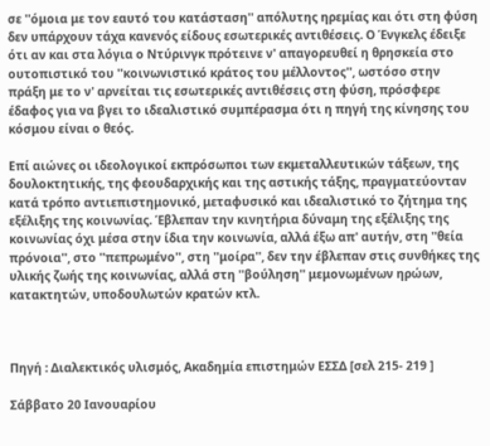σε ''όμοια με τον εαυτό του κατάσταση'' απόλυτης ηρεμίας και ότι στη φύση δεν υπάρχουν τάχα κανενός είδους εσωτερικές αντιθέσεις. Ο Ένγκελς έδειξε ότι αν και στα λόγια ο Ντύρινγκ πρότεινε ν' απαγορευθεί η θρησκεία στο ουτοπιστικό του ''κοινωνιστικό κράτος του μέλλοντος'', ωστόσο στην πράξη με το ν' αρνείται τις εσωτερικές αντιθέσεις στη φύση, πρόσφερε έδαφος για να βγει το ιδεαλιστικό συμπέρασμα ότι η πηγή της κίνησης του κόσμου είναι ο θεός.

Επί αιώνες οι ιδεολογικοί εκπρόσωποι των εκμεταλλευτικών τάξεων, της δουλοκτητικής, της φεουδαρχικής και της αστικής τάξης, πραγματεύονταν κατά τρόπο αντιεπιστημονικό, μεταφυσικό και ιδεαλιστικό το ζήτημα της εξέλιξης της κοινωνίας. Έβλεπαν την κινητήρια δύναμη της εξέλιξης της κοινωνίας όχι μέσα στην ίδια την κοινωνία, αλλά έξω απ' αυτήν, στη ''θεία πρόνοια'', στο ''πεπρωμένο'', στη ''μοίρα'', δεν την έβλεπαν στις συνθήκες της υλικής ζωής της κοινωνίας, αλλά στη ''βούληση'' μεμονωμένων ηρώων, κατακτητών, υποδουλωτών κρατών κτλ.



Πηγή : Διαλεκτικός υλισμός, Ακαδημία επιστημών ΕΣΣΔ [σελ 215- 219 ]

Σάββατο 20 Ιανουαρίου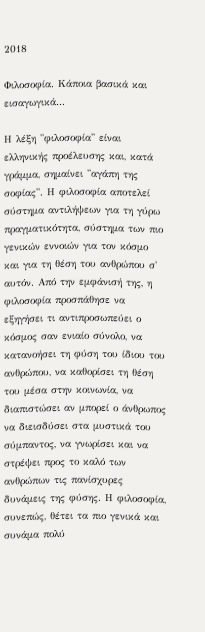2018

Φιλοσοφία. Κάποια βασικά και εισαγωγικά...

Η λέξη ''φιλοσοφία'' είναι ελληνικής προέλευσης και, κατά γράμμα, σημαίνει ''αγάπη της σοφίας''. Η φιλοσοφία αποτελεί σύστημα αντιλήψεων για τη γύρω πραγματικότητα, σύστημα των πιο γενικών εννοιών για τον κόσμο και για τη θέση του ανθρώπου σ' αυτόν. Από την εμφάνισή της, η φιλοσοφία προσπάθησε να εξηγήσει τι αντιπροσωπεύει ο κόσμος σαν ενιαίο σύνολο, να κατανοήσει τη φύση του ίδιου του ανθρώπου, να καθορίσει τη θέση του μέσα στην κοινωνία, να διαπιστώσει αν μπορεί ο άνθρωπος να διεισδύσει στα μυστικά του σύμπαντος, να γνωρίσει και να στρέψει προς το καλό των ανθρώπων τις πανίσχυρες δυνάμεις της φύσης. Η φιλοσοφία, συνεπώς, θέτει τα πιο γενικά και συνάμα πολύ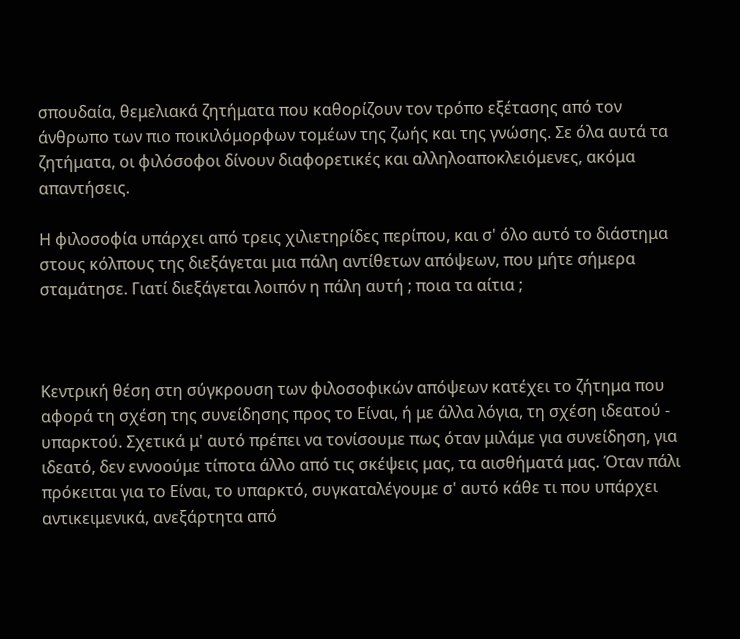σπουδαία, θεμελιακά ζητήματα που καθορίζουν τον τρόπο εξέτασης από τον άνθρωπο των πιο ποικιλόμορφων τομέων της ζωής και της γνώσης. Σε όλα αυτά τα ζητήματα, οι φιλόσοφοι δίνουν διαφορετικές και αλληλοαποκλειόμενες, ακόμα απαντήσεις.

Η φιλοσοφία υπάρχει από τρεις χιλιετηρίδες περίπου, και σ' όλο αυτό το διάστημα στους κόλπους της διεξάγεται μια πάλη αντίθετων απόψεων, που μήτε σήμερα σταμάτησε. Γιατί διεξάγεται λοιπόν η πάλη αυτή ; ποια τα αίτια ;



Κεντρική θέση στη σύγκρουση των φιλοσοφικών απόψεων κατέχει το ζήτημα που αφορά τη σχέση της συνείδησης προς το Είναι, ή με άλλα λόγια, τη σχέση ιδεατού - υπαρκτού. Σχετικά μ' αυτό πρέπει να τονίσουμε πως όταν μιλάμε για συνείδηση, για ιδεατό, δεν εννοούμε τίποτα άλλο από τις σκέψεις μας, τα αισθήματά μας. Όταν πάλι πρόκειται για το Είναι, το υπαρκτό, συγκαταλέγουμε σ' αυτό κάθε τι που υπάρχει αντικειμενικά, ανεξάρτητα από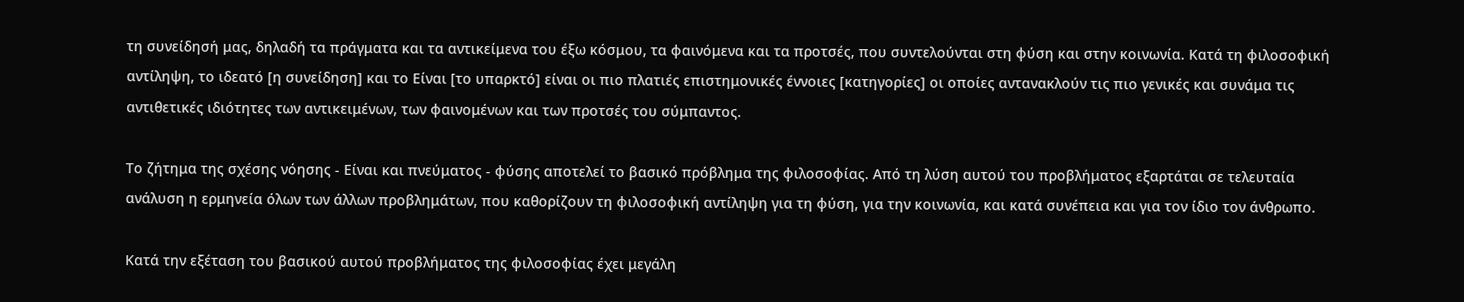τη συνείδησή μας, δηλαδή τα πράγματα και τα αντικείμενα του έξω κόσμου, τα φαινόμενα και τα προτσές, που συντελούνται στη φύση και στην κοινωνία. Κατά τη φιλοσοφική αντίληψη, το ιδεατό [η συνείδηση] και το Είναι [το υπαρκτό] είναι οι πιο πλατιές επιστημονικές έννοιες [κατηγορίες] οι οποίες αντανακλούν τις πιο γενικές και συνάμα τις αντιθετικές ιδιότητες των αντικειμένων, των φαινομένων και των προτσές του σύμπαντος.

Το ζήτημα της σχέσης νόησης - Είναι και πνεύματος - φύσης αποτελεί το βασικό πρόβλημα της φιλοσοφίας. Από τη λύση αυτού του προβλήματος εξαρτάται σε τελευταία ανάλυση η ερμηνεία όλων των άλλων προβλημάτων, που καθορίζουν τη φιλοσοφική αντίληψη για τη φύση, για την κοινωνία, και κατά συνέπεια και για τον ίδιο τον άνθρωπο.

Κατά την εξέταση του βασικού αυτού προβλήματος της φιλοσοφίας έχει μεγάλη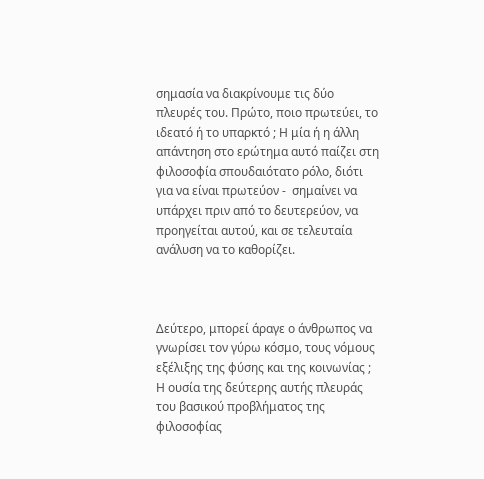σημασία να διακρίνουμε τις δύο πλευρές του. Πρώτο, ποιο πρωτεύει, το ιδεατό ή το υπαρκτό ; Η μία ή η άλλη απάντηση στο ερώτημα αυτό παίζει στη φιλοσοφία σπουδαιότατο ρόλο, διότι για να είναι πρωτεύον -  σημαίνει να υπάρχει πριν από το δευτερεύον, να προηγείται αυτού, και σε τελευταία ανάλυση να το καθορίζει.



Δεύτερο, μπορεί άραγε ο άνθρωπος να γνωρίσει τον γύρω κόσμο, τους νόμους εξέλιξης της φύσης και της κοινωνίας ; Η ουσία της δεύτερης αυτής πλευράς του βασικού προβλήματος της φιλοσοφίας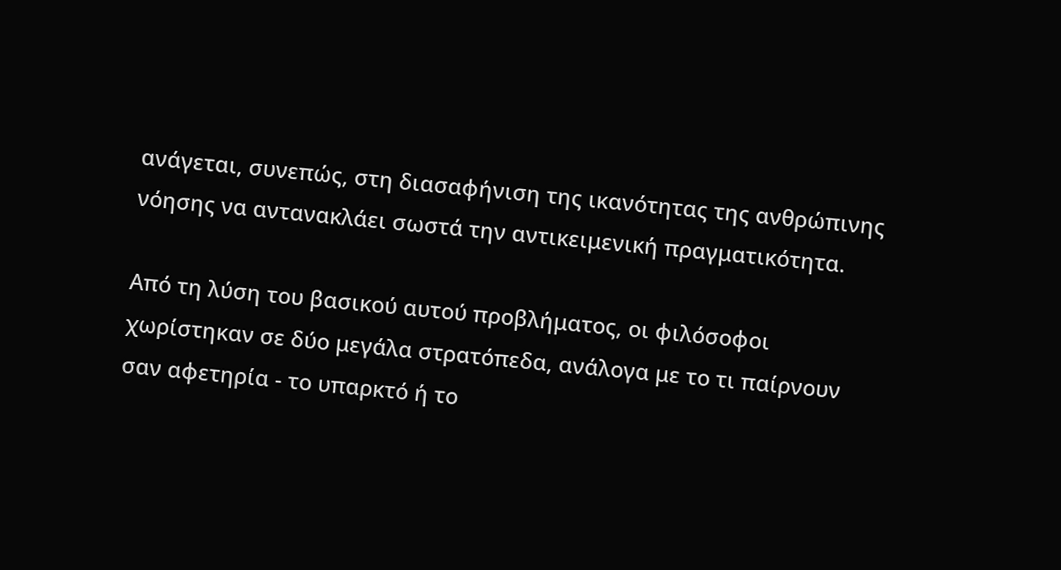ανάγεται, συνεπώς, στη διασαφήνιση της ικανότητας της ανθρώπινης νόησης να αντανακλάει σωστά την αντικειμενική πραγματικότητα.

Από τη λύση του βασικού αυτού προβλήματος, οι φιλόσοφοι χωρίστηκαν σε δύο μεγάλα στρατόπεδα, ανάλογα με το τι παίρνουν σαν αφετηρία - το υπαρκτό ή το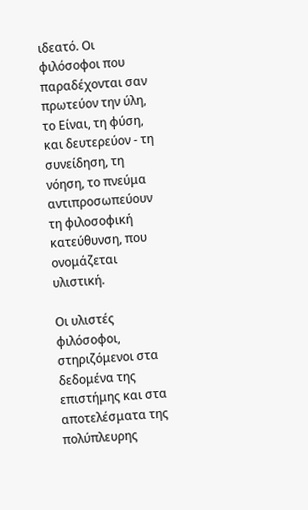ιδεατό. Οι φιλόσοφοι που παραδέχονται σαν πρωτεύον την ύλη, το Είναι, τη φύση, και δευτερεύον - τη συνείδηση, τη νόηση, το πνεύμα  αντιπροσωπεύουν τη φιλοσοφική κατεύθυνση, που ονομάζεται υλιστική.

Οι υλιστές φιλόσοφοι, στηριζόμενοι στα δεδομένα της επιστήμης και στα αποτελέσματα της πολύπλευρης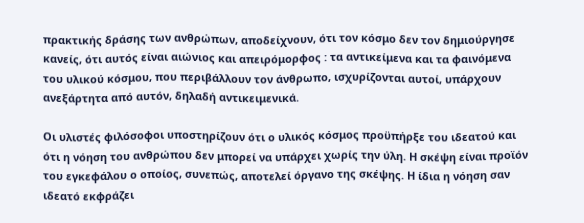πρακτικής δράσης των ανθρώπων, αποδείχνουν, ότι τον κόσμο δεν τον δημιούργησε κανείς, ότι αυτός είναι αιώνιος και απειρόμορφος : τα αντικείμενα και τα φαινόμενα του υλικού κόσμου, που περιβάλλουν τον άνθρωπο, ισχυρίζονται αυτοί, υπάρχουν ανεξάρτητα από αυτόν, δηλαδή αντικειμενικά.

Οι υλιστές φιλόσοφοι υποστηρίζουν ότι ο υλικός κόσμος προϋπήρξε του ιδεατού και ότι η νόηση του ανθρώπου δεν μπορεί να υπάρχει χωρίς την ύλη. Η σκέψη είναι προϊόν του εγκεφάλου ο οποίος, συνεπώς, αποτελεί όργανο της σκέψης. Η ίδια η νόηση σαν ιδεατό εκφράζει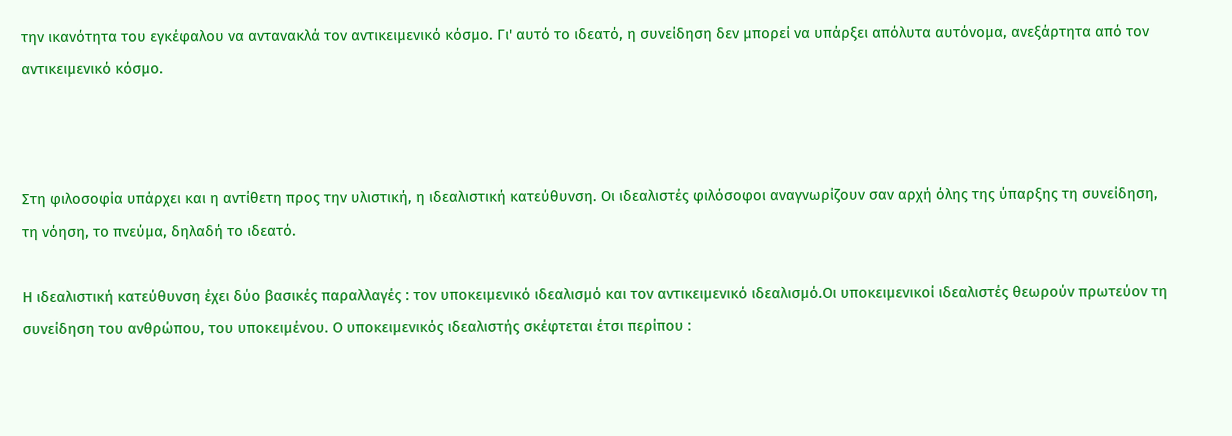την ικανότητα του εγκέφαλου να αντανακλά τον αντικειμενικό κόσμο. Γι' αυτό το ιδεατό, η συνείδηση δεν μπορεί να υπάρξει απόλυτα αυτόνομα, ανεξάρτητα από τον αντικειμενικό κόσμο.



Στη φιλοσοφία υπάρχει και η αντίθετη προς την υλιστική, η ιδεαλιστική κατεύθυνση. Οι ιδεαλιστές φιλόσοφοι αναγνωρίζουν σαν αρχή όλης της ύπαρξης τη συνείδηση, τη νόηση, το πνεύμα, δηλαδή το ιδεατό.

Η ιδεαλιστική κατεύθυνση έχει δύο βασικές παραλλαγές : τον υποκειμενικό ιδεαλισμό και τον αντικειμενικό ιδεαλισμό.Οι υποκειμενικοί ιδεαλιστές θεωρούν πρωτεύον τη συνείδηση του ανθρώπου, του υποκειμένου. Ο υποκειμενικός ιδεαλιστής σκέφτεται έτσι περίπου :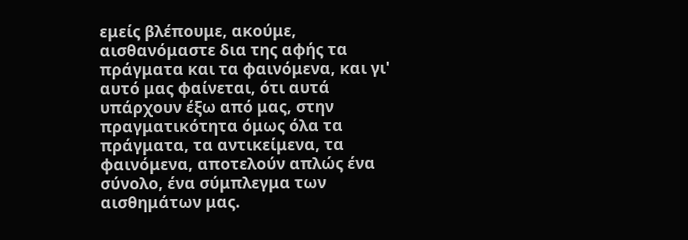εμείς βλέπουμε, ακούμε, αισθανόμαστε δια της αφής τα πράγματα και τα φαινόμενα, και γι' αυτό μας φαίνεται, ότι αυτά υπάρχουν έξω από μας, στην πραγματικότητα όμως όλα τα πράγματα, τα αντικείμενα, τα φαινόμενα, αποτελούν απλώς ένα σύνολο, ένα σύμπλεγμα των αισθημάτων μας.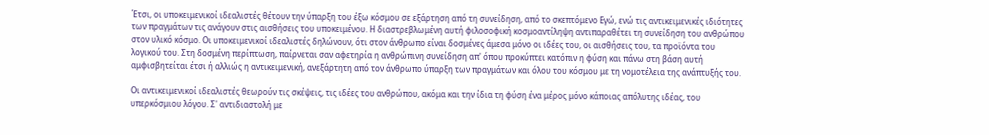Έτσι, οι υποκειμενικοί ιδεαλιστές θέτουν την ύπαρξη του έξω κόσμου σε εξάρτηση από τη συνείδηση, από το σκεπτόμενο Εγώ, ενώ τις αντικειμενικές ιδιότητες των πραγμάτων τις ανάγουν στις αισθήσεις του υποκειμένου. Η διαστρεβλωμένη αυτή φιλοσοφική κοσμοαντίληψη αντιπαραθέτει τη συνείδηση του ανθρώπου στον υλικό κόσμο. Οι υποκειμενικοί ιδεαλιστές δηλώνουν, ότι στον άνθρωπο είναι δοσμένες άμεσα μόνο οι ιδέες του, οι αισθήσεις του, τα προϊόντα του λογικού του. Στη δοσμένη περίπτωση, παίρνεται σαν αφετηρία η ανθρώπινη συνείδηση απ' όπου προκύπτει κατόπιν η φύση και πάνω στη βάση αυτή αμφισβητείται έτσι ή αλλιώς η αντικειμενική, ανεξάρτητη από τον άνθρωπο ύπαρξη των πραγμάτων και όλου του κόσμου με τη νομοτέλεια της ανάπτυξής του.

Οι αντικειμενικοί ιδεαλιστές θεωρούν τις σκέψεις, τις ιδέες του ανθρώπου, ακόμα και την ίδια τη φύση ένα μέρος μόνο κάποιας απόλυτης ιδέας, του υπερκόσμιου λόγου. Σ' αντιδιαστολή με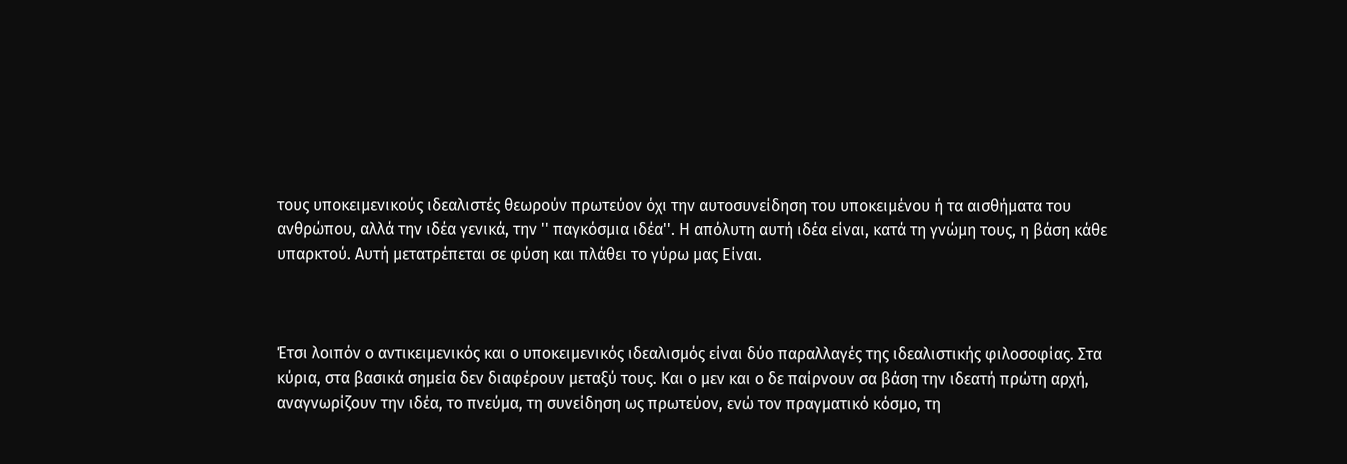τους υποκειμενικούς ιδεαλιστές θεωρούν πρωτεύον όχι την αυτοσυνείδηση του υποκειμένου ή τα αισθήματα του ανθρώπου, αλλά την ιδέα γενικά, την '' παγκόσμια ιδέα''. Η απόλυτη αυτή ιδέα είναι, κατά τη γνώμη τους, η βάση κάθε υπαρκτού. Αυτή μετατρέπεται σε φύση και πλάθει το γύρω μας Είναι.



Έτσι λοιπόν ο αντικειμενικός και ο υποκειμενικός ιδεαλισμός είναι δύο παραλλαγές της ιδεαλιστικής φιλοσοφίας. Στα κύρια, στα βασικά σημεία δεν διαφέρουν μεταξύ τους. Και ο μεν και ο δε παίρνουν σα βάση την ιδεατή πρώτη αρχή, αναγνωρίζουν την ιδέα, το πνεύμα, τη συνείδηση ως πρωτεύον, ενώ τον πραγματικό κόσμο, τη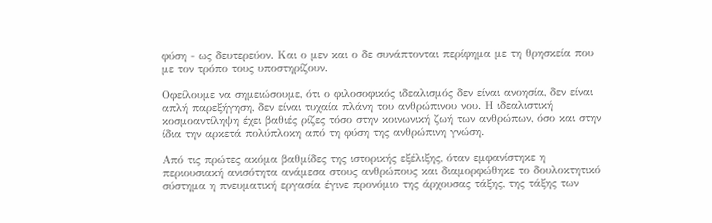φύση - ως δευτερεύον. Και ο μεν και ο δε συνάπτονται περίφημα με τη θρησκεία που με τον τρόπο τους υποστηρίζουν.

Οφείλουμε να σημειώσουμε, ότι ο φιλοσοφικός ιδεαλισμός δεν είναι ανοησία, δεν είναι απλή παρεξήγηση, δεν είναι τυχαία πλάνη του ανθρώπινου νου. Η ιδεαλιστική κοσμοαντίληψη έχει βαθιές ρίζες τόσο στην κοινωνική ζωή των ανθρώπων, όσο και στην ίδια την αρκετά πολύπλοκη από τη φύση της ανθρώπινη γνώση.

Από τις πρώτες ακόμα βαθμίδες της ιστορικής εξέλιξης, όταν εμφανίστηκε η περιουσιακή ανισότητα ανάμεσα στους ανθρώπους και διαμορφώθηκε το δουλοκτητικό σύστημα η πνευματική εργασία έγινε προνόμιο της άρχουσας τάξης, της τάξης των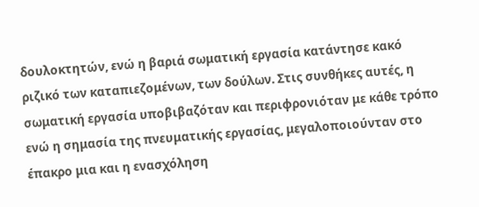δουλοκτητών, ενώ η βαριά σωματική εργασία κατάντησε κακό ριζικό των καταπιεζομένων, των δούλων. Στις συνθήκες αυτές, η σωματική εργασία υποβιβαζόταν και περιφρονιόταν με κάθε τρόπο ενώ η σημασία της πνευματικής εργασίας, μεγαλοποιούνταν στο έπακρο μια και η ενασχόληση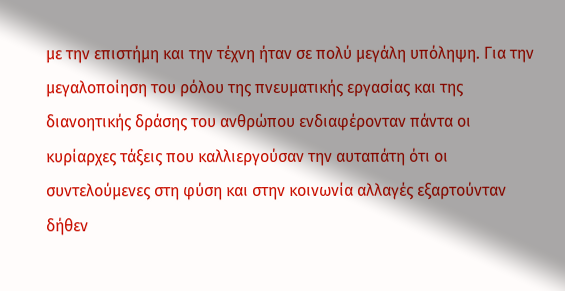με την επιστήμη και την τέχνη ήταν σε πολύ μεγάλη υπόληψη. Για την μεγαλοποίηση του ρόλου της πνευματικής εργασίας και της διανοητικής δράσης του ανθρώπου ενδιαφέρονταν πάντα οι κυρίαρχες τάξεις που καλλιεργούσαν την αυταπάτη ότι οι συντελούμενες στη φύση και στην κοινωνία αλλαγές εξαρτούνταν δήθεν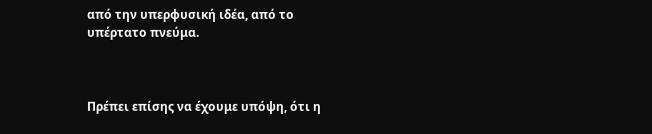από την υπερφυσική ιδέα, από το υπέρτατο πνεύμα.



Πρέπει επίσης να έχουμε υπόψη, ότι η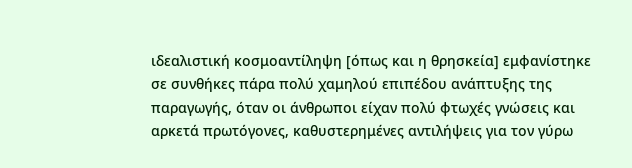ιδεαλιστική κοσμοαντίληψη [όπως και η θρησκεία] εμφανίστηκε σε συνθήκες πάρα πολύ χαμηλού επιπέδου ανάπτυξης της παραγωγής, όταν οι άνθρωποι είχαν πολύ φτωχές γνώσεις και αρκετά πρωτόγονες, καθυστερημένες αντιλήψεις για τον γύρω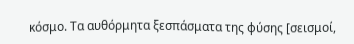κόσμο. Τα αυθόρμητα ξεσπάσματα της φύσης [σεισμοί,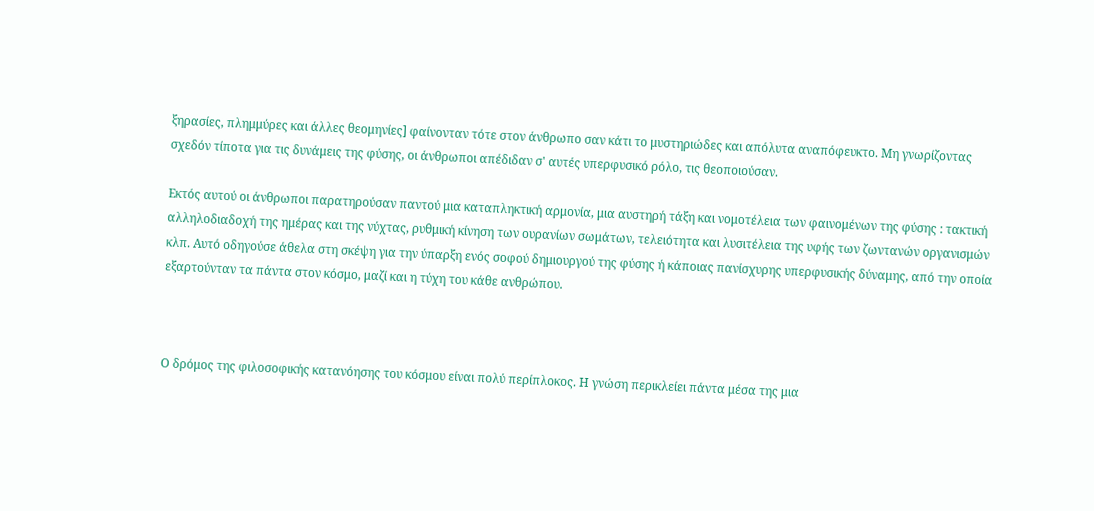ξηρασίες, πλημμύρες και άλλες θεομηνίες] φαίνονταν τότε στον άνθρωπο σαν κάτι το μυστηριώδες και απόλυτα αναπόφευκτο. Μη γνωρίζοντας σχεδόν τίποτα για τις δυνάμεις της φύσης, οι άνθρωποι απέδιδαν σ' αυτές υπερφυσικό ρόλο, τις θεοποιούσαν.

Εκτός αυτού οι άνθρωποι παρατηρούσαν παντού μια καταπληκτική αρμονία, μια αυστηρή τάξη και νομοτέλεια των φαινομένων της φύσης : τακτική αλληλοδιαδοχή της ημέρας και της νύχτας, ρυθμική κίνηση των ουρανίων σωμάτων, τελειότητα και λυσιτέλεια της υφής των ζωντανών οργανισμών κλπ. Αυτό οδηγούσε άθελα στη σκέψη για την ύπαρξη ενός σοφού δημιουργού της φύσης ή κάποιας πανίσχυρης υπερφυσικής δύναμης, από την οποία εξαρτούνταν τα πάντα στον κόσμο, μαζί και η τύχη του κάθε ανθρώπου.



Ο δρόμος της φιλοσοφικής κατανόησης του κόσμου είναι πολύ περίπλοκος. Η γνώση περικλείει πάντα μέσα της μια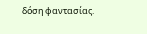δόση φαντασίας.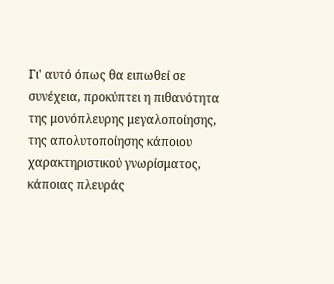Γι' αυτό όπως θα ειπωθεί σε συνέχεια, προκύπτει η πιθανότητα της μονόπλευρης μεγαλοποίησης, της απολυτοποίησης κάποιου χαρακτηριστικού γνωρίσματος, κάποιας πλευράς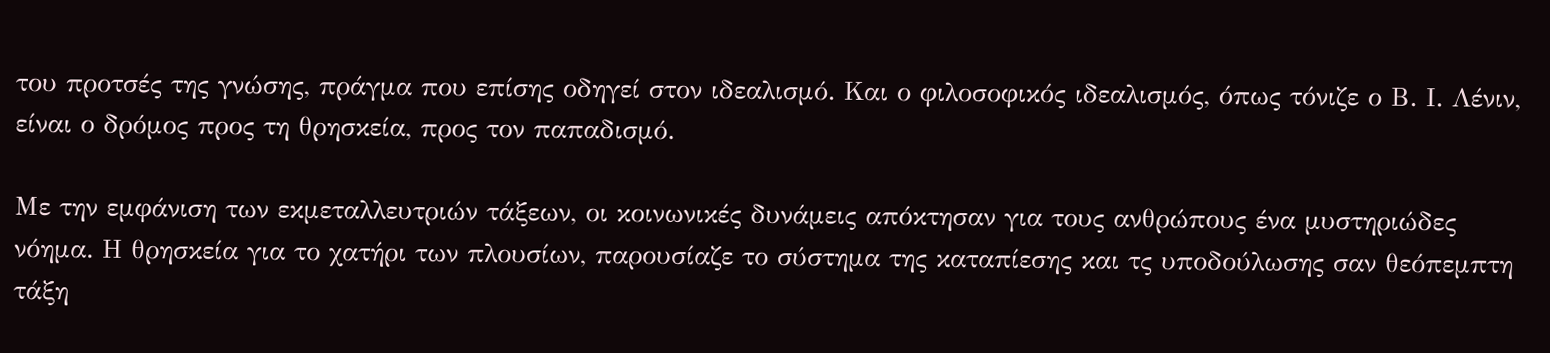του προτσές της γνώσης, πράγμα που επίσης οδηγεί στον ιδεαλισμό. Και ο φιλοσοφικός ιδεαλισμός, όπως τόνιζε ο Β. Ι. Λένιν, είναι ο δρόμος προς τη θρησκεία, προς τον παπαδισμό.

Με την εμφάνιση των εκμεταλλευτριών τάξεων, οι κοινωνικές δυνάμεις απόκτησαν για τους ανθρώπους ένα μυστηριώδες νόημα. Η θρησκεία για το χατήρι των πλουσίων, παρουσίαζε το σύστημα της καταπίεσης και τς υποδούλωσης σαν θεόπεμπτη τάξη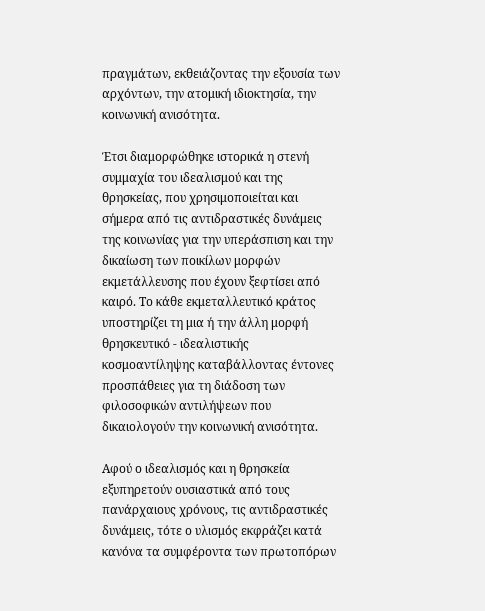πραγμάτων, εκθειάζοντας την εξουσία των αρχόντων, την ατομική ιδιοκτησία, την κοινωνική ανισότητα.

Έτσι διαμορφώθηκε ιστορικά η στενή συμμαχία του ιδεαλισμού και της θρησκείας, που χρησιμοποιείται και σήμερα από τις αντιδραστικές δυνάμεις της κοινωνίας για την υπεράσπιση και την δικαίωση των ποικίλων μορφών εκμετάλλευσης που έχουν ξεφτίσει από καιρό. Το κάθε εκμεταλλευτικό κράτος υποστηρίζει τη μια ή την άλλη μορφή θρησκευτικό - ιδεαλιστικής κοσμοαντίληψης καταβάλλοντας έντονες προσπάθειες για τη διάδοση των φιλοσοφικών αντιλήψεων που δικαιολογούν την κοινωνική ανισότητα.

Αφού ο ιδεαλισμός και η θρησκεία εξυπηρετούν ουσιαστικά από τους πανάρχαιους χρόνους, τις αντιδραστικές δυνάμεις, τότε ο υλισμός εκφράζει κατά κανόνα τα συμφέροντα των πρωτοπόρων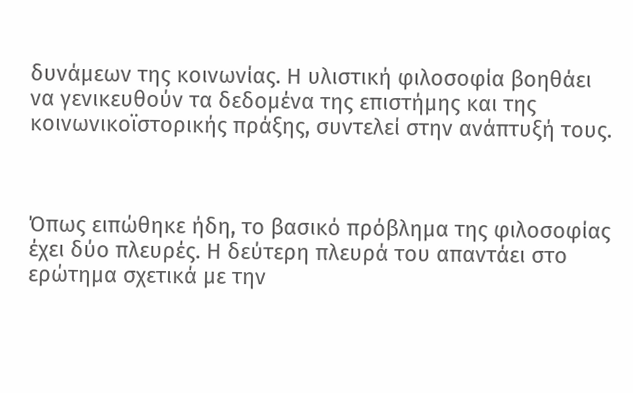δυνάμεων της κοινωνίας. Η υλιστική φιλοσοφία βοηθάει να γενικευθούν τα δεδομένα της επιστήμης και της κοινωνικοϊστορικής πράξης, συντελεί στην ανάπτυξή τους.



Όπως ειπώθηκε ήδη, το βασικό πρόβλημα της φιλοσοφίας έχει δύο πλευρές. Η δεύτερη πλευρά του απαντάει στο ερώτημα σχετικά με την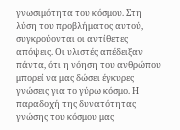γνωσιμότητα του κόσμου. Στη λύση του προβλήματος αυτού, συγκρούονται οι αντίθετες απόψεις. Οι υλιστές απέδειξαν πάντα, ότι η νόηση του ανθρώπου μπορεί να μας δώσει έγκυρες γνώσεις για το γύρω κόσμο. Η παραδοχή της δυνατότητας γνώσης του κόσμου μας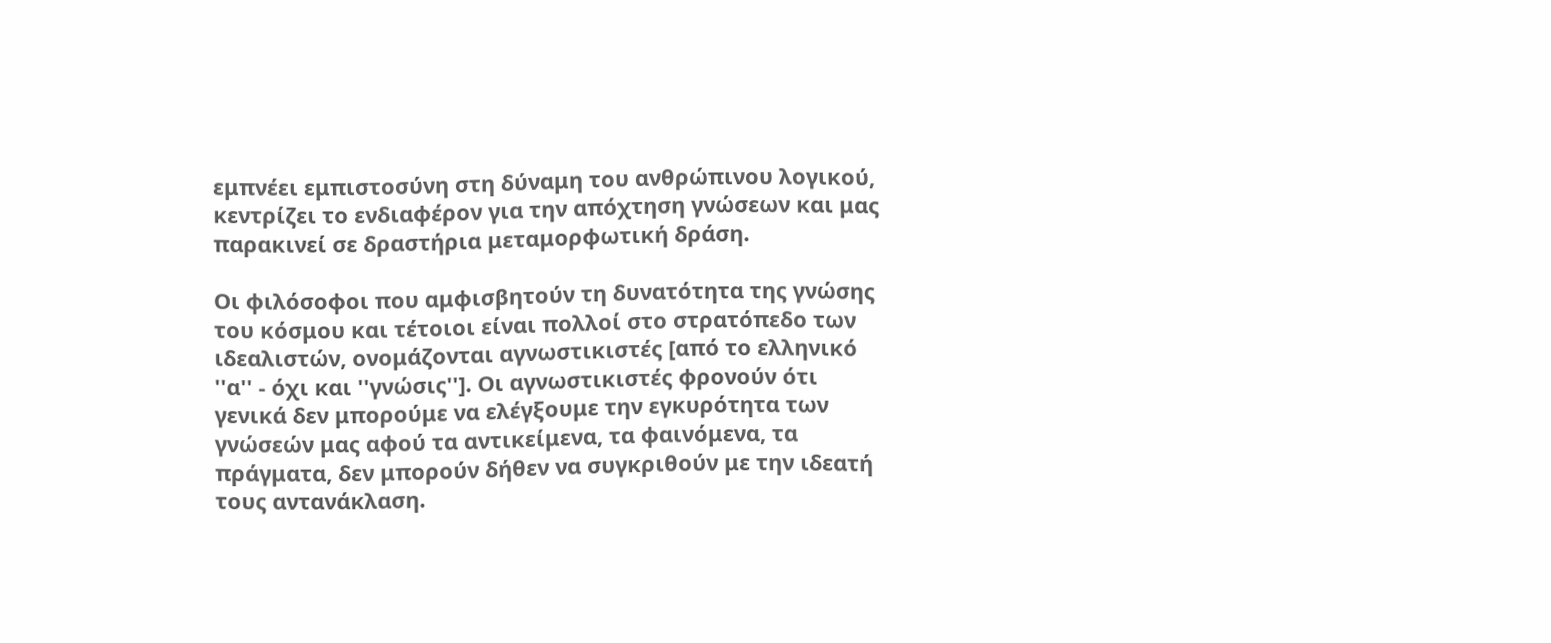εμπνέει εμπιστοσύνη στη δύναμη του ανθρώπινου λογικού, κεντρίζει το ενδιαφέρον για την απόχτηση γνώσεων και μας παρακινεί σε δραστήρια μεταμορφωτική δράση.

Οι φιλόσοφοι που αμφισβητούν τη δυνατότητα της γνώσης του κόσμου και τέτοιοι είναι πολλοί στο στρατόπεδο των ιδεαλιστών, ονομάζονται αγνωστικιστές [από το ελληνικό ''α'' - όχι και ''γνώσις'']. Οι αγνωστικιστές φρονούν ότι γενικά δεν μπορούμε να ελέγξουμε την εγκυρότητα των γνώσεών μας αφού τα αντικείμενα, τα φαινόμενα, τα πράγματα, δεν μπορούν δήθεν να συγκριθούν με την ιδεατή τους αντανάκλαση.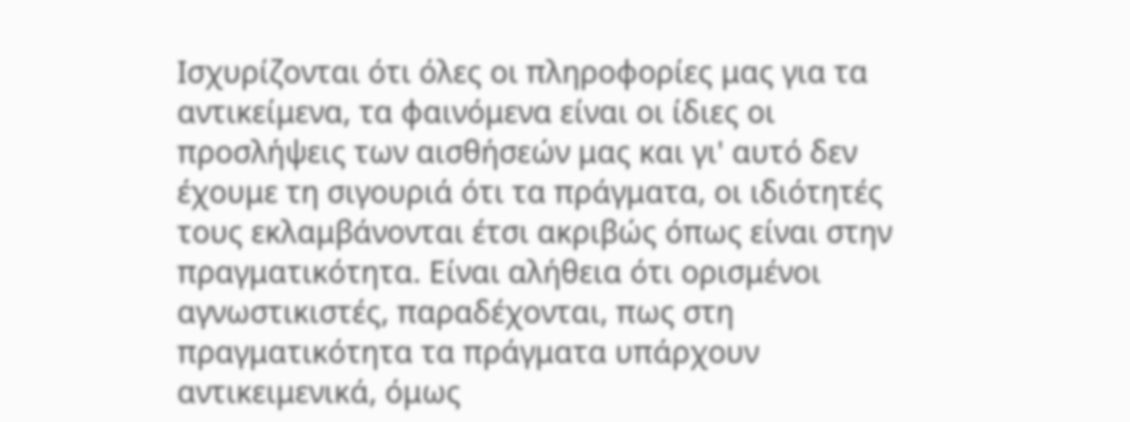Ισχυρίζονται ότι όλες οι πληροφορίες μας για τα αντικείμενα, τα φαινόμενα είναι οι ίδιες οι προσλήψεις των αισθήσεών μας και γι' αυτό δεν έχουμε τη σιγουριά ότι τα πράγματα, οι ιδιότητές τους εκλαμβάνονται έτσι ακριβώς όπως είναι στην πραγματικότητα. Είναι αλήθεια ότι ορισμένοι αγνωστικιστές, παραδέχονται, πως στη πραγματικότητα τα πράγματα υπάρχουν αντικειμενικά, όμως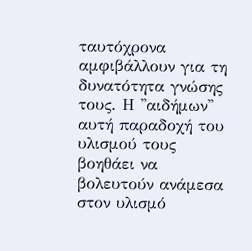ταυτόχρονα αμφιβάλλουν για τη δυνατότητα γνώσης τους. Η ''αιδήμων'' αυτή παραδοχή του υλισμού τους βοηθάει να βολευτούν ανάμεσα στον υλισμό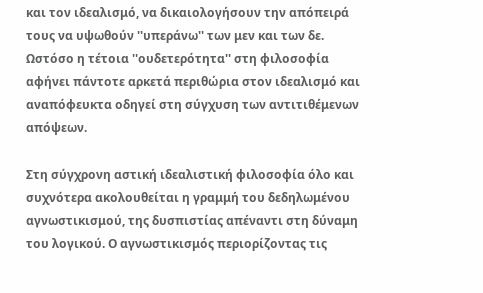και τον ιδεαλισμό, να δικαιολογήσουν την απόπειρά τους να υψωθούν ''υπεράνω'' των μεν και των δε. Ωστόσο η τέτοια ''ουδετερότητα'' στη φιλοσοφία αφήνει πάντοτε αρκετά περιθώρια στον ιδεαλισμό και αναπόφευκτα οδηγεί στη σύγχυση των αντιτιθέμενων απόψεων.

Στη σύγχρονη αστική ιδεαλιστική φιλοσοφία όλο και συχνότερα ακολουθείται η γραμμή του δεδηλωμένου αγνωστικισμού, της δυσπιστίας απέναντι στη δύναμη του λογικού. Ο αγνωστικισμός περιορίζοντας τις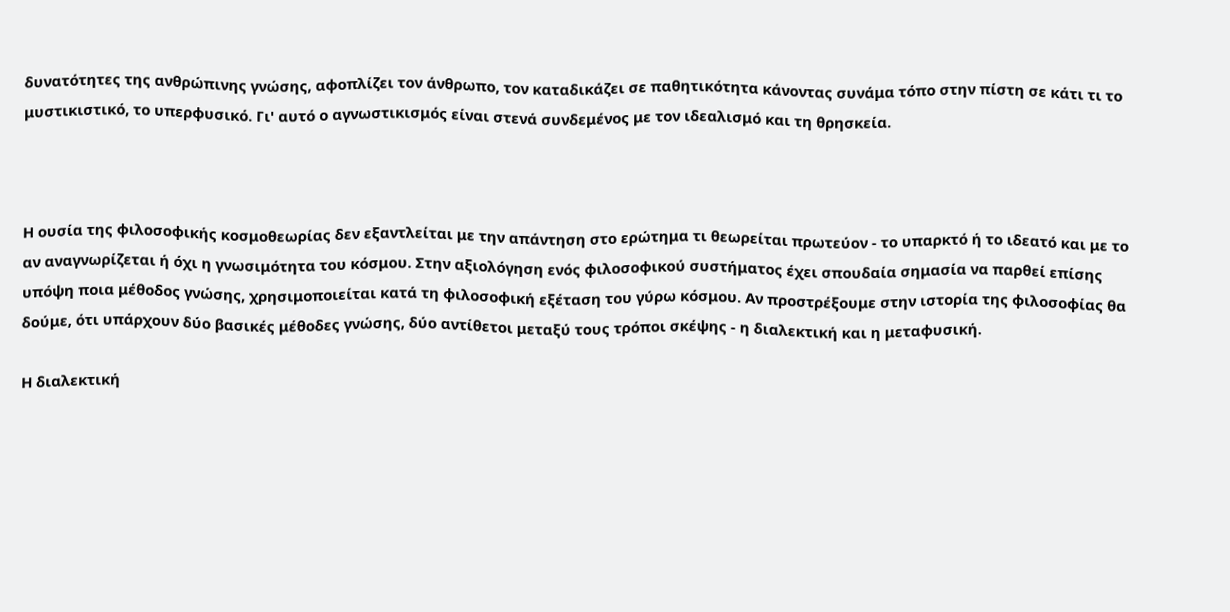δυνατότητες της ανθρώπινης γνώσης, αφοπλίζει τον άνθρωπο, τον καταδικάζει σε παθητικότητα κάνοντας συνάμα τόπο στην πίστη σε κάτι τι το μυστικιστικό, το υπερφυσικό. Γι' αυτό ο αγνωστικισμός είναι στενά συνδεμένος με τον ιδεαλισμό και τη θρησκεία.



Η ουσία της φιλοσοφικής κοσμοθεωρίας δεν εξαντλείται με την απάντηση στο ερώτημα τι θεωρείται πρωτεύον - το υπαρκτό ή το ιδεατό και με το αν αναγνωρίζεται ή όχι η γνωσιμότητα του κόσμου. Στην αξιολόγηση ενός φιλοσοφικού συστήματος έχει σπουδαία σημασία να παρθεί επίσης υπόψη ποια μέθοδος γνώσης, χρησιμοποιείται κατά τη φιλοσοφική εξέταση του γύρω κόσμου. Αν προστρέξουμε στην ιστορία της φιλοσοφίας θα δούμε, ότι υπάρχουν δύο βασικές μέθοδες γνώσης, δύο αντίθετοι μεταξύ τους τρόποι σκέψης - η διαλεκτική και η μεταφυσική.

Η διαλεκτική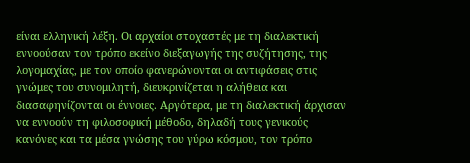είναι ελληνική λέξη. Οι αρχαίοι στοχαστές με τη διαλεκτική εννοούσαν τον τρόπο εκείνο διεξαγωγής της συζήτησης, της λογομαχίας, με τον οποίο φανερώνονται οι αντιφάσεις στις γνώμες του συνομιλητή, διευκρινίζεται η αλήθεια και διασαφηνίζονται οι έννοιες. Αργότερα, με τη διαλεκτική άρχισαν να εννοούν τη φιλοσοφική μέθοδο, δηλαδή τους γενικούς κανόνες και τα μέσα γνώσης του γύρω κόσμου, τον τρόπο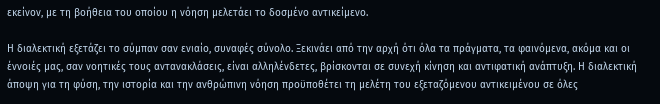εκείνον, με τη βοήθεια του οποίου η νόηση μελετάει το δοσμένο αντικείμενο.

Η διαλεκτική εξετάζει το σύμπαν σαν ενιαίο, συναφές σύνολο. Ξεκινάει από την αρχή ότι όλα τα πράγματα, τα φαινόμενα, ακόμα και οι έννοιές μας, σαν νοητικές τους αντανακλάσεις, είναι αλληλένδετες, βρίσκονται σε συνεχή κίνηση και αντιφατική ανάπτυξη. Η διαλεκτική άποψη για τη φύση, την ιστορία και την ανθρώπινη νόηση προϋποθέτει τη μελέτη του εξεταζόμενου αντικειμένου σε όλες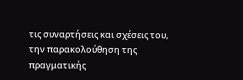τις συναρτήσεις και σχέσεις του, την παρακολούθηση της πραγματικής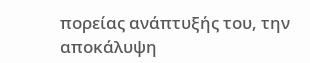πορείας ανάπτυξής του, την αποκάλυψη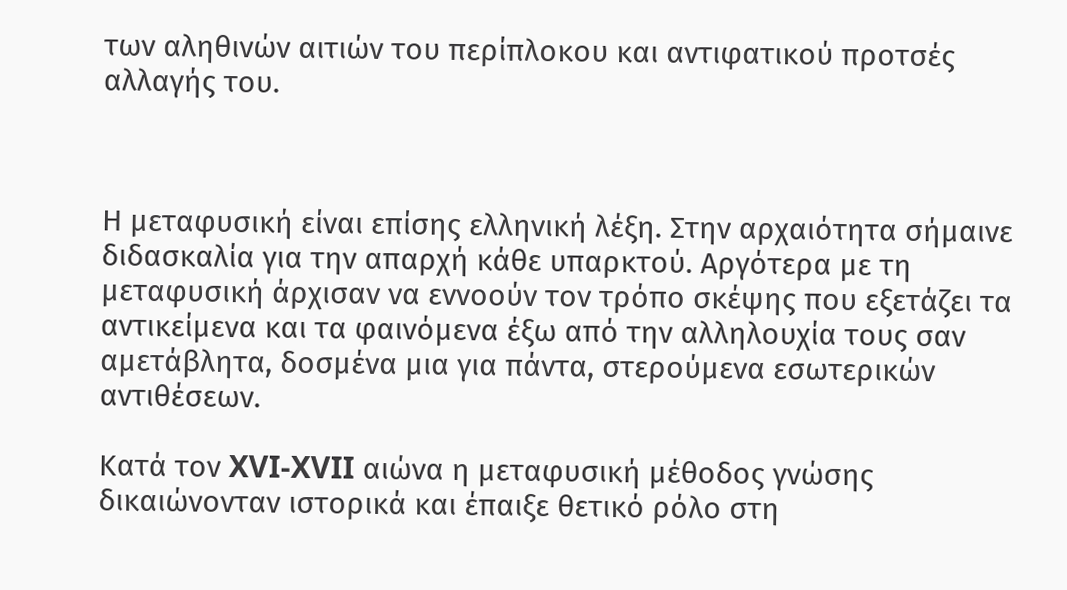των αληθινών αιτιών του περίπλοκου και αντιφατικού προτσές αλλαγής του.



Η μεταφυσική είναι επίσης ελληνική λέξη. Στην αρχαιότητα σήμαινε διδασκαλία για την απαρχή κάθε υπαρκτού. Αργότερα με τη μεταφυσική άρχισαν να εννοούν τον τρόπο σκέψης που εξετάζει τα αντικείμενα και τα φαινόμενα έξω από την αλληλουχία τους σαν αμετάβλητα, δοσμένα μια για πάντα, στερούμενα εσωτερικών αντιθέσεων.

Κατά τον XVI-XVII αιώνα η μεταφυσική μέθοδος γνώσης δικαιώνονταν ιστορικά και έπαιξε θετικό ρόλο στη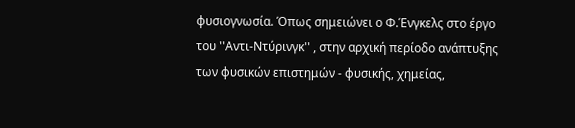φυσιογνωσία. Όπως σημειώνει ο Φ.Ένγκελς στο έργο του ''Αντι-Ντύρινγκ'' , στην αρχική περίοδο ανάπτυξης των φυσικών επιστημών - φυσικής, χημείας,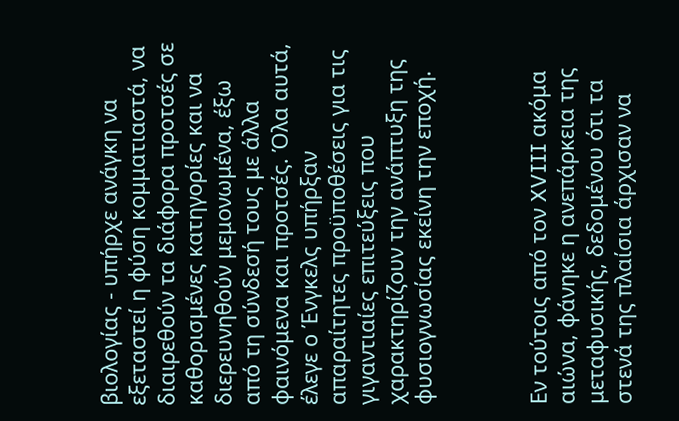βιολογίας - υπήρχε ανάγκη να εξεταστεί η φύση κομματιαστά, να διαιρεθούν τα διάφορα προτσές σε καθορισμένες κατηγορίες και να διερευνηθούν μεμονωμένα, έξω από τη σύνδεσή τους με άλλα φαινόμενα και προτσές. Όλα αυτά, έλεγε ο Ένγκελς υπήρξαν απαραίτητες προϋποθέσεις για τις γιγαντιαίες επιτεύξεις που χαρακτηρίζουν την ανάπτυξη της φυσιογνωσίας εκείνη την εποχή.



Εν τούτοις από τον XVIII ακόμα αιώνα, φάνηκε η ανεπάρκεια της μεταφυσικής, δεδομένου ότι τα στενά της πλαίσια άρχισαν να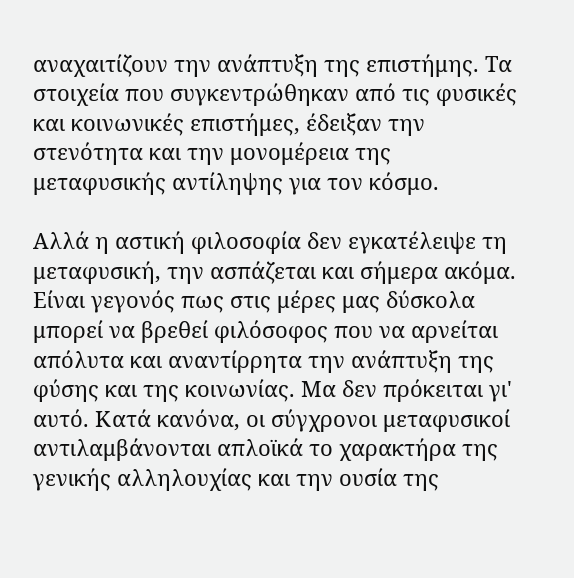αναχαιτίζουν την ανάπτυξη της επιστήμης. Τα στοιχεία που συγκεντρώθηκαν από τις φυσικές και κοινωνικές επιστήμες, έδειξαν την στενότητα και την μονομέρεια της μεταφυσικής αντίληψης για τον κόσμο.

Αλλά η αστική φιλοσοφία δεν εγκατέλειψε τη μεταφυσική, την ασπάζεται και σήμερα ακόμα. Είναι γεγονός πως στις μέρες μας δύσκολα μπορεί να βρεθεί φιλόσοφος που να αρνείται απόλυτα και αναντίρρητα την ανάπτυξη της φύσης και της κοινωνίας. Μα δεν πρόκειται γι' αυτό. Κατά κανόνα, οι σύγχρονοι μεταφυσικοί αντιλαμβάνονται απλοϊκά το χαρακτήρα της γενικής αλληλουχίας και την ουσία της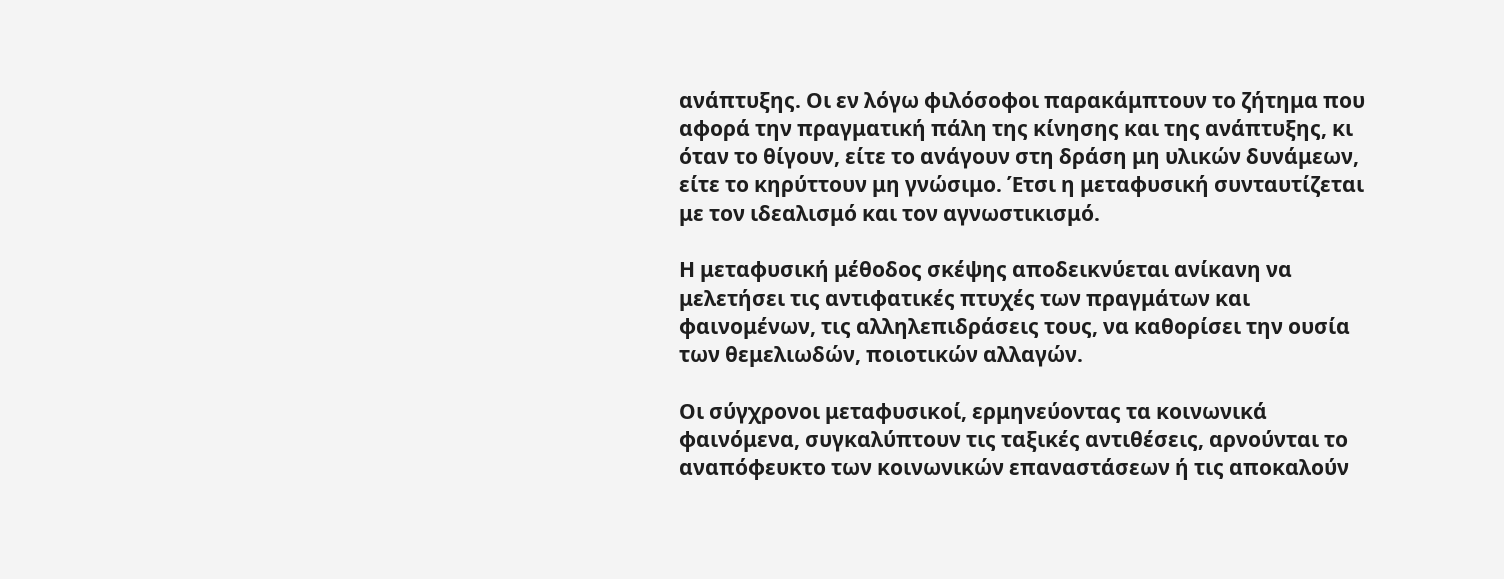ανάπτυξης. Οι εν λόγω φιλόσοφοι παρακάμπτουν το ζήτημα που αφορά την πραγματική πάλη της κίνησης και της ανάπτυξης, κι όταν το θίγουν, είτε το ανάγουν στη δράση μη υλικών δυνάμεων, είτε το κηρύττουν μη γνώσιμο. Έτσι η μεταφυσική συνταυτίζεται με τον ιδεαλισμό και τον αγνωστικισμό.

Η μεταφυσική μέθοδος σκέψης αποδεικνύεται ανίκανη να μελετήσει τις αντιφατικές πτυχές των πραγμάτων και φαινομένων, τις αλληλεπιδράσεις τους, να καθορίσει την ουσία των θεμελιωδών, ποιοτικών αλλαγών.

Οι σύγχρονοι μεταφυσικοί, ερμηνεύοντας τα κοινωνικά φαινόμενα, συγκαλύπτουν τις ταξικές αντιθέσεις, αρνούνται το αναπόφευκτο των κοινωνικών επαναστάσεων ή τις αποκαλούν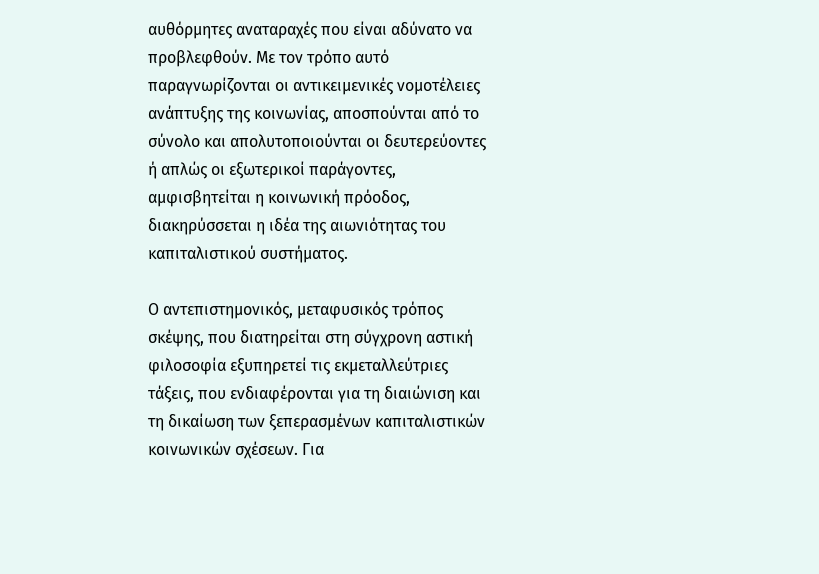αυθόρμητες αναταραχές που είναι αδύνατο να προβλεφθούν. Με τον τρόπο αυτό παραγνωρίζονται οι αντικειμενικές νομοτέλειες ανάπτυξης της κοινωνίας, αποσπούνται από το σύνολο και απολυτοποιούνται οι δευτερεύοντες ή απλώς οι εξωτερικοί παράγοντες, αμφισβητείται η κοινωνική πρόοδος, διακηρύσσεται η ιδέα της αιωνιότητας του καπιταλιστικού συστήματος.

Ο αντεπιστημονικός, μεταφυσικός τρόπος σκέψης, που διατηρείται στη σύγχρονη αστική φιλοσοφία εξυπηρετεί τις εκμεταλλεύτριες τάξεις, που ενδιαφέρονται για τη διαιώνιση και τη δικαίωση των ξεπερασμένων καπιταλιστικών κοινωνικών σχέσεων. Για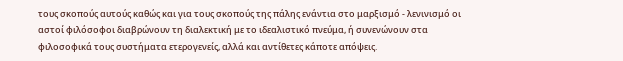τους σκοπούς αυτούς καθώς και για τους σκοπούς της πάλης ενάντια στο μαρξισμό - λενινισμό οι αστοί φιλόσοφοι διαβρώνουν τη διαλεκτική με το ιδεαλιστικό πνεύμα, ή συνενώνουν στα φιλοσοφικά τους συστήματα ετερογενείς, αλλά και αντίθετες κάποτε απόψεις.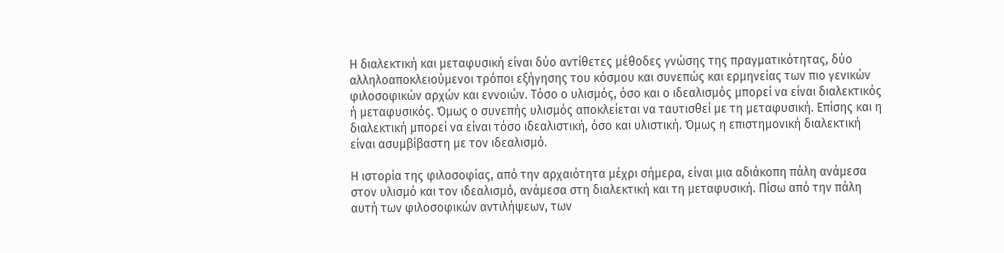Η διαλεκτική και μεταφυσική είναι δύο αντίθετες μέθοδες γνώσης της πραγματικότητας, δύο αλληλοαποκλειούμενοι τρόποι εξήγησης του κόσμου και συνεπώς και ερμηνείας των πιο γενικών φιλοσοφικών αρχών και εννοιών. Τόσο ο υλισμός, όσο και ο ιδεαλισμός μπορεί να είναι διαλεκτικός ή μεταφυσικός. Όμως ο συνεπής υλισμός αποκλείεται να ταυτισθεί με τη μεταφυσική. Επίσης και η διαλεκτική μπορεί να είναι τόσο ιδεαλιστική, όσο και υλιστική. Όμως η επιστημονική διαλεκτική είναι ασυμβίβαστη με τον ιδεαλισμό.

Η ιστορία της φιλοσοφίας, από την αρχαιότητα μέχρι σήμερα, είναι μια αδιάκοπη πάλη ανάμεσα στον υλισμό και τον ιδεαλισμό, ανάμεσα στη διαλεκτική και τη μεταφυσική. Πίσω από την πάλη αυτή των φιλοσοφικών αντιλήψεων, των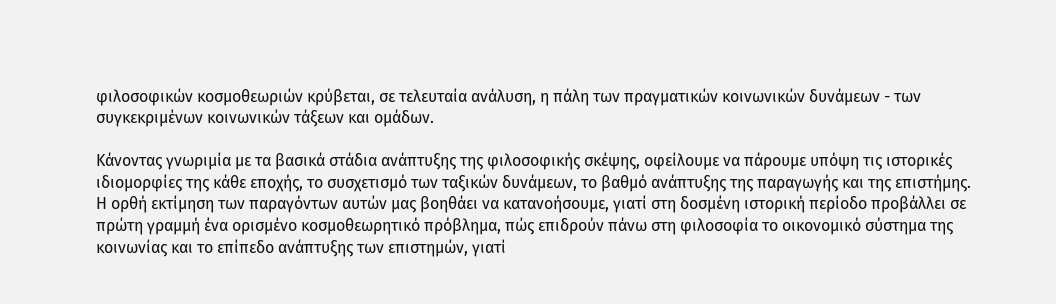φιλοσοφικών κοσμοθεωριών κρύβεται, σε τελευταία ανάλυση, η πάλη των πραγματικών κοινωνικών δυνάμεων - των συγκεκριμένων κοινωνικών τάξεων και ομάδων.

Κάνοντας γνωριμία με τα βασικά στάδια ανάπτυξης της φιλοσοφικής σκέψης, οφείλουμε να πάρουμε υπόψη τις ιστορικές ιδιομορφίες της κάθε εποχής, το συσχετισμό των ταξικών δυνάμεων, το βαθμό ανάπτυξης της παραγωγής και της επιστήμης. Η ορθή εκτίμηση των παραγόντων αυτών μας βοηθάει να κατανοήσουμε, γιατί στη δοσμένη ιστορική περίοδο προβάλλει σε πρώτη γραμμή ένα ορισμένο κοσμοθεωρητικό πρόβλημα, πώς επιδρούν πάνω στη φιλοσοφία το οικονομικό σύστημα της κοινωνίας και το επίπεδο ανάπτυξης των επιστημών, γιατί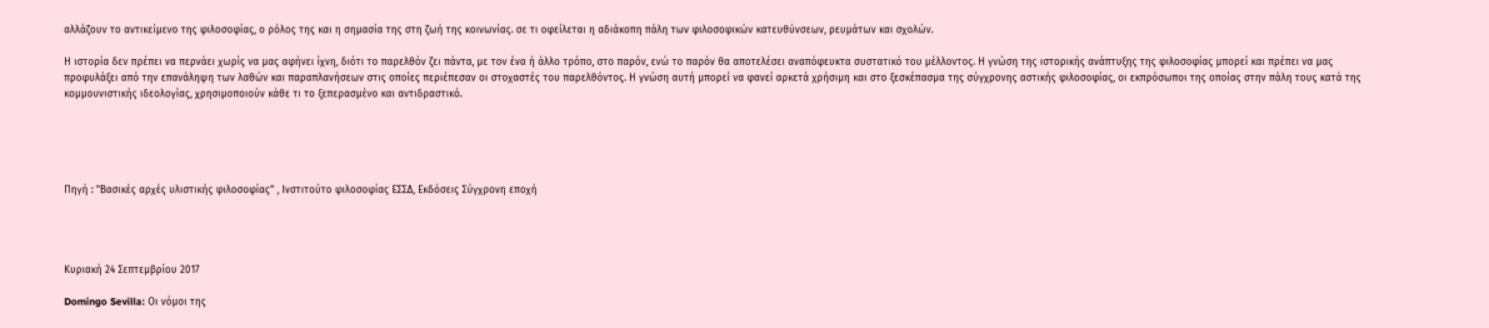αλλάζουν το αντικείμενο της φιλοσοφίας, ο ρόλος της και η σημασία της στη ζωή της κοινωνίας. σε τι οφείλεται η αδιάκοπη πάλη των φιλοσοφικών κατευθύνσεων, ρευμάτων και σχολών.

Η ιστορία δεν πρέπει να περνάει χωρίς να μας αφήνει ίχνη, διότι το παρελθόν ζει πάντα, με τον ένα ή άλλο τρόπο, στο παρόν, ενώ το παρόν θα αποτελέσει αναπόφευκτα συστατικό του μέλλοντος. Η γνώση της ιστορικής ανάπτυξης της φιλοσοφίας μπορεί και πρέπει να μας προφυλάξει από την επανάληψη των λαθών και παραπλανήσεων στις οποίες περιέπεσαν οι στοχαστές του παρελθόντος. Η γνώση αυτή μπορεί να φανεί αρκετά χρήσιμη και στο ξεσκέπασμα της σύγχρονης αστικής φιλοσοφίας, οι εκπρόσωποι της οποίας στην πάλη τους κατά της κομμουνιστικής ιδεολογίας, χρησιμοποιούν κάθε τι το ξεπερασμένο και αντιδραστικό.





Πηγή : ''Βασικές αρχές υλιστικής φιλοσοφίας'' , Ινστιτούτο φιλοσοφίας ΕΣΣΔ, Εκδόσεις Σύγχρονη εποχή




Κυριακή 24 Σεπτεμβρίου 2017

Domingo Sevilla: Οι νόμοι της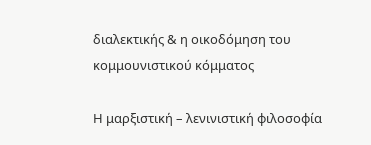διαλεκτικής & η οικοδόμηση του κομμουνιστικού κόμματος

Η μαρξιστική – λενινιστική φιλοσοφία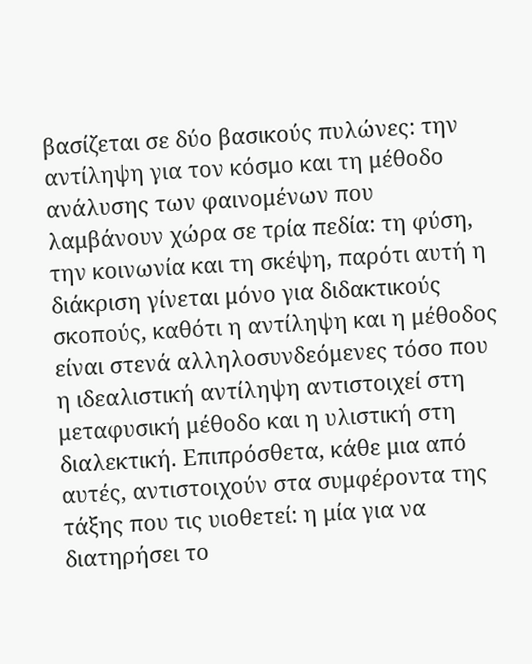βασίζεται σε δύο βασικούς πυλώνες: την αντίληψη για τον κόσμο και τη μέθοδο ανάλυσης των φαινομένων που λαμβάνουν χώρα σε τρία πεδία: τη φύση, την κοινωνία και τη σκέψη, παρότι αυτή η διάκριση γίνεται μόνο για διδακτικούς σκοπούς, καθότι η αντίληψη και η μέθοδος είναι στενά αλληλοσυνδεόμενες τόσο που η ιδεαλιστική αντίληψη αντιστοιχεί στη μεταφυσική μέθοδο και η υλιστική στη διαλεκτική. Επιπρόσθετα, κάθε μια από αυτές, αντιστοιχούν στα συμφέροντα της τάξης που τις υιοθετεί: η μία για να διατηρήσει το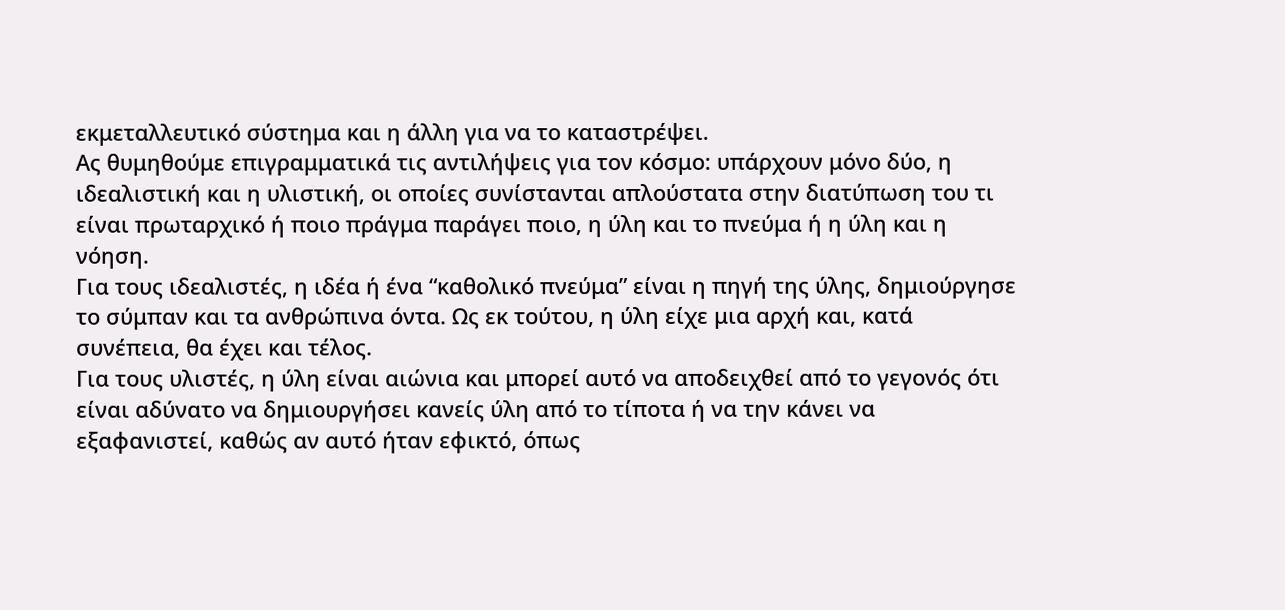εκμεταλλευτικό σύστημα και η άλλη για να το καταστρέψει.
Ας θυμηθούμε επιγραμματικά τις αντιλήψεις για τον κόσμο: υπάρχουν μόνο δύο, η ιδεαλιστική και η υλιστική, οι οποίες συνίστανται απλούστατα στην διατύπωση του τι είναι πρωταρχικό ή ποιο πράγμα παράγει ποιο, η ύλη και το πνεύμα ή η ύλη και η νόηση.
Για τους ιδεαλιστές, η ιδέα ή ένα “καθολικό πνεύμα” είναι η πηγή της ύλης, δημιούργησε το σύμπαν και τα ανθρώπινα όντα. Ως εκ τούτου, η ύλη είχε μια αρχή και, κατά συνέπεια, θα έχει και τέλος.
Για τους υλιστές, η ύλη είναι αιώνια και μπορεί αυτό να αποδειχθεί από το γεγονός ότι είναι αδύνατο να δημιουργήσει κανείς ύλη από το τίποτα ή να την κάνει να εξαφανιστεί, καθώς αν αυτό ήταν εφικτό, όπως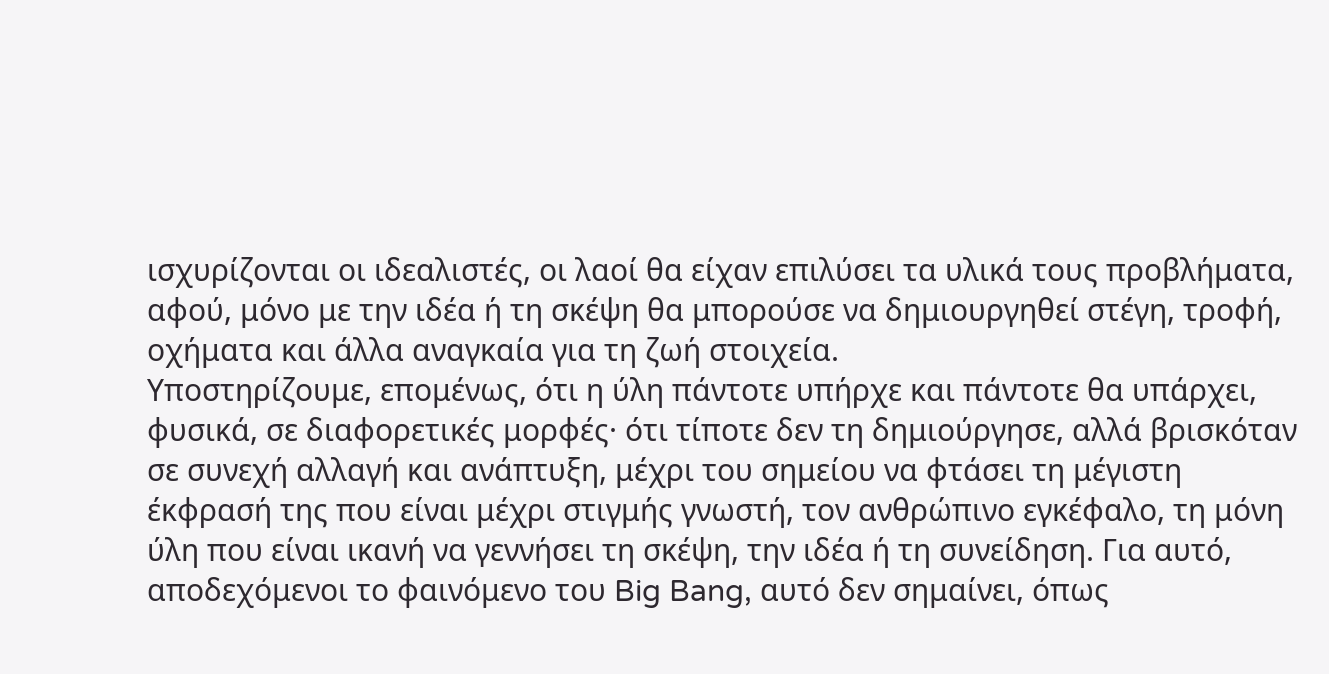ισχυρίζονται οι ιδεαλιστές, οι λαοί θα είχαν επιλύσει τα υλικά τους προβλήματα, αφού, μόνο με την ιδέα ή τη σκέψη θα μπορούσε να δημιουργηθεί στέγη, τροφή, οχήματα και άλλα αναγκαία για τη ζωή στοιχεία.
Υποστηρίζουμε, επομένως, ότι η ύλη πάντοτε υπήρχε και πάντοτε θα υπάρχει, φυσικά, σε διαφορετικές μορφές· ότι τίποτε δεν τη δημιούργησε, αλλά βρισκόταν σε συνεχή αλλαγή και ανάπτυξη, μέχρι του σημείου να φτάσει τη μέγιστη έκφρασή της που είναι μέχρι στιγμής γνωστή, τον ανθρώπινο εγκέφαλο, τη μόνη ύλη που είναι ικανή να γεννήσει τη σκέψη, την ιδέα ή τη συνείδηση. Για αυτό, αποδεχόμενοι το φαινόμενο του Big Bang, αυτό δεν σημαίνει, όπως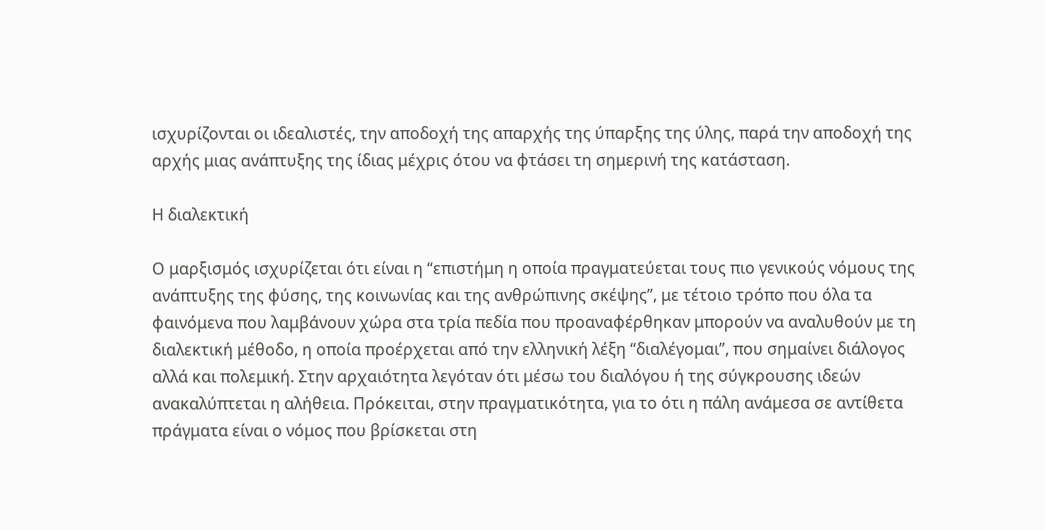ισχυρίζονται οι ιδεαλιστές, την αποδοχή της απαρχής της ύπαρξης της ύλης, παρά την αποδοχή της αρχής μιας ανάπτυξης της ίδιας μέχρις ότου να φτάσει τη σημερινή της κατάσταση.

Η διαλεκτική

Ο μαρξισμός ισχυρίζεται ότι είναι η “επιστήμη η οποία πραγματεύεται τους πιο γενικούς νόμους της ανάπτυξης της φύσης, της κοινωνίας και της ανθρώπινης σκέψης”, με τέτοιο τρόπο που όλα τα φαινόμενα που λαμβάνουν χώρα στα τρία πεδία που προαναφέρθηκαν μπορούν να αναλυθούν με τη διαλεκτική μέθοδο, η οποία προέρχεται από την ελληνική λέξη “διαλέγομαι”, που σημαίνει διάλογος αλλά και πολεμική. Στην αρχαιότητα λεγόταν ότι μέσω του διαλόγου ή της σύγκρουσης ιδεών ανακαλύπτεται η αλήθεια. Πρόκειται, στην πραγματικότητα, για το ότι η πάλη ανάμεσα σε αντίθετα πράγματα είναι ο νόμος που βρίσκεται στη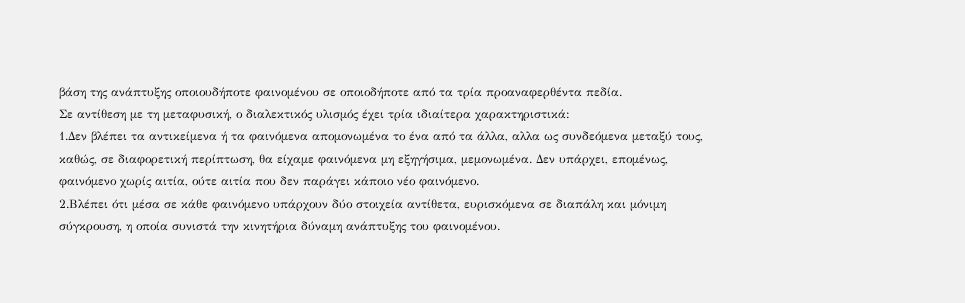βάση της ανάπτυξης οποιουδήποτε φαινομένου σε οποιοδήποτε από τα τρία προαναφερθέντα πεδία.
Σε αντίθεση με τη μεταφυσική, ο διαλεκτικός υλισμός έχει τρία ιδιαίτερα χαρακτηριστικά:
1.Δεν βλέπει τα αντικείμενα ή τα φαινόμενα απομονωμένα το ένα από τα άλλα, αλλα ως συνδεόμενα μεταξύ τους, καθώς, σε διαφορετική περίπτωση, θα είχαμε φαινόμενα μη εξηγήσιμα, μεμονωμένα. Δεν υπάρχει, επομένως, φαινόμενο χωρίς αιτία, ούτε αιτία που δεν παράγει κάποιο νέο φαινόμενο.
2.Βλέπει ότι μέσα σε κάθε φαινόμενο υπάρχουν δύο στοιχεία αντίθετα, ευρισκόμενα σε διαπάλη και μόνιμη σύγκρουση, η οποία συνιστά την κινητήρια δύναμη ανάπτυξης του φαινομένου.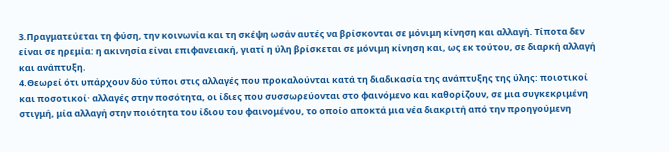3.Πραγματεύεται τη φύση, την κοινωνία και τη σκέψη ωσάν αυτές να βρίσκονται σε μόνιμη κίνηση και αλλαγή. Τίποτα δεν είναι σε ηρεμία: η ακινησία είναι επιφανειακή, γιατί η ύλη βρίσκεται σε μόνιμη κίνηση και, ως εκ τούτου, σε διαρκή αλλαγή και ανάπτυξη.
4.Θεωρεί ότι υπάρχουν δύο τύποι στις αλλαγές που προκαλούνται κατά τη διαδικασία της ανάπτυξης της ύλης: ποιοτικοί και ποσοτικοί· αλλαγές στην ποσότητα, οι ίδιες που συσσωρεύονται στο φαινόμενο και καθορίζουν, σε μια συγκεκριμένη στιγμή, μία αλλαγή στην ποιότητα του ίδιου του φαινομένου, το οποίο αποκτά μια νέα διακριτή από την προηγούμενη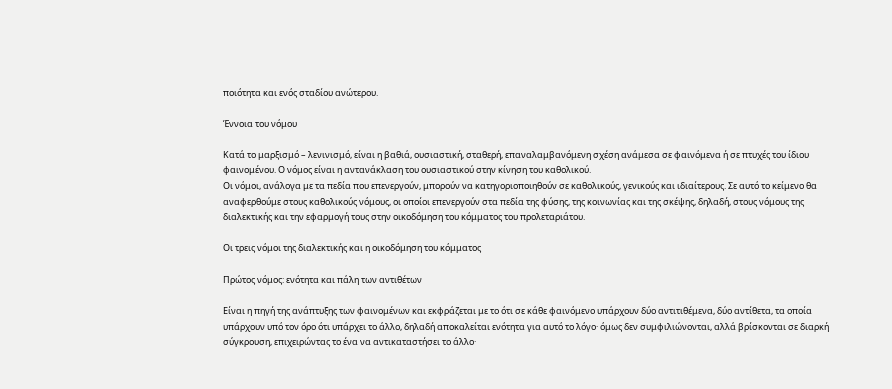ποιότητα και ενός σταδίου ανώτερου.

Έννοια του νόμου

Κατά το μαρξισμό – λενινισμό, είναι η βαθιά, ουσιαστική, σταθερή, επαναλαμβανόμενη σχέση ανάμεσα σε φαινόμενα ή σε πτυχές του ίδιου φαινομένου. Ο νόμος είναι η αντανάκλαση του ουσιαστικού στην κίνηση του καθολικού.
Οι νόμοι, ανάλογα με τα πεδία που επενεργούν, μπορούν να κατηγοριοποιηθούν σε καθολικούς, γενικούς και ιδιαίτερους. Σε αυτό το κείμενο θα αναφερθούμε στους καθολικούς νόμους, οι οποίοι επενεργούν στα πεδία της φύσης, της κοινωνίας και της σκέψης, δηλαδή, στους νόμους της διαλεκτικής και την εφαρμογή τους στην οικοδόμηση του κόμματος του προλεταριάτου.

Οι τρεις νόμοι της διαλεκτικής και η οικοδόμηση του κόμματος

Πρώτος νόμος: ενότητα και πάλη των αντιθέτων

Είναι η πηγή της ανάπτυξης των φαινομένων και εκφράζεται με το ότι σε κάθε φαινόμενο υπάρχουν δύο αντιτιθέμενα, δύο αντίθετα, τα οποία υπάρχουν υπό τον όρο ότι υπάρχει το άλλο, δηλαδή αποκαλείται ενότητα για αυτό το λόγο· όμως δεν συμφιλιώνονται, αλλά βρίσκονται σε διαρκή σύγκρουση, επιχειρώντας το ένα να αντικαταστήσει το άλλο·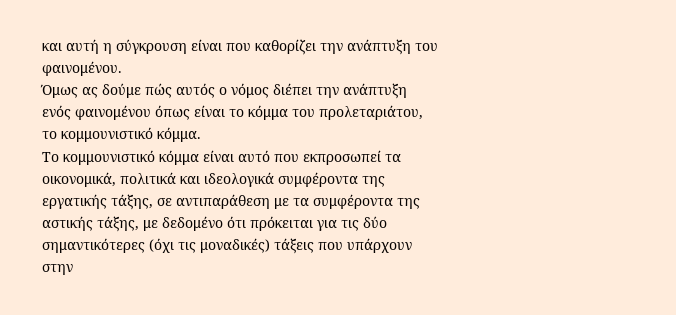και αυτή η σύγκρουση είναι που καθορίζει την ανάπτυξη του φαινομένου.
Όμως ας δούμε πώς αυτός ο νόμος διέπει την ανάπτυξη ενός φαινομένου όπως είναι το κόμμα του προλεταριάτου, το κομμουνιστικό κόμμα.
Το κομμουνιστικό κόμμα είναι αυτό που εκπροσωπεί τα οικονομικά, πολιτικά και ιδεολογικά συμφέροντα της εργατικής τάξης, σε αντιπαράθεση με τα συμφέροντα της αστικής τάξης, με δεδομένο ότι πρόκειται για τις δύο σημαντικότερες (όχι τις μοναδικές) τάξεις που υπάρχουν στην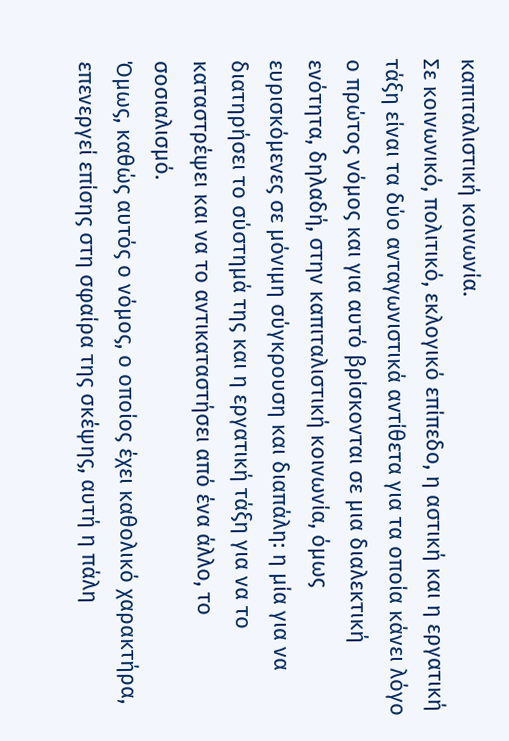καπιταλιστική κοινωνία.
Σε κοινωνικό, πολιτικό, εκλογικό επίπεδο, η αστική και η εργατική τάξη είναι τα δύο ανταγωνιστικά αντίθετα για τα οποία κάνει λόγο ο πρώτος νόμος και για αυτό βρίσκονται σε μια διαλεκτική ενότητα, δηλαδή, στην καπιταλιστική κοινωνία, όμως ευρισκόμενες σε μόνιμη σύγκρουση και διαπάλη: η μία για να διατηρήσει το σύστημά της και η εργατική τάξη για να το καταστρέψει και να το αντικαταστήσει από ένα άλλο, το σοσιαλισμό.
Όμως, καθώς αυτός ο νόμος, ο οποίος έχει καθολικό χαρακτήρα, επενεργεί επίσης στη σφαίρα της σκέψης, αυτή η πάλη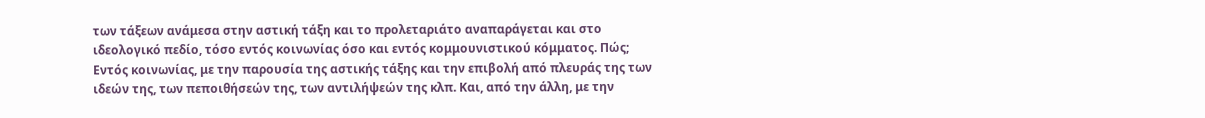των τάξεων ανάμεσα στην αστική τάξη και το προλεταριάτο αναπαράγεται και στο ιδεολογικό πεδίο, τόσο εντός κοινωνίας όσο και εντός κομμουνιστικού κόμματος. Πώς; Εντός κοινωνίας, με την παρουσία της αστικής τάξης και την επιβολή από πλευράς της των ιδεών της, των πεποιθήσεών της, των αντιλήψεών της κλπ. Και, από την άλλη, με την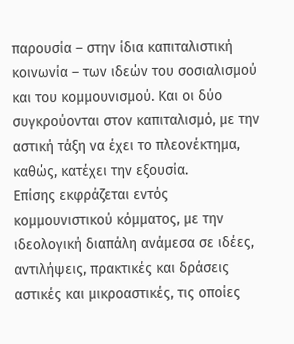παρουσία – στην ίδια καπιταλιστική κοινωνία – των ιδεών του σοσιαλισμού και του κομμουνισμού. Και οι δύο συγκρούονται στον καπιταλισμό, με την αστική τάξη να έχει το πλεονέκτημα, καθώς, κατέχει την εξουσία.
Επίσης εκφράζεται εντός κομμουνιστικού κόμματος, με την ιδεολογική διαπάλη ανάμεσα σε ιδέες, αντιλήψεις, πρακτικές και δράσεις αστικές και μικροαστικές, τις οποίες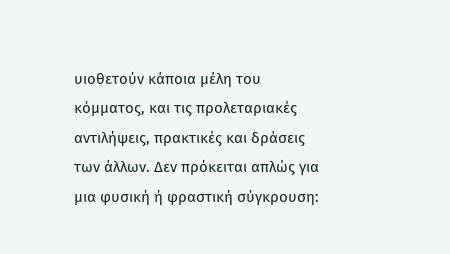υιοθετούν κάποια μέλη του κόμματος, και τις προλεταριακές αντιλήψεις, πρακτικές και δράσεις των άλλων. Δεν πρόκειται απλώς για μια φυσική ή φραστική σύγκρουση: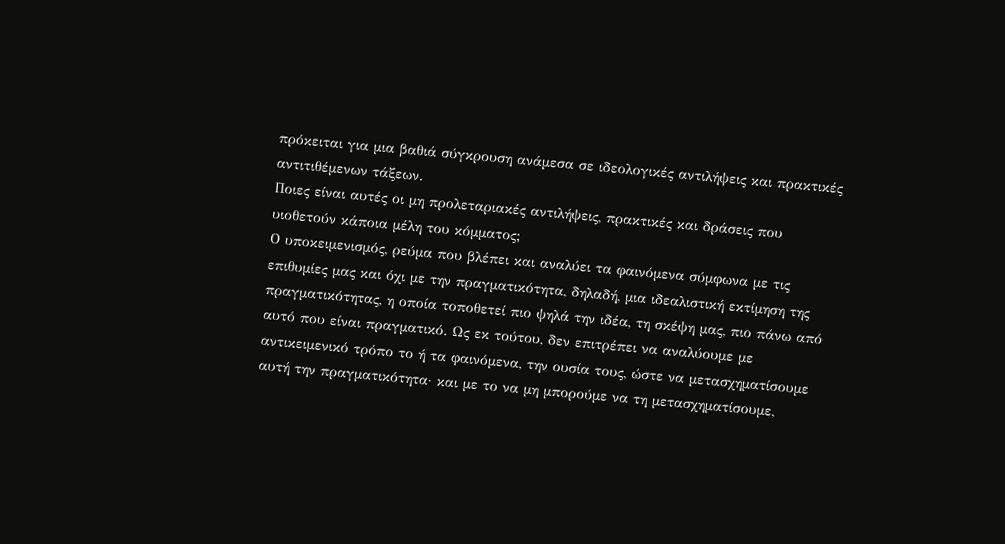πρόκειται για μια βαθιά σύγκρουση ανάμεσα σε ιδεολογικές αντιλήψεις και πρακτικές αντιτιθέμενων τάξεων.
Ποιες είναι αυτές οι μη προλεταριακές αντιλήψεις, πρακτικές και δράσεις που υιοθετούν κάποια μέλη του κόμματος;
Ο υποκειμενισμός, ρεύμα που βλέπει και αναλύει τα φαινόμενα σύμφωνα με τις επιθυμίες μας και όχι με την πραγματικότητα, δηλαδή, μια ιδεαλιστική εκτίμηση της πραγματικότητας, η οποία τοποθετεί πιο ψηλά την ιδέα, τη σκέψη μας, πιο πάνω από αυτό που είναι πραγματικό. Ως εκ τούτου, δεν επιτρέπει να αναλύουμε με αντικειμενικό τρόπο το ή τα φαινόμενα, την ουσία τους, ώστε να μετασχηματίσουμε αυτή την πραγματικότητα· και με το να μη μπορούμε να τη μετασχηματίσουμε,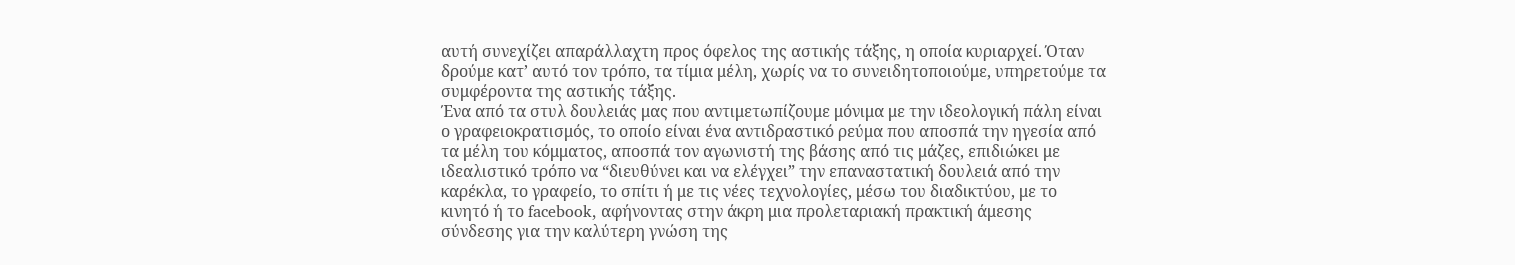αυτή συνεχίζει απαράλλαχτη προς όφελος της αστικής τάξης, η οποία κυριαρχεί. Όταν δρούμε κατ’ αυτό τον τρόπο, τα τίμια μέλη, χωρίς να το συνειδητοποιούμε, υπηρετούμε τα συμφέροντα της αστικής τάξης.
Ένα από τα στυλ δουλειάς μας που αντιμετωπίζουμε μόνιμα με την ιδεολογική πάλη είναι ο γραφειοκρατισμός, το οποίο είναι ένα αντιδραστικό ρεύμα που αποσπά την ηγεσία από τα μέλη του κόμματος, αποσπά τον αγωνιστή της βάσης από τις μάζες, επιδιώκει με ιδεαλιστικό τρόπο να “διευθύνει και να ελέγχει” την επαναστατική δουλειά από την καρέκλα, το γραφείο, το σπίτι ή με τις νέες τεχνολογίες, μέσω του διαδικτύου, με το κινητό ή το facebook, αφήνοντας στην άκρη μια προλεταριακή πρακτική άμεσης σύνδεσης για την καλύτερη γνώση της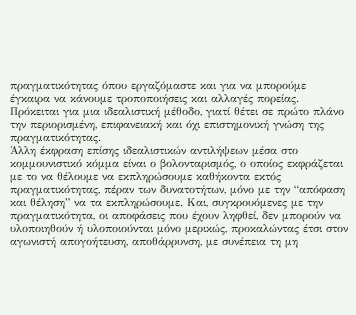πραγματικότητας όπου εργαζόμαστε και για να μπορούμε έγκαιρα να κάνουμε τροποποιήσεις και αλλαγές πορείας. Πρόκειται για μια ιδεαλιστική μέθοδο, γιατί θέτει σε πρώτο πλάνο την περιορισμένη, επιφανειακή και όχι επιστημονική γνώση της πραγματικότητας.
Άλλη έκφραση επίσης ιδεαλιστικών αντιλήψεων μέσα στο κομμουνιστικό κόμμα είναι ο βολονταρισμός, ο οποίος εκφράζεται με το να θέλουμε να εκπληρώσουμε καθήκοντα εκτός πραγματικότητας, πέραν των δυνατοτήτων, μόνο με την “απόφαση και θέληση” να τα εκπληρώσουμε. Και, συγκρουόμενες με την πραγματικότητα, οι αποφάσεις που έχουν ληφθεί, δεν μπορούν να υλοποιηθούν ή υλοποιούνται μόνο μερικώς, προκαλώντας έτσι στον αγωνιστή απογοήτευση, αποθάρρυνση, με συνέπεια τη μη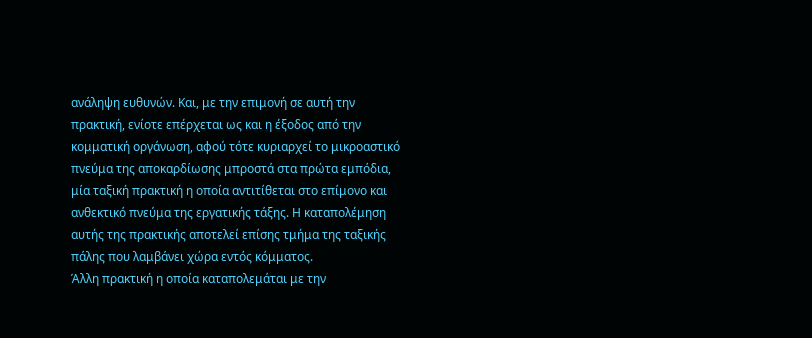ανάληψη ευθυνών. Και, με την επιμονή σε αυτή την πρακτική, ενίοτε επέρχεται ως και η έξοδος από την κομματική οργάνωση, αφού τότε κυριαρχεί το μικροαστικό πνεύμα της αποκαρδίωσης μπροστά στα πρώτα εμπόδια, μία ταξική πρακτική η οποία αντιτίθεται στο επίμονο και ανθεκτικό πνεύμα της εργατικής τάξης. Η καταπολέμηση αυτής της πρακτικής αποτελεί επίσης τμήμα της ταξικής πάλης που λαμβάνει χώρα εντός κόμματος.
Άλλη πρακτική η οποία καταπολεμάται με την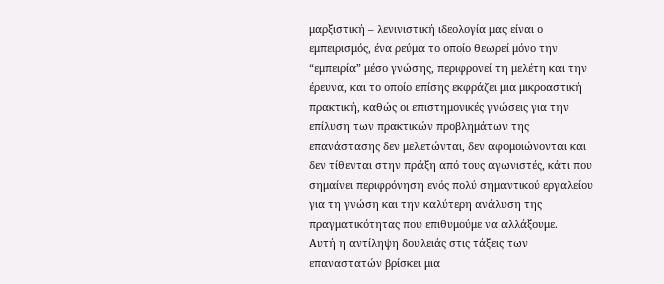μαρξιστική – λενινιστική ιδεολογία μας είναι ο εμπειρισμός, ένα ρεύμα το οποίο θεωρεί μόνο την “εμπειρία” μέσο γνώσης, περιφρονεί τη μελέτη και την έρευνα, και το οποίο επίσης εκφράζει μια μικροαστική πρακτική, καθώς οι επιστημονικές γνώσεις για την επίλυση των πρακτικών προβλημάτων της επανάστασης δεν μελετώνται, δεν αφομοιώνονται και δεν τίθενται στην πράξη από τους αγωνιστές, κάτι που σημαίνει περιφρόνηση ενός πολύ σημαντικού εργαλείου για τη γνώση και την καλύτερη ανάλυση της πραγματικότητας που επιθυμούμε να αλλάξουμε.
Αυτή η αντίληψη δουλειάς στις τάξεις των επαναστατών βρίσκει μια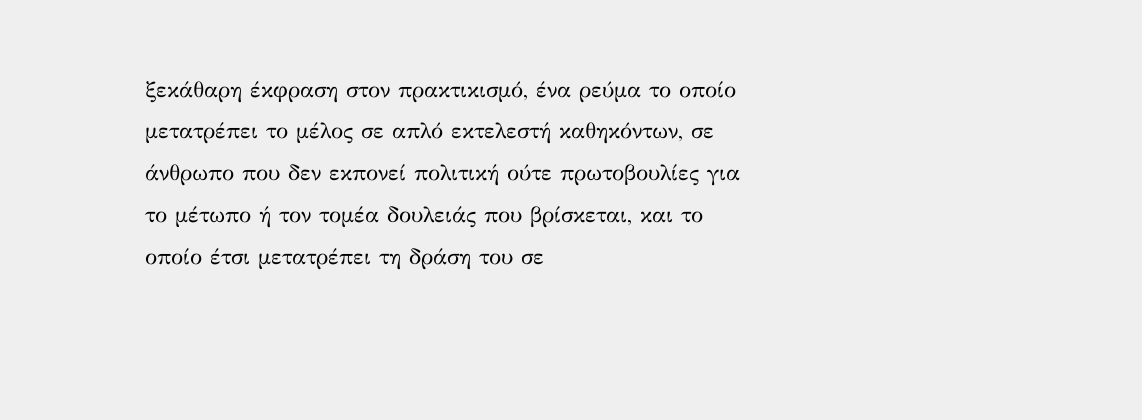ξεκάθαρη έκφραση στον πρακτικισμό, ένα ρεύμα το οποίο μετατρέπει το μέλος σε απλό εκτελεστή καθηκόντων, σε άνθρωπο που δεν εκπονεί πολιτική ούτε πρωτοβουλίες για το μέτωπο ή τον τομέα δουλειάς που βρίσκεται, και το οποίο έτσι μετατρέπει τη δράση του σε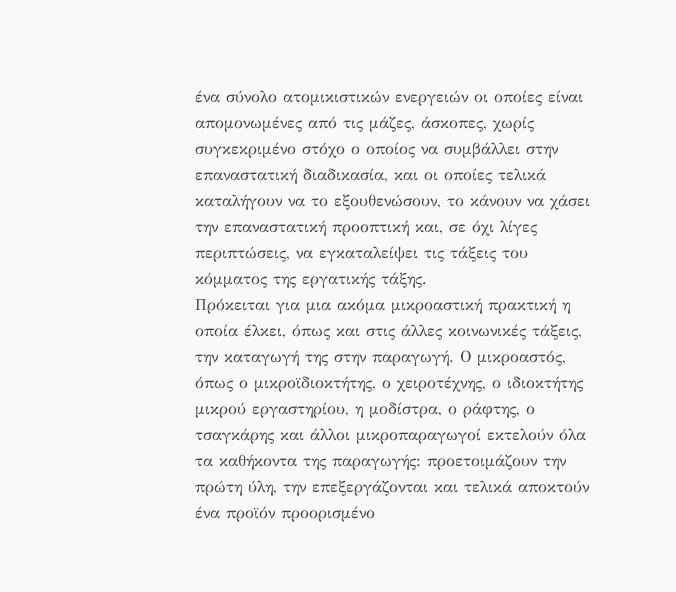ένα σύνολο ατομικιστικών ενεργειών οι οποίες είναι απομονωμένες από τις μάζες, άσκοπες, χωρίς συγκεκριμένο στόχο ο οποίος να συμβάλλει στην επαναστατική διαδικασία, και οι οποίες τελικά καταλήγουν να το εξουθενώσουν, το κάνουν να χάσει την επαναστατική προοπτική και, σε όχι λίγες περιπτώσεις, να εγκαταλείψει τις τάξεις του κόμματος της εργατικής τάξης.
Πρόκειται για μια ακόμα μικροαστική πρακτική η οποία έλκει, όπως και στις άλλες κοινωνικές τάξεις, την καταγωγή της στην παραγωγή. Ο μικροαστός, όπως ο μικροϊδιοκτήτης, ο χειροτέχνης, ο ιδιοκτήτης μικρού εργαστηρίου, η μοδίστρα, ο ράφτης, ο τσαγκάρης και άλλοι μικροπαραγωγοί εκτελούν όλα τα καθήκοντα της παραγωγής: προετοιμάζουν την πρώτη ύλη, την επεξεργάζονται και τελικά αποκτούν ένα προϊόν προορισμένο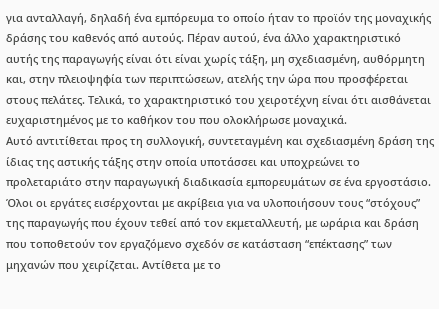για ανταλλαγή, δηλαδή ένα εμπόρευμα το οποίο ήταν το προϊόν της μοναχικής δράσης του καθενός από αυτούς. Πέραν αυτού, ένα άλλο χαρακτηριστικό αυτής της παραγωγής είναι ότι είναι χωρίς τάξη, μη σχεδιασμένη, αυθόρμητη και, στην πλειοψηφία των περιπτώσεων, ατελής την ώρα που προσφέρεται στους πελάτες. Τελικά, το χαρακτηριστικό του χειροτέχνη είναι ότι αισθάνεται ευχαριστημένος με το καθήκον του που ολοκλήρωσε μοναχικά.
Αυτό αντιτίθεται προς τη συλλογική, συντεταγμένη και σχεδιασμένη δράση της ίδιας της αστικής τάξης στην οποία υποτάσσει και υποχρεώνει το προλεταριάτο στην παραγωγική διαδικασία εμπορευμάτων σε ένα εργοστάσιο. Όλοι οι εργάτες εισέρχονται με ακρίβεια για να υλοποιήσουν τους “στόχους” της παραγωγής που έχουν τεθεί από τον εκμεταλλευτή, με ωράρια και δράση που τοποθετούν τον εργαζόμενο σχεδόν σε κατάσταση “επέκτασης” των μηχανών που χειρίζεται. Αντίθετα με το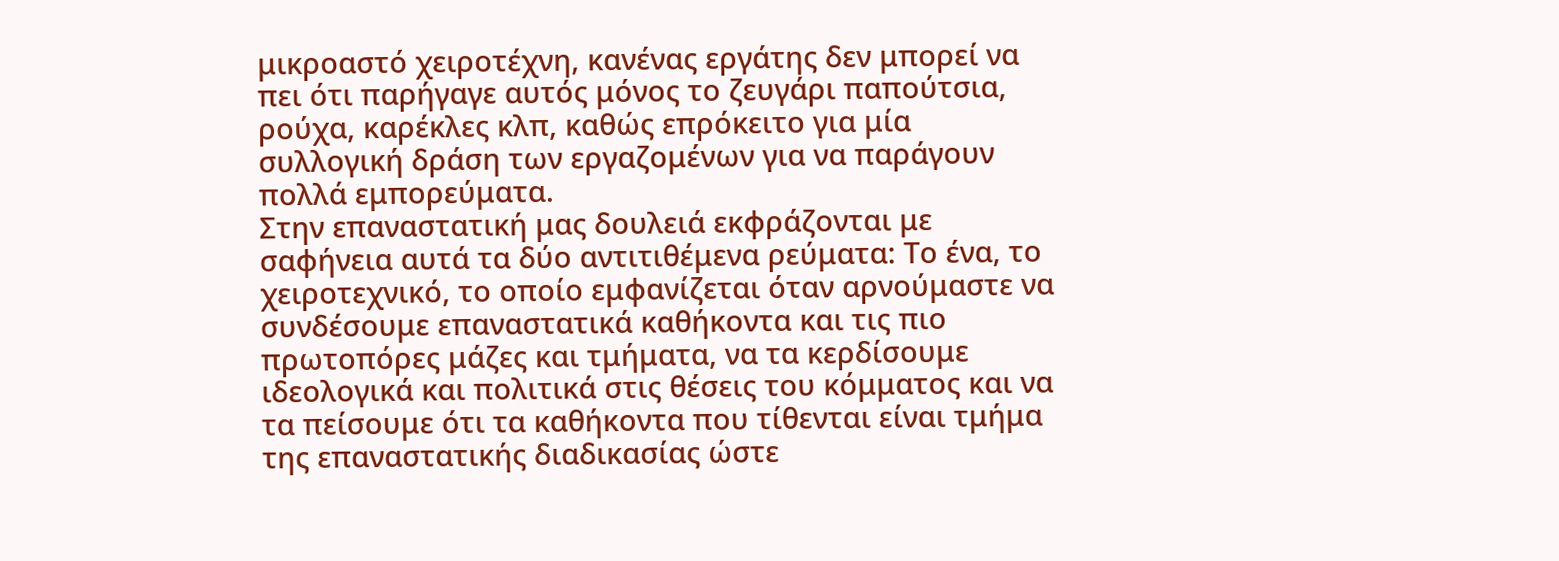μικροαστό χειροτέχνη, κανένας εργάτης δεν μπορεί να πει ότι παρήγαγε αυτός μόνος το ζευγάρι παπούτσια, ρούχα, καρέκλες κλπ, καθώς επρόκειτο για μία συλλογική δράση των εργαζομένων για να παράγουν πολλά εμπορεύματα.
Στην επαναστατική μας δουλειά εκφράζονται με σαφήνεια αυτά τα δύο αντιτιθέμενα ρεύματα: Το ένα, το χειροτεχνικό, το οποίο εμφανίζεται όταν αρνούμαστε να συνδέσουμε επαναστατικά καθήκοντα και τις πιο πρωτοπόρες μάζες και τμήματα, να τα κερδίσουμε ιδεολογικά και πολιτικά στις θέσεις του κόμματος και να τα πείσουμε ότι τα καθήκοντα που τίθενται είναι τμήμα της επαναστατικής διαδικασίας ώστε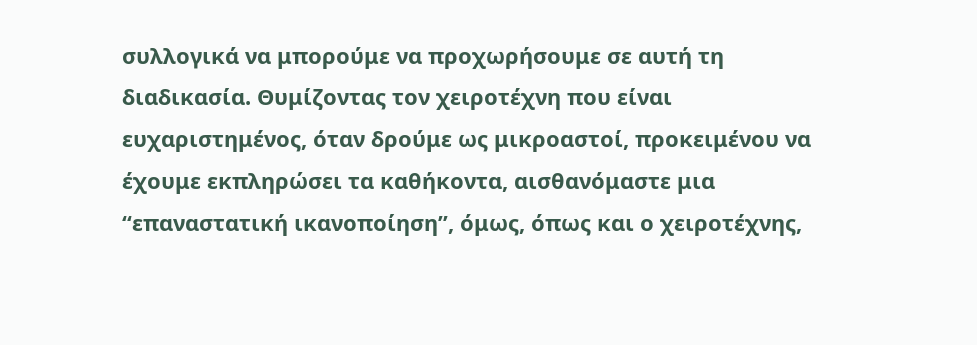συλλογικά να μπορούμε να προχωρήσουμε σε αυτή τη διαδικασία. Θυμίζοντας τον χειροτέχνη που είναι ευχαριστημένος, όταν δρούμε ως μικροαστοί, προκειμένου να έχουμε εκπληρώσει τα καθήκοντα, αισθανόμαστε μια “επαναστατική ικανοποίηση”, όμως, όπως και ο χειροτέχνης,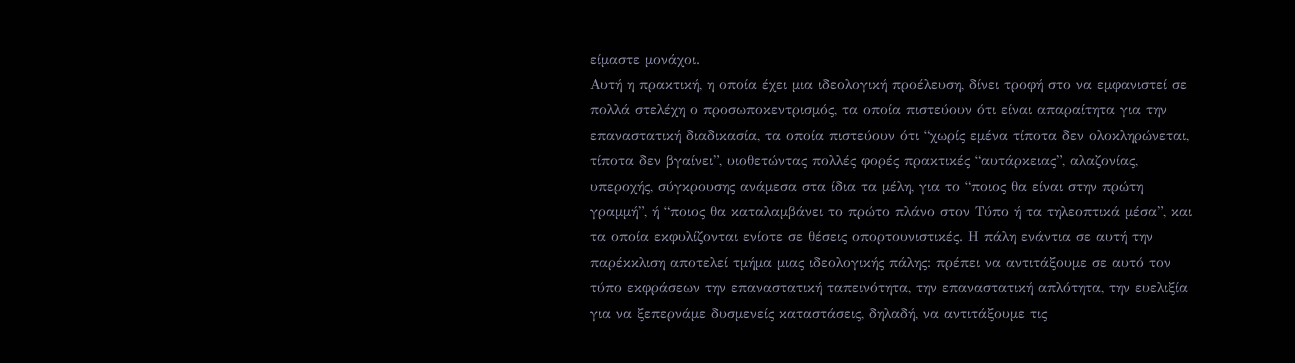είμαστε μονάχοι.
Αυτή η πρακτική, η οποία έχει μια ιδεολογική προέλευση, δίνει τροφή στο να εμφανιστεί σε πολλά στελέχη ο προσωποκεντρισμός, τα οποία πιστεύουν ότι είναι απαραίτητα για την επαναστατική διαδικασία, τα οποία πιστεύουν ότι “χωρίς εμένα τίποτα δεν ολοκληρώνεται, τίποτα δεν βγαίνει”, υιοθετώντας πολλές φορές πρακτικές “αυτάρκειας”, αλαζονίας, υπεροχής, σύγκρουσης ανάμεσα στα ίδια τα μέλη, για το “ποιος θα είναι στην πρώτη γραμμή”, ή “ποιος θα καταλαμβάνει το πρώτο πλάνο στον Τύπο ή τα τηλεοπτικά μέσα”, και τα οποία εκφυλίζονται ενίοτε σε θέσεις οπορτουνιστικές. Η πάλη ενάντια σε αυτή την παρέκκλιση αποτελεί τμήμα μιας ιδεολογικής πάλης: πρέπει να αντιτάξουμε σε αυτό τον τύπο εκφράσεων την επαναστατική ταπεινότητα, την επαναστατική απλότητα, την ευελιξία για να ξεπερνάμε δυσμενείς καταστάσεις, δηλαδή, να αντιτάξουμε τις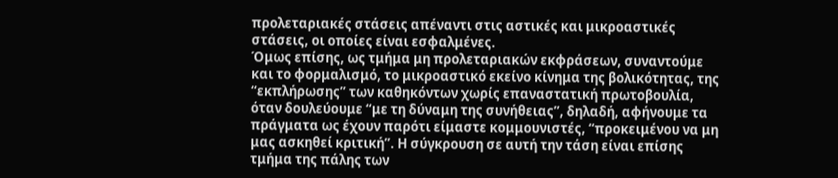προλεταριακές στάσεις απέναντι στις αστικές και μικροαστικές στάσεις, οι οποίες είναι εσφαλμένες.
Όμως επίσης, ως τμήμα μη προλεταριακών εκφράσεων, συναντούμε και το φορμαλισμό, το μικροαστικό εκείνο κίνημα της βολικότητας, της “εκπλήρωσης” των καθηκόντων χωρίς επαναστατική πρωτοβουλία, όταν δουλεύουμε “με τη δύναμη της συνήθειας”, δηλαδή, αφήνουμε τα πράγματα ως έχουν παρότι είμαστε κομμουνιστές, “προκειμένου να μη μας ασκηθεί κριτική”. Η σύγκρουση σε αυτή την τάση είναι επίσης τμήμα της πάλης των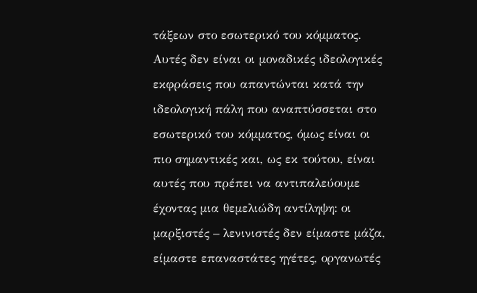τάξεων στο εσωτερικό του κόμματος.
Αυτές δεν είναι οι μοναδικές ιδεολογικές εκφράσεις που απαντώνται κατά την ιδεολογική πάλη που αναπτύσσεται στο εσωτερικό του κόμματος, όμως είναι οι πιο σημαντικές και, ως εκ τούτου, είναι αυτές που πρέπει να αντιπαλεύουμε έχοντας μια θεμελιώδη αντίληψη: οι μαρξιστές – λενινιστές δεν είμαστε μάζα, είμαστε επαναστάτες ηγέτες, οργανωτές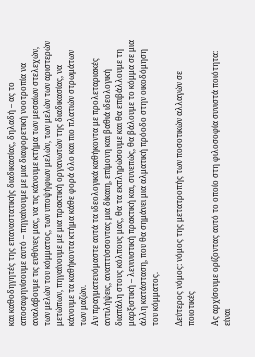και καθοδηγητές της επαναστατικής διαδικασίας, δηλαδή – ας το αποσαφηνίσουμε αυτό – πηγαίνουμε με μια διαφορετική νοοτροπία να αναλάβουμε τις ευθύνες μας, να τις κάνουμε κτήμα των μεσαίων στελεχών, των μελών του κόμματος, των υποψήφιων μελών, των μελών των αριστερών μετώπων, πηγαίνουμε με μια πρακτική οργανωτών της διαδικασίας, να κάνουμε τα καθήκοντα κτήμα κάθε φορά όλο και πιο πλατιών στρωμάτων των μαζών.
Αν πραγματευόμαστε αυτά τα ιδεολογικά καθήκοντα με προλεταριακές αντιλήψεις, αναπτύσσοντας μια δίκαιη, επίμονη και βαθιά ιδεολογική διαπάλη στους κόλπους μας, θα τα εκπληρώσουμε και θα επιβάλλουμε τη μαρξιστική – λενινιστική πρακτική και, συνεπώς, θα βάλουμε το κόμμα σε μια άλλη κατάσταση, που θα σημάνει μια αλματική πρόοδο στην οικοδόμηση του κόμματος.

Δεύτερος νόμος: νόμος της μετατροπής των ποσοτικών αλλαγών σε ποιοτικές

Ας αρχίσουμε ορίζοντας αυτό το οποίο στη φιλοσοφία συνιστά ποιότητα: είναι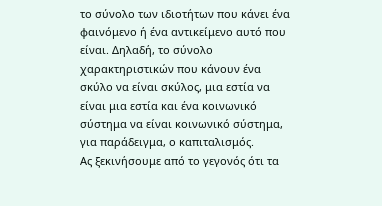το σύνολο των ιδιοτήτων που κάνει ένα φαινόμενο ή ένα αντικείμενο αυτό που είναι. Δηλαδή, το σύνολο χαρακτηριστικών που κάνουν ένα σκύλο να είναι σκύλος, μια εστία να είναι μια εστία και ένα κοινωνικό σύστημα να είναι κοινωνικό σύστημα, για παράδειγμα, ο καπιταλισμός.
Ας ξεκινήσουμε από το γεγονός ότι τα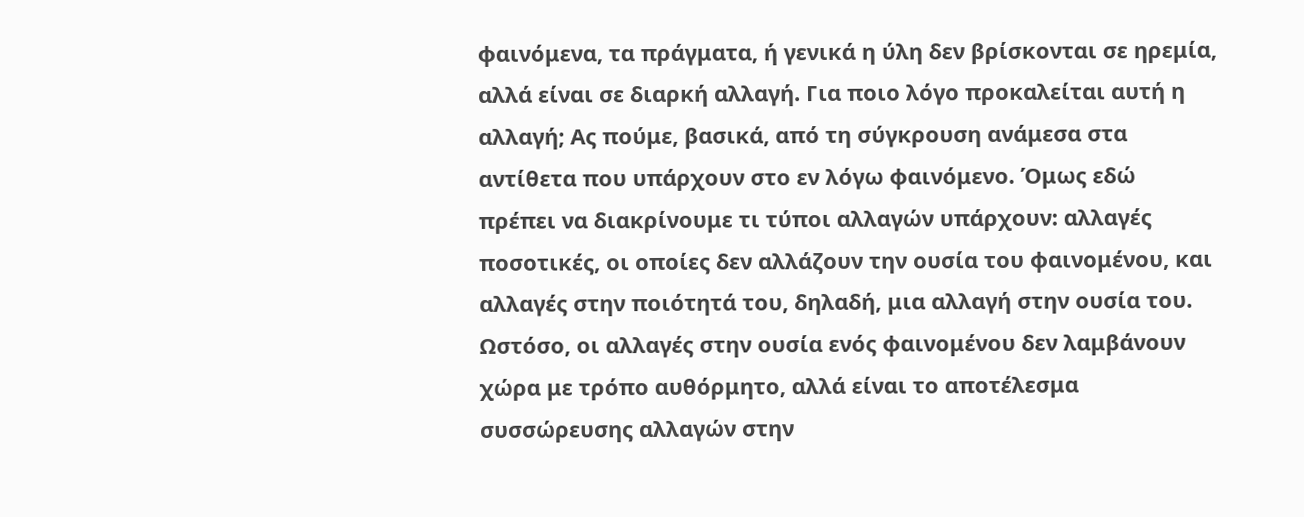φαινόμενα, τα πράγματα, ή γενικά η ύλη δεν βρίσκονται σε ηρεμία, αλλά είναι σε διαρκή αλλαγή. Για ποιο λόγο προκαλείται αυτή η αλλαγή; Ας πούμε, βασικά, από τη σύγκρουση ανάμεσα στα αντίθετα που υπάρχουν στο εν λόγω φαινόμενο. Όμως εδώ πρέπει να διακρίνουμε τι τύποι αλλαγών υπάρχουν: αλλαγές ποσοτικές, οι οποίες δεν αλλάζουν την ουσία του φαινομένου, και αλλαγές στην ποιότητά του, δηλαδή, μια αλλαγή στην ουσία του.
Ωστόσο, οι αλλαγές στην ουσία ενός φαινομένου δεν λαμβάνουν χώρα με τρόπο αυθόρμητο, αλλά είναι το αποτέλεσμα συσσώρευσης αλλαγών στην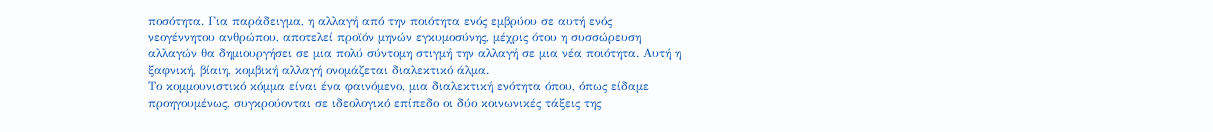ποσότητα. Για παράδειγμα, η αλλαγή από την ποιότητα ενός εμβρύου σε αυτή ενός νεογέννητου ανθρώπου, αποτελεί προϊόν μηνών εγκυμοσύνης, μέχρις ότου η συσσώρευση αλλαγών θα δημιουργήσει σε μια πολύ σύντομη στιγμή την αλλαγή σε μια νέα ποιότητα. Αυτή η ξαφνική, βίαιη, κομβική αλλαγή ονομάζεται διαλεκτικό άλμα.
Το κομμουνιστικό κόμμα είναι ένα φαινόμενο, μια διαλεκτική ενότητα όπου, όπως είδαμε προηγουμένως, συγκρούονται σε ιδεολογικό επίπεδο οι δύο κοινωνικές τάξεις της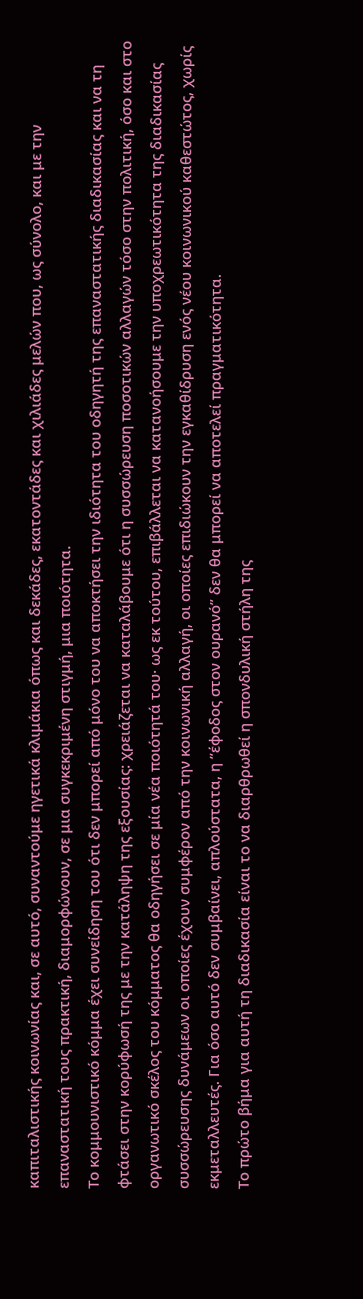καπιταλιστικής κοινωνίας και, σε αυτό, συναντούμε ηγετικά κλιμάκια όπως και δεκάδες, εκατοντάδες και χιλιάδες μελών που, ως σύνολο, και με την επαναστατική τους πρακτική, διαμορφώνουν, σε μια συγκεκριμένη στιγμή, μια ποιότητα.
Το κομμουνιστικό κόμμα έχει συνείδηση του ότι δεν μπορεί από μόνο του να αποκτήσει την ιδιότητα του οδηγητή της επαναστατικής διαδικασίας και να τη φτάσει στην κορύφωσή της με την κατάληψη της εξουσίας: χρειάζεται να καταλάβουμε ότι η συσσώρευση ποσοτικών αλλαγών τόσο στην πολιτική, όσο και στο οργανωτικό σκέλος του κόμματος θα οδηγήσει σε μία νέα ποιότητά του· ως εκ τούτου, επιβάλλεται να κατανοήσουμε την υποχρεωτικότητα της διαδικασίας συσσώρευσης δυνάμεων οι οποίες έχουν συμφέρον από την κοινωνική αλλαγή, οι οποίες επιδιώκουν την εγκαθίδρυση ενός νέου κοινωνικού καθεστώτος, χωρίς εκμεταλλευτές. Για όσο αυτό δεν συμβαίνει, απλούστατα, η “έφοδος στον ουρανό” δεν θα μπορεί να αποτελεί πραγματικότητα.
Το πρώτο βήμα για αυτή τη διαδικασία είναι το να διαρθρωθεί η σπονδυλική στήλη της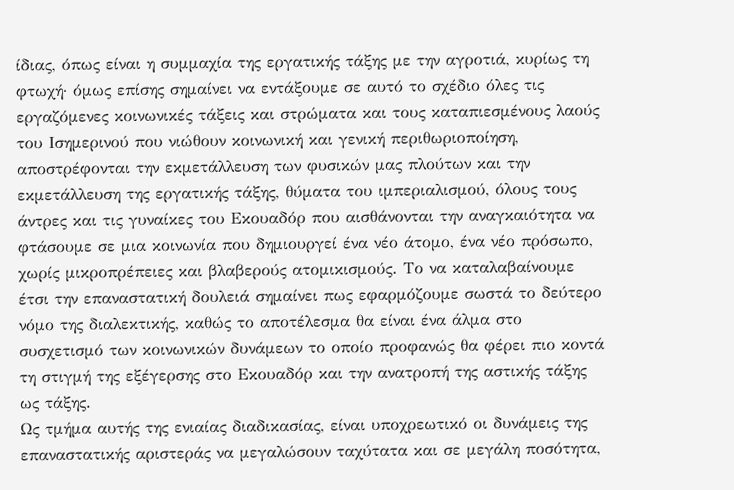ίδιας, όπως είναι η συμμαχία της εργατικής τάξης με την αγροτιά, κυρίως τη φτωχή· όμως επίσης σημαίνει να εντάξουμε σε αυτό το σχέδιο όλες τις εργαζόμενες κοινωνικές τάξεις και στρώματα και τους καταπιεσμένους λαούς του Ισημερινού που νιώθουν κοινωνική και γενική περιθωριοποίηση, αποστρέφονται την εκμετάλλευση των φυσικών μας πλούτων και την εκμετάλλευση της εργατικής τάξης, θύματα του ιμπεριαλισμού, όλους τους άντρες και τις γυναίκες του Εκουαδόρ που αισθάνονται την αναγκαιότητα να φτάσουμε σε μια κοινωνία που δημιουργεί ένα νέο άτομο, ένα νέο πρόσωπο, χωρίς μικροπρέπειες και βλαβερούς ατομικισμούς. Το να καταλαβαίνουμε έτσι την επαναστατική δουλειά σημαίνει πως εφαρμόζουμε σωστά το δεύτερο νόμο της διαλεκτικής, καθώς το αποτέλεσμα θα είναι ένα άλμα στο συσχετισμό των κοινωνικών δυνάμεων το οποίο προφανώς θα φέρει πιο κοντά τη στιγμή της εξέγερσης στο Εκουαδόρ και την ανατροπή της αστικής τάξης ως τάξης.
Ως τμήμα αυτής της ενιαίας διαδικασίας, είναι υποχρεωτικό οι δυνάμεις της επαναστατικής αριστεράς να μεγαλώσουν ταχύτατα και σε μεγάλη ποσότητα,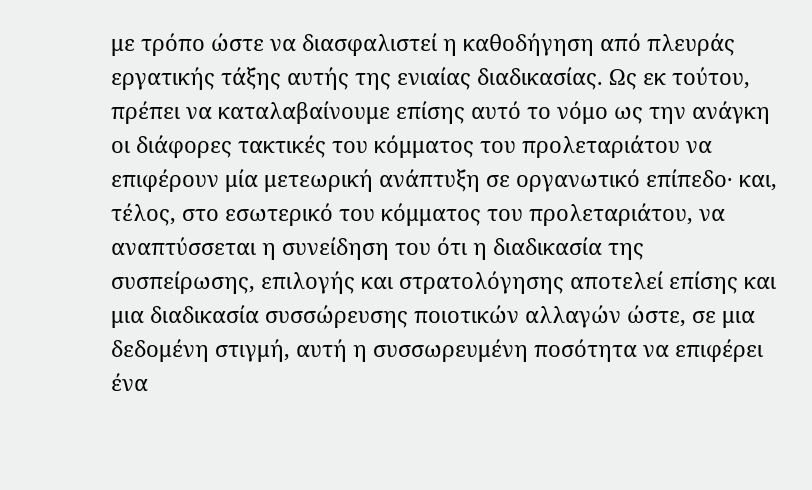με τρόπο ώστε να διασφαλιστεί η καθοδήγηση από πλευράς εργατικής τάξης αυτής της ενιαίας διαδικασίας. Ως εκ τούτου, πρέπει να καταλαβαίνουμε επίσης αυτό το νόμο ως την ανάγκη οι διάφορες τακτικές του κόμματος του προλεταριάτου να επιφέρουν μία μετεωρική ανάπτυξη σε οργανωτικό επίπεδο· και, τέλος, στο εσωτερικό του κόμματος του προλεταριάτου, να αναπτύσσεται η συνείδηση του ότι η διαδικασία της συσπείρωσης, επιλογής και στρατολόγησης αποτελεί επίσης και μια διαδικασία συσσώρευσης ποιοτικών αλλαγών ώστε, σε μια δεδομένη στιγμή, αυτή η συσσωρευμένη ποσότητα να επιφέρει ένα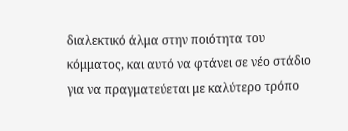διαλεκτικό άλμα στην ποιότητα του κόμματος, και αυτό να φτάνει σε νέο στάδιο για να πραγματεύεται με καλύτερο τρόπο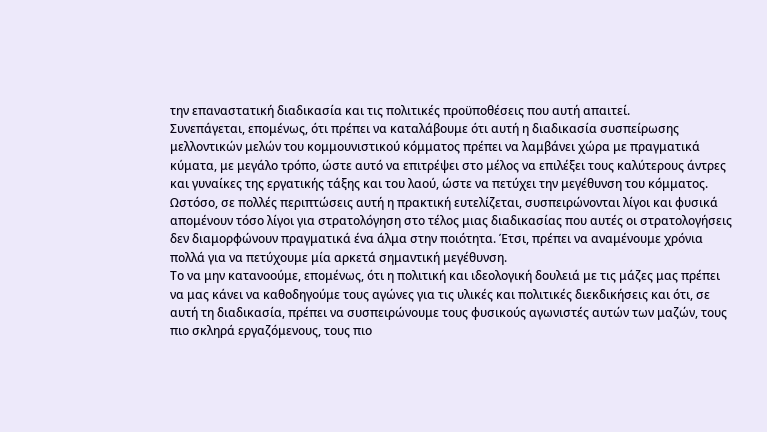την επαναστατική διαδικασία και τις πολιτικές προϋποθέσεις που αυτή απαιτεί.
Συνεπάγεται, επομένως, ότι πρέπει να καταλάβουμε ότι αυτή η διαδικασία συσπείρωσης μελλοντικών μελών του κομμουνιστικού κόμματος πρέπει να λαμβάνει χώρα με πραγματικά κύματα, με μεγάλο τρόπο, ώστε αυτό να επιτρέψει στο μέλος να επιλέξει τους καλύτερους άντρες και γυναίκες της εργατικής τάξης και του λαού, ώστε να πετύχει την μεγέθυνση του κόμματος.
Ωστόσο, σε πολλές περιπτώσεις αυτή η πρακτική ευτελίζεται, συσπειρώνονται λίγοι και φυσικά απομένουν τόσο λίγοι για στρατολόγηση στο τέλος μιας διαδικασίας που αυτές οι στρατολογήσεις δεν διαμορφώνουν πραγματικά ένα άλμα στην ποιότητα. Έτσι, πρέπει να αναμένουμε χρόνια πολλά για να πετύχουμε μία αρκετά σημαντική μεγέθυνση.
Το να μην κατανοούμε, επομένως, ότι η πολιτική και ιδεολογική δουλειά με τις μάζες μας πρέπει να μας κάνει να καθοδηγούμε τους αγώνες για τις υλικές και πολιτικές διεκδικήσεις και ότι, σε αυτή τη διαδικασία, πρέπει να συσπειρώνουμε τους φυσικούς αγωνιστές αυτών των μαζών, τους πιο σκληρά εργαζόμενους, τους πιο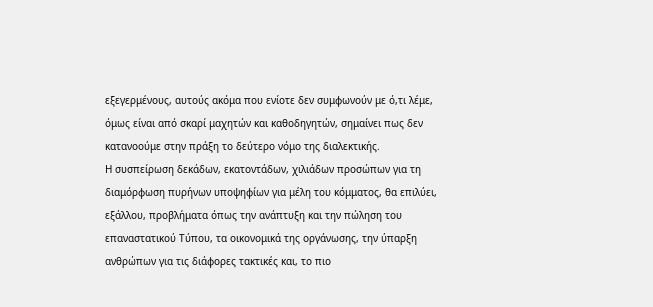εξεγερμένους, αυτούς ακόμα που ενίοτε δεν συμφωνούν με ό,τι λέμε, όμως είναι από σκαρί μαχητών και καθοδηγητών, σημαίνει πως δεν κατανοούμε στην πράξη το δεύτερο νόμο της διαλεκτικής.
Η συσπείρωση δεκάδων, εκατοντάδων, χιλιάδων προσώπων για τη διαμόρφωση πυρήνων υποψηφίων για μέλη του κόμματος, θα επιλύει, εξάλλου, προβλήματα όπως την ανάπτυξη και την πώληση του επαναστατικού Τύπου, τα οικονομικά της οργάνωσης, την ύπαρξη ανθρώπων για τις διάφορες τακτικές και, το πιο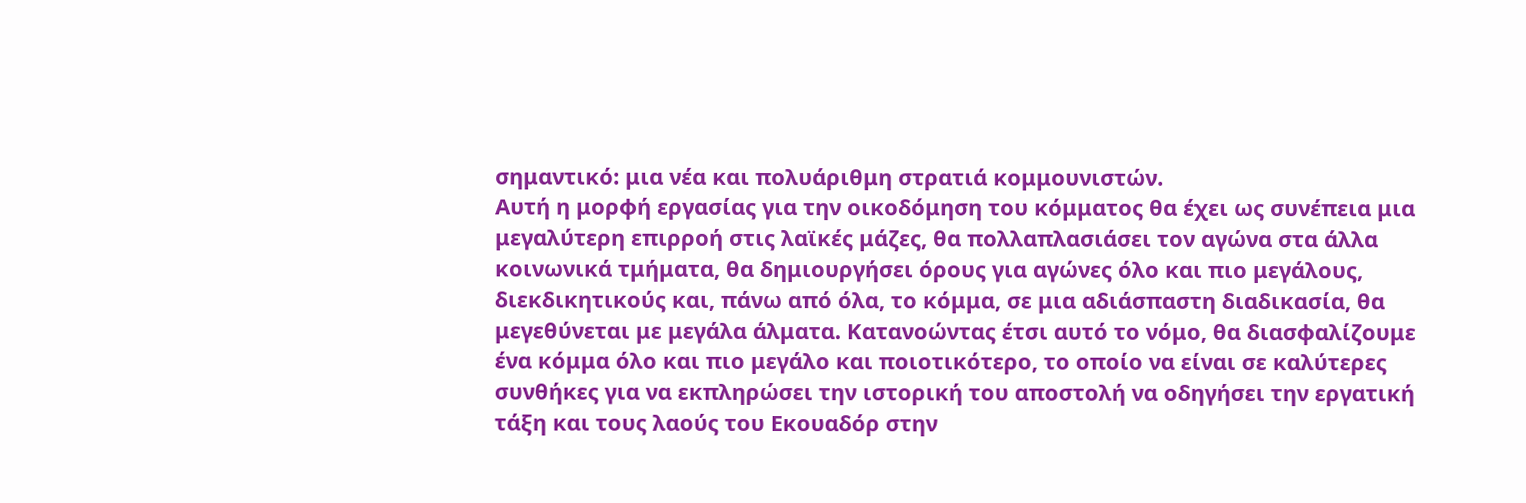σημαντικό: μια νέα και πολυάριθμη στρατιά κομμουνιστών.
Αυτή η μορφή εργασίας για την οικοδόμηση του κόμματος θα έχει ως συνέπεια μια μεγαλύτερη επιρροή στις λαϊκές μάζες, θα πολλαπλασιάσει τον αγώνα στα άλλα κοινωνικά τμήματα, θα δημιουργήσει όρους για αγώνες όλο και πιο μεγάλους, διεκδικητικούς και, πάνω από όλα, το κόμμα, σε μια αδιάσπαστη διαδικασία, θα μεγεθύνεται με μεγάλα άλματα. Κατανοώντας έτσι αυτό το νόμο, θα διασφαλίζουμε ένα κόμμα όλο και πιο μεγάλο και ποιοτικότερο, το οποίο να είναι σε καλύτερες συνθήκες για να εκπληρώσει την ιστορική του αποστολή να οδηγήσει την εργατική τάξη και τους λαούς του Εκουαδόρ στην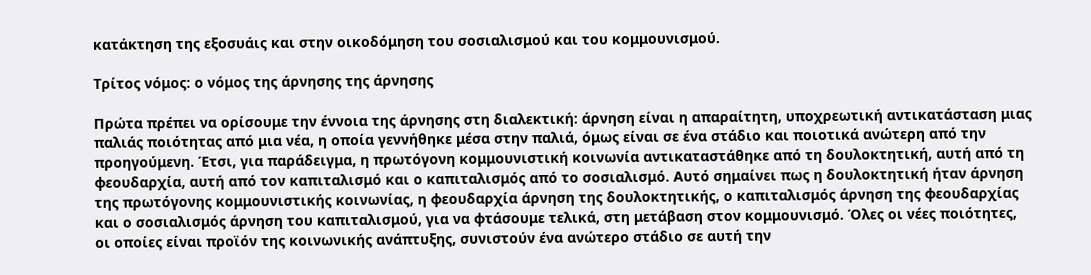κατάκτηση της εξοσυάις και στην οικοδόμηση του σοσιαλισμού και του κομμουνισμού.

Τρίτος νόμος: ο νόμος της άρνησης της άρνησης

Πρώτα πρέπει να ορίσουμε την έννοια της άρνησης στη διαλεκτική: άρνηση είναι η απαραίτητη, υποχρεωτική αντικατάσταση μιας παλιάς ποιότητας από μια νέα, η οποία γεννήθηκε μέσα στην παλιά, όμως είναι σε ένα στάδιο και ποιοτικά ανώτερη από την προηγούμενη. Έτσι, για παράδειγμα, η πρωτόγονη κομμουνιστική κοινωνία αντικαταστάθηκε από τη δουλοκτητική, αυτή από τη φεουδαρχία, αυτή από τον καπιταλισμό και ο καπιταλισμός από το σοσιαλισμό. Αυτό σημαίνει πως η δουλοκτητική ήταν άρνηση της πρωτόγονης κομμουνιστικής κοινωνίας, η φεουδαρχία άρνηση της δουλοκτητικής, ο καπιταλισμός άρνηση της φεουδαρχίας και ο σοσιαλισμός άρνηση του καπιταλισμού, για να φτάσουμε τελικά, στη μετάβαση στον κομμουνισμό. Όλες οι νέες ποιότητες, οι οποίες είναι προϊόν της κοινωνικής ανάπτυξης, συνιστούν ένα ανώτερο στάδιο σε αυτή την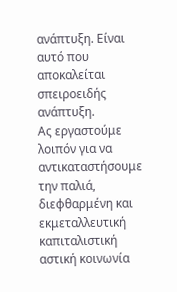ανάπτυξη. Είναι αυτό που αποκαλείται σπειροειδής ανάπτυξη.
Ας εργαστούμε λοιπόν για να αντικαταστήσουμε την παλιά, διεφθαρμένη και εκμεταλλευτική καπιταλιστική αστική κοινωνία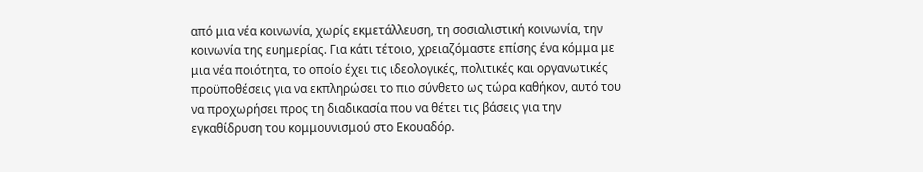από μια νέα κοινωνία, χωρίς εκμετάλλευση, τη σοσιαλιστική κοινωνία, την κοινωνία της ευημερίας. Για κάτι τέτοιο, χρειαζόμαστε επίσης ένα κόμμα με μια νέα ποιότητα, το οποίο έχει τις ιδεολογικές, πολιτικές και οργανωτικές προϋποθέσεις για να εκπληρώσει το πιο σύνθετο ως τώρα καθήκον, αυτό του να προχωρήσει προς τη διαδικασία που να θέτει τις βάσεις για την εγκαθίδρυση του κομμουνισμού στο Εκουαδόρ.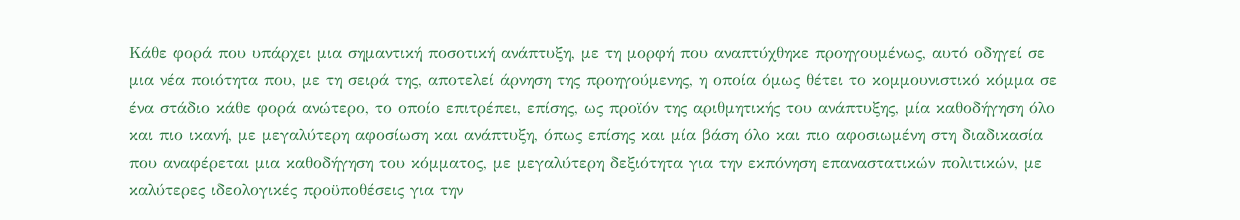Κάθε φορά που υπάρχει μια σημαντική ποσοτική ανάπτυξη, με τη μορφή που αναπτύχθηκε προηγουμένως, αυτό οδηγεί σε μια νέα ποιότητα που, με τη σειρά της, αποτελεί άρνηση της προηγούμενης, η οποία όμως θέτει το κομμουνιστικό κόμμα σε ένα στάδιο κάθε φορά ανώτερο, το οποίο επιτρέπει, επίσης, ως προϊόν της αριθμητικής του ανάπτυξης, μία καθοδήγηση όλο και πιο ικανή, με μεγαλύτερη αφοσίωση και ανάπτυξη, όπως επίσης και μία βάση όλο και πιο αφοσιωμένη στη διαδικασία που αναφέρεται μια καθοδήγηση του κόμματος, με μεγαλύτερη δεξιότητα για την εκπόνηση επαναστατικών πολιτικών, με καλύτερες ιδεολογικές προϋποθέσεις για την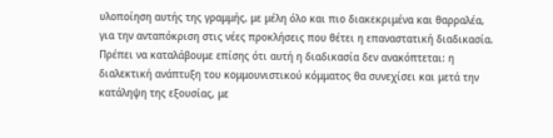υλοποίηση αυτής της γραμμής, με μέλη όλο και πιο διακεκριμένα και θαρραλέα, για την ανταπόκριση στις νέες προκλήσεις που θέτει η επαναστατική διαδικασία.
Πρέπει να καταλάβουμε επίσης ότι αυτή η διαδικασία δεν ανακόπτεται: η διαλεκτική ανάπτυξη του κομμουνιστικού κόμματος θα συνεχίσει και μετά την κατάληψη της εξουσίας, με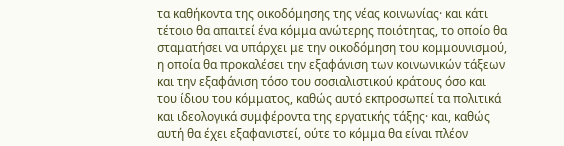τα καθήκοντα της οικοδόμησης της νέας κοινωνίας· και κάτι τέτοιο θα απαιτεί ένα κόμμα ανώτερης ποιότητας, το οποίο θα σταματήσει να υπάρχει με την οικοδόμηση του κομμουνισμού, η οποία θα προκαλέσει την εξαφάνιση των κοινωνικών τάξεων και την εξαφάνιση τόσο του σοσιαλιστικού κράτους όσο και του ίδιου του κόμματος, καθώς αυτό εκπροσωπεί τα πολιτικά και ιδεολογικά συμφέροντα της εργατικής τάξης· και, καθώς αυτή θα έχει εξαφανιστεί, ούτε το κόμμα θα είναι πλέον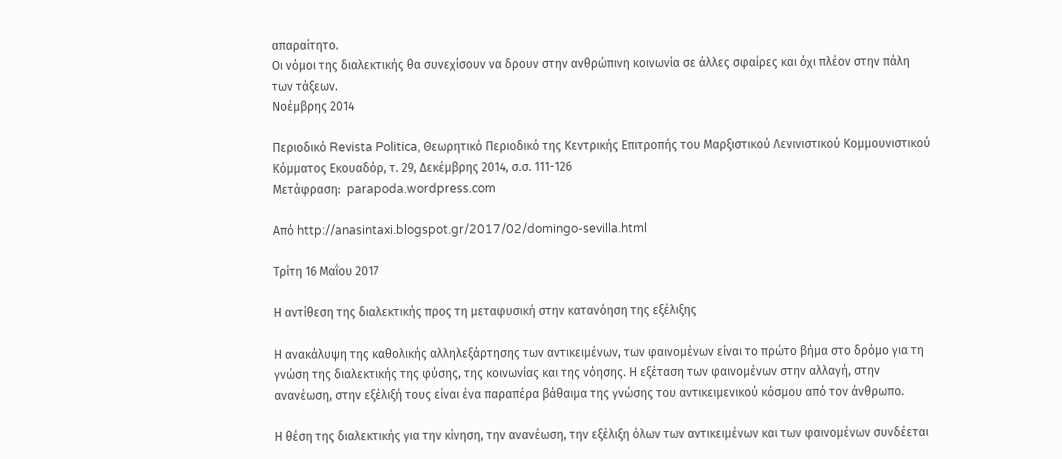απαραίτητο.
Οι νόμοι της διαλεκτικής θα συνεχίσουν να δρουν στην ανθρώπινη κοινωνία σε άλλες σφαίρες και όχι πλέον στην πάλη των τάξεων.
Νοέμβρης 2014

Περιοδικό Revista Politica, Θεωρητικό Περιοδικό της Κεντρικής Επιτροπής του Μαρξιστικού Λενινιστικού Κομμουνιστικού Κόμματος Εκουαδόρ, τ. 29, Δεκέμβρης 2014, σ.σ. 111-126
Μετάφραση:  parapoda.wordpress.com

Από http://anasintaxi.blogspot.gr/2017/02/domingo-sevilla.html

Τρίτη 16 Μαΐου 2017

Η αντίθεση της διαλεκτικής προς τη μεταφυσική στην κατανόηση της εξέλιξης

Η ανακάλυψη της καθολικής αλληλεξάρτησης των αντικειμένων, των φαινομένων είναι το πρώτο βήμα στο δρόμο για τη γνώση της διαλεκτικής της φύσης, της κοινωνίας και της νόησης. Η εξέταση των φαινομένων στην αλλαγή, στην ανανέωση, στην εξέλιξή τους είναι ένα παραπέρα βάθαιμα της γνώσης του αντικειμενικού κόσμου από τον άνθρωπο.

Η θέση της διαλεκτικής για την κίνηση, την ανανέωση, την εξέλιξη όλων των αντικειμένων και των φαινομένων συνδέεται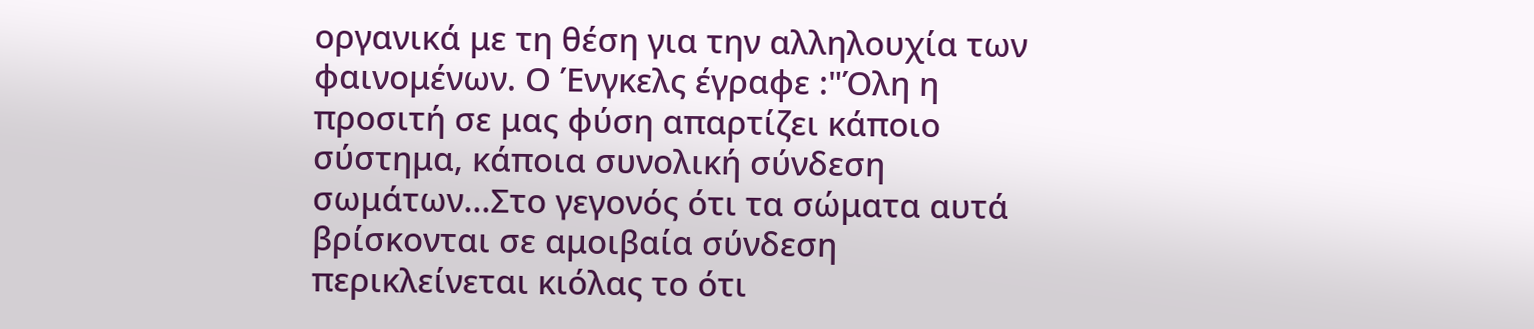οργανικά με τη θέση για την αλληλουχία των φαινομένων. Ο Ένγκελς έγραφε :"Όλη η προσιτή σε μας φύση απαρτίζει κάποιο σύστημα, κάποια συνολική σύνδεση σωμάτων...Στο γεγονός ότι τα σώματα αυτά βρίσκονται σε αμοιβαία σύνδεση περικλείνεται κιόλας το ότι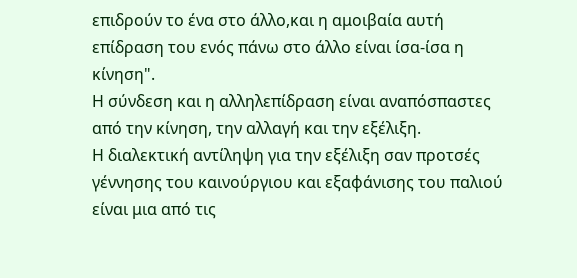επιδρούν το ένα στο άλλο,και η αμοιβαία αυτή επίδραση του ενός πάνω στο άλλο είναι ίσα-ίσα η κίνηση".
Η σύνδεση και η αλληλεπίδραση είναι αναπόσπαστες από την κίνηση, την αλλαγή και την εξέλιξη.
Η διαλεκτική αντίληψη για την εξέλιξη σαν προτσές γέννησης του καινούργιου και εξαφάνισης του παλιού είναι μια από τις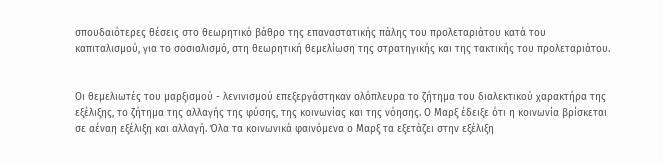σπουδαιότερες θέσεις στο θεωρητικό βάθρο της επαναστατικής πάλης του προλεταριάτου κατά του καπιταλισμού, για το σοσιαλισμό, στη θεωρητική θεμελίωση της στρατηγικής και της τακτικής του προλεταριάτου.


Οι θεμελιωτές του μαρξισμού - λενινισμού επεξεργάστηκαν ολόπλευρα το ζήτημα του διαλεκτικού χαρακτήρα της εξέλιξης, το ζήτημα της αλλαγής της φύσης, της κοινωνίας και της νόησης. Ο Μαρξ έδειξε ότι η κοινωνία βρίσκεται σε αέναη εξέλιξη και αλλαγή. Όλα τα κοινωνικά φαινόμενα ο Μαρξ τα εξετάζει στην εξέλιξη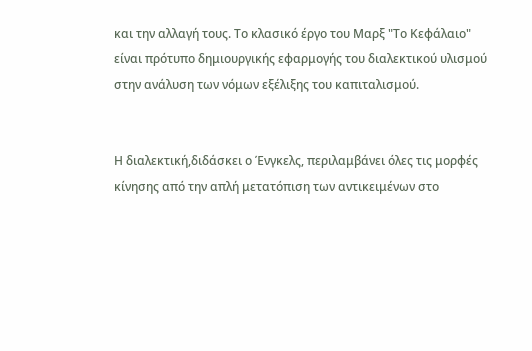και την αλλαγή τους. Το κλασικό έργο του Μαρξ "Το Κεφάλαιο" είναι πρότυπο δημιουργικής εφαρμογής του διαλεκτικού υλισμού στην ανάλυση των νόμων εξέλιξης του καπιταλισμού.


Η διαλεκτική,διδάσκει ο Ένγκελς, περιλαμβάνει όλες τις μορφές κίνησης από την απλή μετατόπιση των αντικειμένων στο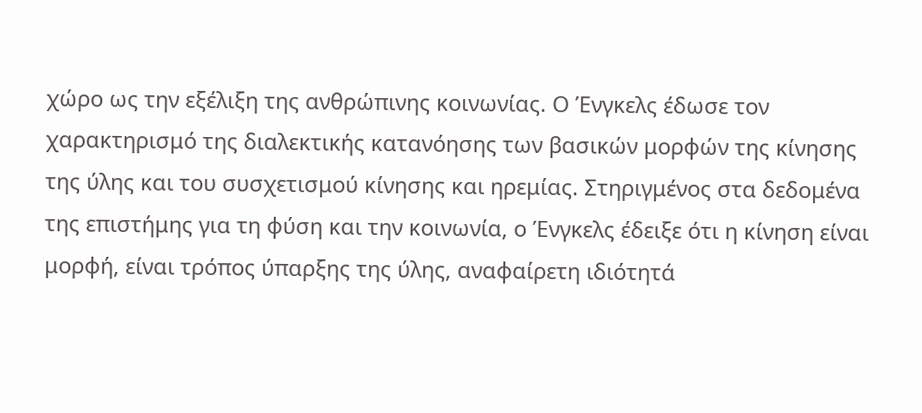χώρο ως την εξέλιξη της ανθρώπινης κοινωνίας. Ο Ένγκελς έδωσε τον χαρακτηρισμό της διαλεκτικής κατανόησης των βασικών μορφών της κίνησης της ύλης και του συσχετισμού κίνησης και ηρεμίας. Στηριγμένος στα δεδομένα της επιστήμης για τη φύση και την κοινωνία, ο Ένγκελς έδειξε ότι η κίνηση είναι μορφή, είναι τρόπος ύπαρξης της ύλης, αναφαίρετη ιδιότητά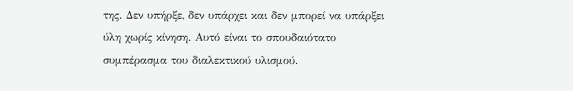της. Δεν υπήρξε, δεν υπάρχει και δεν μπορεί να υπάρξει ύλη χωρίς κίνηση. Αυτό είναι το σπουδαιότατο συμπέρασμα του διαλεκτικού υλισμού.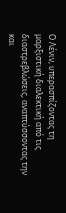Ο Λένιν, υπερασπίζοντας τη μαρξιστική διαλεκτική από τις διαστρεβλώσεις, αναπτύσσοντας την και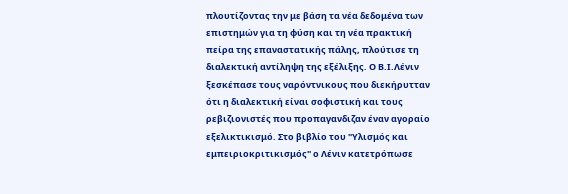πλουτίζοντας την με βάση τα νέα δεδομένα των επιστημών για τη φύση και τη νέα πρακτική πείρα της επαναστατικής πάλης, πλούτισε τη διαλεκτική αντίληψη της εξέλιξης. Ο Β.Ι.Λένιν ξεσκέπασε τους ναρόντνικους που διεκήρυτταν ότι η διαλεκτική είναι σοφιστική και τους ρεβιζιονιστές που προπαγανδιζαν έναν αγοραίο εξελικτικισμό. Στο βιβλίο του "Υλισμός και εμπειριοκριτικισμός" ο Λένιν κατετρόπωσε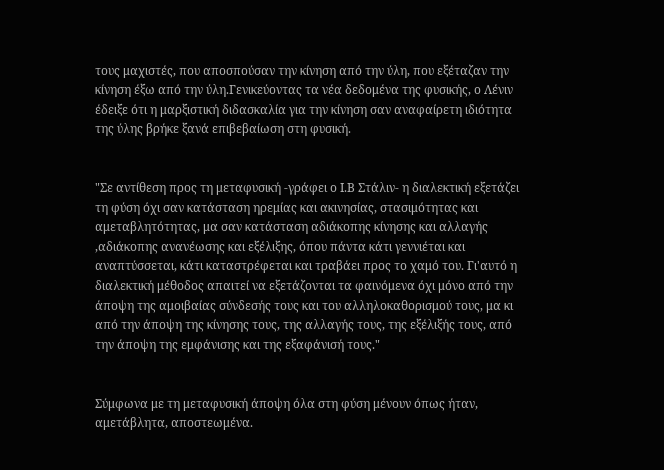τους μαχιστές, που αποσπούσαν την κίνηση από την ύλη, που εξέταζαν την κίνηση έξω από την ύλη.Γενικεύοντας τα νέα δεδομένα της φυσικής, ο Λένιν έδειξε ότι η μαρξιστική διδασκαλία για την κίνηση σαν αναφαίρετη ιδιότητα της ύλης βρήκε ξανά επιβεβαίωση στη φυσική.


"Σε αντίθεση προς τη μεταφυσική -γράφει ο Ι.Β Στάλιν- η διαλεκτική εξετάζει τη φύση όχι σαν κατάσταση ηρεμίας και ακινησίας, στασιμότητας και αμεταβλητότητας, μα σαν κατάσταση αδιάκοπης κίνησης και αλλαγής ,αδιάκοπης ανανέωσης και εξέλιξης, όπου πάντα κάτι γεννιέται και αναπτύσσεται, κάτι καταστρέφεται και τραβάει προς το χαμό του. Γι'αυτό η διαλεκτική μέθοδος απαιτεί να εξετάζονται τα φαινόμενα όχι μόνο από την άποψη της αμοιβαίας σύνδεσής τους και του αλληλοκαθορισμού τους, μα κι από την άποψη της κίνησης τους, της αλλαγής τους, της εξέλιξής τους, από την άποψη της εμφάνισης και της εξαφάνισή τους."


Σύμφωνα με τη μεταφυσική άποψη όλα στη φύση μένουν όπως ήταν, αμετάβλητα, αποστεωμένα.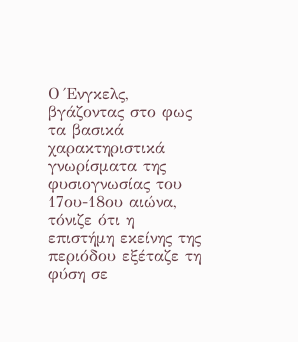Ο Ένγκελς, βγάζοντας στο φως τα βασικά χαρακτηριστικά γνωρίσματα της φυσιογνωσίας του 17ου-18ου αιώνα, τόνιζε ότι η επιστήμη εκείνης της περιόδου εξέταζε τη φύση σε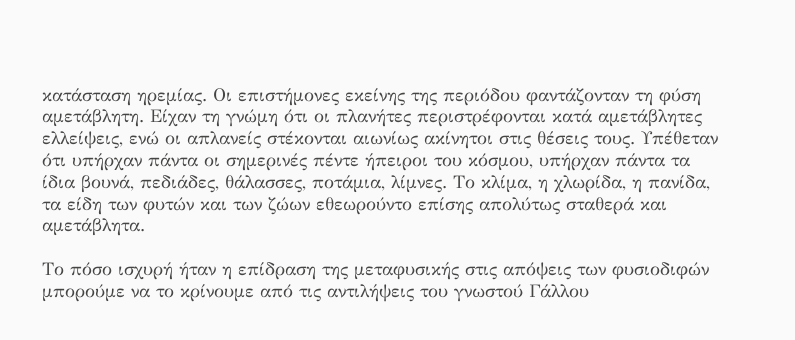κατάσταση ηρεμίας. Οι επιστήμονες εκείνης της περιόδου φαντάζονταν τη φύση αμετάβλητη. Είχαν τη γνώμη ότι οι πλανήτες περιστρέφονται κατά αμετάβλητες ελλείψεις, ενώ οι απλανείς στέκονται αιωνίως ακίνητοι στις θέσεις τους. Υπέθεταν ότι υπήρχαν πάντα οι σημερινές πέντε ήπειροι του κόσμου, υπήρχαν πάντα τα ίδια βουνά, πεδιάδες, θάλασσες, ποτάμια, λίμνες. Το κλίμα, η χλωρίδα, η πανίδα, τα είδη των φυτών και των ζώων εθεωρούντο επίσης απολύτως σταθερά και αμετάβλητα.

Το πόσο ισχυρή ήταν η επίδραση της μεταφυσικής στις απόψεις των φυσιοδιφών μπορούμε να το κρίνουμε από τις αντιλήψεις του γνωστού Γάλλου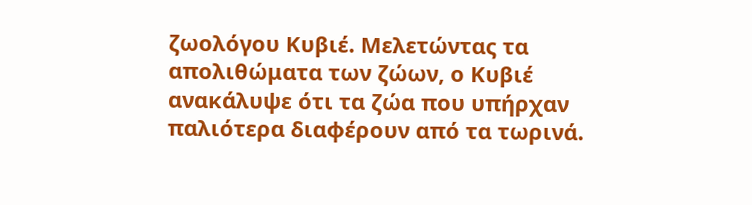ζωολόγου Κυβιέ. Μελετώντας τα απολιθώματα των ζώων, ο Κυβιέ ανακάλυψε ότι τα ζώα που υπήρχαν παλιότερα διαφέρουν από τα τωρινά.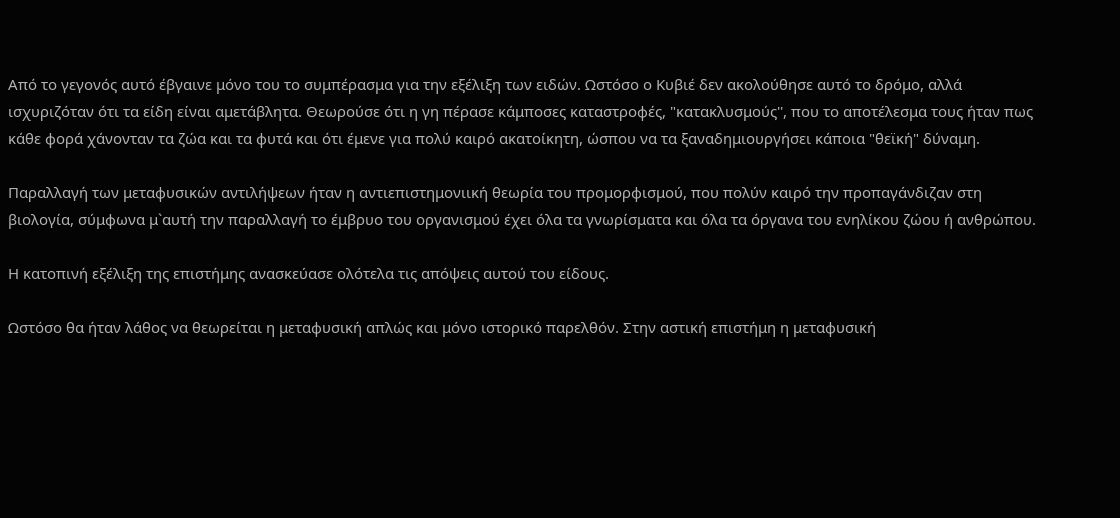Από το γεγονός αυτό έβγαινε μόνο του το συμπέρασμα για την εξέλιξη των ειδών. Ωστόσο ο Κυβιέ δεν ακολούθησε αυτό το δρόμο, αλλά ισχυριζόταν ότι τα είδη είναι αμετάβλητα. Θεωρούσε ότι η γη πέρασε κάμποσες καταστροφές, "κατακλυσμούς'', που το αποτέλεσμα τους ήταν πως κάθε φορά χάνονταν τα ζώα και τα φυτά και ότι έμενε για πολύ καιρό ακατοίκητη, ώσπου να τα ξαναδημιουργήσει κάποια "θεϊκή" δύναμη.

Παραλλαγή των μεταφυσικών αντιλήψεων ήταν η αντιεπιστημονιική θεωρία του προμορφισμού, που πολύν καιρό την προπαγάνδιζαν στη βιολογία, σύμφωνα μ`αυτή την παραλλαγή το έμβρυο του οργανισμού έχει όλα τα γνωρίσματα και όλα τα όργανα του ενηλίκου ζώου ή ανθρώπου.

Η κατοπινή εξέλιξη της επιστήμης ανασκεύασε ολότελα τις απόψεις αυτού του είδους.

Ωστόσο θα ήταν λάθος να θεωρείται η μεταφυσική απλώς και μόνο ιστορικό παρελθόν. Στην αστική επιστήμη η μεταφυσική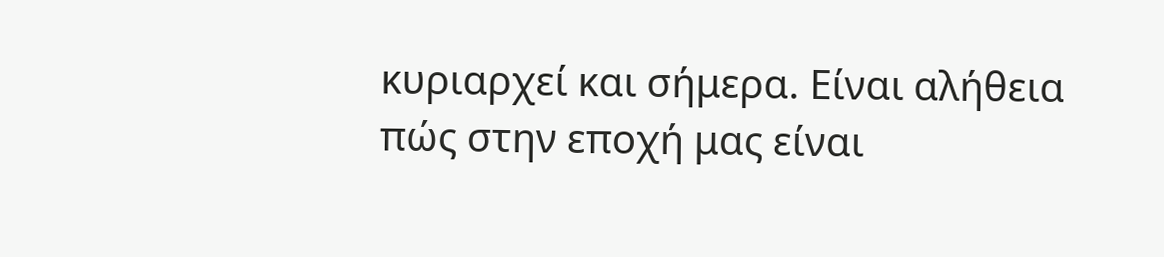κυριαρχεί και σήμερα. Είναι αλήθεια πώς στην εποχή μας είναι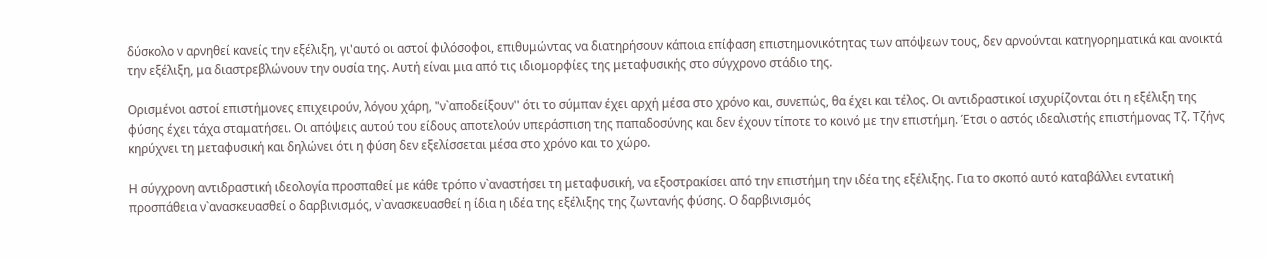δύσκολο ν αρνηθεί κανείς την εξέλιξη, γι'αυτό οι αστοί φιλόσοφοι, επιθυμώντας να διατηρήσουν κάποια επίφαση επιστημονικότητας των απόψεων τους, δεν αρνούνται κατηγορηματικά και ανοικτά την εξέλιξη, μα διαστρεβλώνουν την ουσία της. Αυτή είναι μια από τις ιδιομορφίες της μεταφυσικής στο σύγχρονο στάδιο της.

Ορισμένοι αστοί επιστήμονες επιχειρούν, λόγου χάρη, "ν`αποδείξουν'' ότι το σύμπαν έχει αρχή μέσα στο χρόνο και, συνεπώς, θα έχει και τέλος. Οι αντιδραστικοί ισχυρίζονται ότι η εξέλιξη της φύσης έχει τάχα σταματήσει. Οι απόψεις αυτού του είδους αποτελούν υπεράσπιση της παπαδοσύνης και δεν έχουν τίποτε το κοινό με την επιστήμη. Έτσι ο αστός ιδεαλιστής επιστήμονας Τζ. Τζήνς κηρύχνει τη μεταφυσική και δηλώνει ότι η φύση δεν εξελίσσεται μέσα στο χρόνο και το χώρο.

Η σύγχρονη αντιδραστική ιδεολογία προσπαθεί με κάθε τρόπο ν`αναστήσει τη μεταφυσική, να εξοστρακίσει από την επιστήμη την ιδέα της εξέλιξης. Για το σκοπό αυτό καταβάλλει εντατική προσπάθεια ν`ανασκευασθεί ο δαρβινισμός, ν`ανασκευασθεί η ίδια η ιδέα της εξέλιξης της ζωντανής φύσης. Ο δαρβινισμός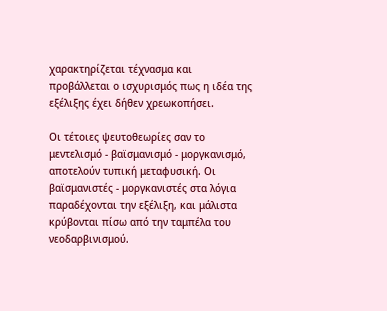χαρακτηρίζεται τέχνασμα και προβάλλεται ο ισχυρισμός πως η ιδέα της εξέλιξης έχει δήθεν χρεωκοπήσει.

Οι τέτοιες ψευτοθεωρίες σαν το μεντελισμό - βαϊσμανισμό - μοργκανισμό, αποτελούν τυπική μεταφυσική. Οι βαϊσμανιστές - μοργκανιστές στα λόγια παραδέχονται την εξέλιξη, και μάλιστα κρύβονται πίσω από την ταμπέλα του νεοδαρβινισμού.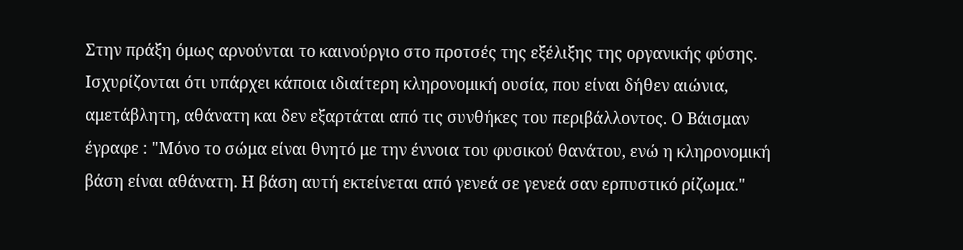Στην πράξη όμως αρνούνται το καινούργιο στο προτσές της εξέλιξης της οργανικής φύσης. Ισχυρίζονται ότι υπάρχει κάποια ιδιαίτερη κληρονομική ουσία, που είναι δήθεν αιώνια, αμετάβλητη, αθάνατη και δεν εξαρτάται από τις συνθήκες του περιβάλλοντος. Ο Βάισμαν έγραφε : "Μόνο το σώμα είναι θνητό με την έννοια του φυσικού θανάτου, ενώ η κληρονομική βάση είναι αθάνατη. Η βάση αυτή εκτείνεται από γενεά σε γενεά σαν ερπυστικό ρίζωμα."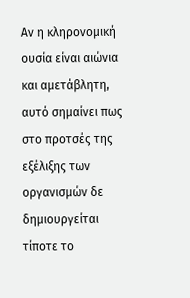Αν η κληρονομική ουσία είναι αιώνια και αμετάβλητη, αυτό σημαίνει πως στο προτσές της εξέλιξης των οργανισμών δε δημιουργείται τίποτε το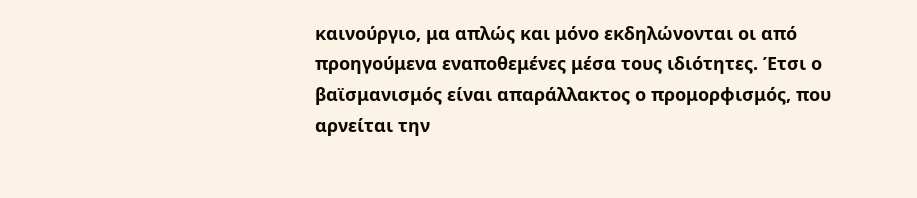καινούργιο, μα απλώς και μόνο εκδηλώνονται οι από προηγούμενα εναποθεμένες μέσα τους ιδιότητες. Έτσι ο βαϊσμανισμός είναι απαράλλακτος ο προμορφισμός, που αρνείται την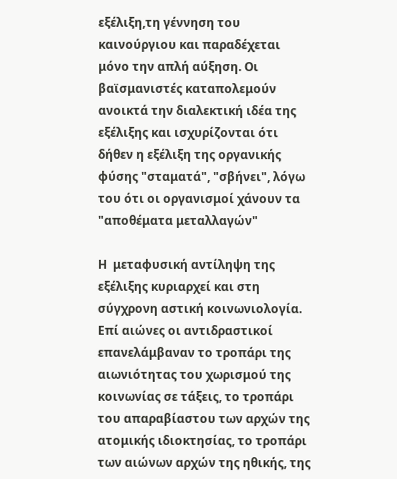εξέλιξη,τη γέννηση του καινούργιου και παραδέχεται μόνο την απλή αύξηση. Οι βαϊσμανιστές καταπολεμούν ανοικτά την διαλεκτική ιδέα της εξέλιξης και ισχυρίζονται ότι δήθεν η εξέλιξη της οργανικής φύσης "σταματά", "σβήνει", λόγω του ότι οι οργανισμοί χάνουν τα "αποθέματα μεταλλαγών"

Η  μεταφυσική αντίληψη της εξέλιξης κυριαρχεί και στη σύγχρονη αστική κοινωνιολογία. Επί αιώνες οι αντιδραστικοί επανελάμβαναν το τροπάρι της αιωνιότητας του χωρισμού της κοινωνίας σε τάξεις, το τροπάρι του απαραβίαστου των αρχών της ατομικής ιδιοκτησίας, το τροπάρι των αιώνων αρχών της ηθικής, της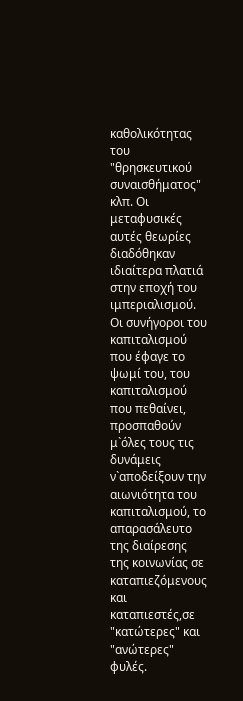καθολικότητας του "θρησκευτικού συναισθήματος" κλπ. Οι μεταφυσικές αυτές θεωρίες διαδόθηκαν ιδιαίτερα πλατιά στην εποχή του ιμπεριαλισμού. Οι συνήγοροι του καπιταλισμού που έφαγε το ψωμί του, του καπιταλισμού που πεθαίνει, προσπαθούν μ`όλες τους τις δυνάμεις ν`αποδείξουν την αιωνιότητα του καπιταλισμού, το απαρασάλευτο της διαίρεσης της κοινωνίας σε καταπιεζόμενους και καταπιεστές,σε "κατώτερες" και "ανώτερες" φυλές.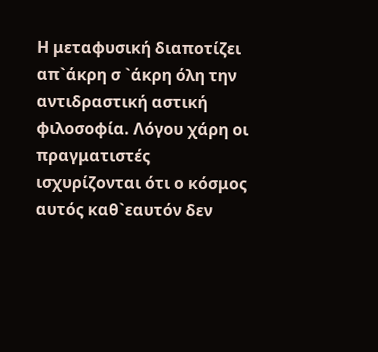Η μεταφυσική διαποτίζει απ`άκρη σ `άκρη όλη την αντιδραστική αστική φιλοσοφία. Λόγου χάρη οι πραγματιστές ισχυρίζονται ότι ο κόσμος αυτός καθ`εαυτόν δεν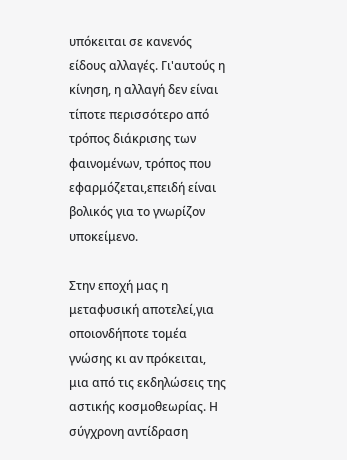υπόκειται σε κανενός είδους αλλαγές. Γι'αυτούς η κίνηση, η αλλαγή δεν είναι τίποτε περισσότερο από τρόπος διάκρισης των φαινομένων, τρόπος που εφαρμόζεται,επειδή είναι βολικός για το γνωρίζον υποκείμενο.

Στην εποχή μας η μεταφυσική αποτελεί,για οποιονδήποτε τομέα γνώσης κι αν πρόκειται, μια από τις εκδηλώσεις της αστικής κοσμοθεωρίας. Η σύγχρονη αντίδραση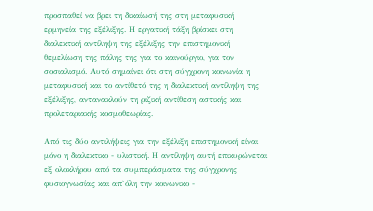προσπαθεί να βρει τη δικαίωσή της στη μεταφυσική ερμηνεία της εξέλιξης. Η εργατική τάξη βρίσκει στη διαλεκτική αντίληψη της εξέλιξης την επιστημονική θεμελίωση της πάλης της για το καινούργιο, για τον σοσιαλισμό. Αυτό σημαίνει ότι στη σύγχρονη κοινωνία η μεταφυσική και το αντίθετό της η διαλεκτική αντίληψη της εξέλιξης, αντανακλούν τη ριζική αντίθεση αστικής και προλεταριακής κοσμοθεωρίας.

Από τις δύο αντιλήψεις για την εξέλιξη επιστημονική είναι μόνο η διαλεκτικο - υλιστική. Η αντίληψη αυτή επικυρώνεται εξ ολοκλήρου από τα συμπεράσματα της σύγχρονης φυσιογνωσίας και απ`όλη την κοινωνικο -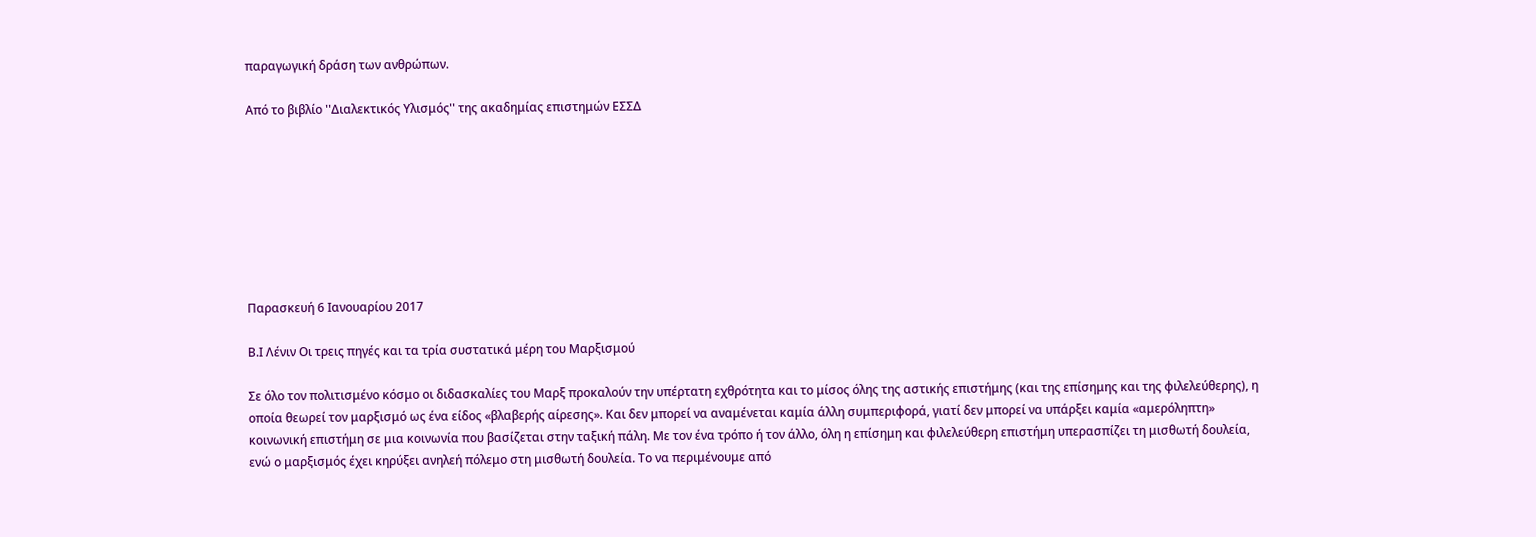παραγωγική δράση των ανθρώπων.

Από το βιβλίο ''Διαλεκτικός Υλισμός'' της ακαδημίας επιστημών ΕΣΣΔ








Παρασκευή 6 Ιανουαρίου 2017

Β.Ι Λένιν Οι τρεις πηγές και τα τρία συστατικά μέρη του Μαρξισμού

Σε όλο τον πολιτισμένο κόσμο οι διδασκαλίες του Μαρξ προκαλoύν την υπέρτατη εχθρότητα και το μίσος όλης της αστικής επιστήμης (και της επίσημης και της φιλελεύθερης), η οποία θεωρεί τον μαρξισμό ως ένα είδος «βλαβερής αίρεσης». Και δεν μπορεί να αναμένεται καμία άλλη συμπεριφορά, γιατί δεν μπορεί να υπάρξει καμία «αμερόληπτη» κοινωνική επιστήμη σε μια κοινωνία που βασίζεται στην ταξική πάλη. Με τον ένα τρόπο ή τον άλλο, όλη η επίσημη και φιλελεύθερη επιστήμη υπερασπίζει τη μισθωτή δουλεία, ενώ ο μαρξισμός έχει κηρύξει ανηλεή πόλεμο στη μισθωτή δουλεία. Το να περιμένουμε από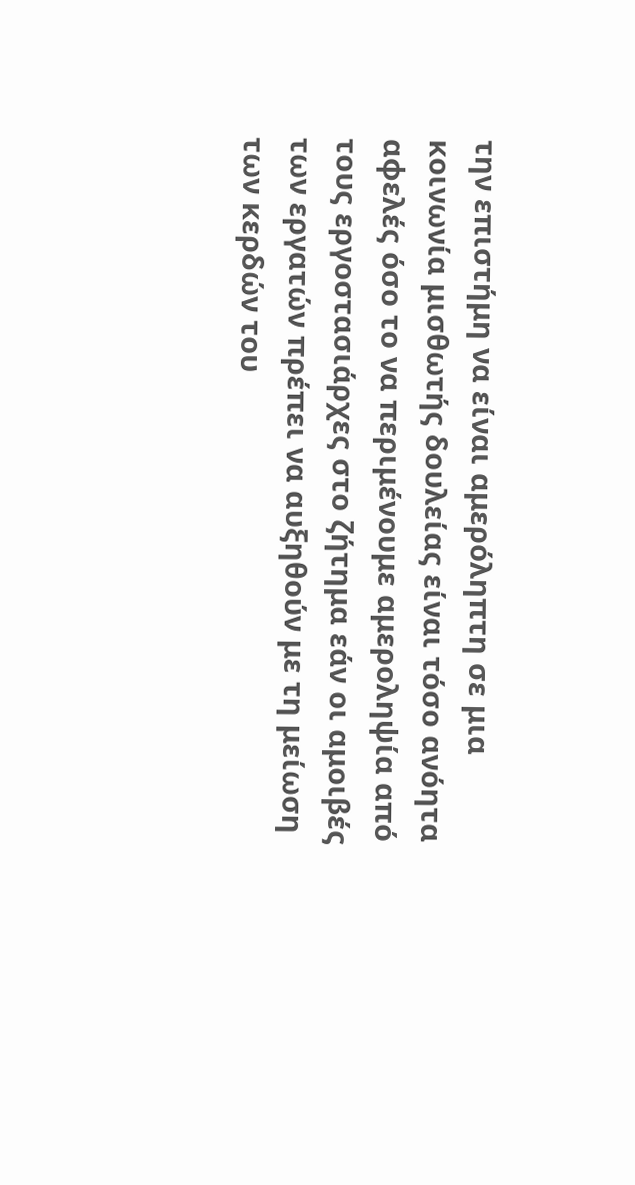την επιστήμη να είναι αμερόληπτη σε μια κοινωνία μισθωτής δουλείας είναι τόσο ανόητα αφελές όσο το να περιμένουμε αμεροληψία από τους εργοστασιάρχες στο ζήτημα εάν οι αμοιβές των εργατών πρέπει να αυξηθούν με τη μείωση των κερδών του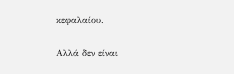κεφαλαίου.

Αλλά δεν είναι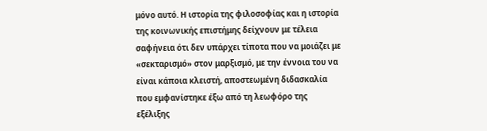μόνο αυτό. Η ιστορία της φιλοσοφίας και η ιστορία της κοινωνικής επιστήμης δείχνουν με τέλεια σαφήνεια ότι δεν υπάρχει τίποτα που να μοιάζει με «σεκταρισμό» στον μαρξισμό, με την έννοια του να είναι κάποια κλειστή, αποστεωμένη διδασκαλία που εμφανίστηκε έξω από τη λεωφόρο της εξέλιξης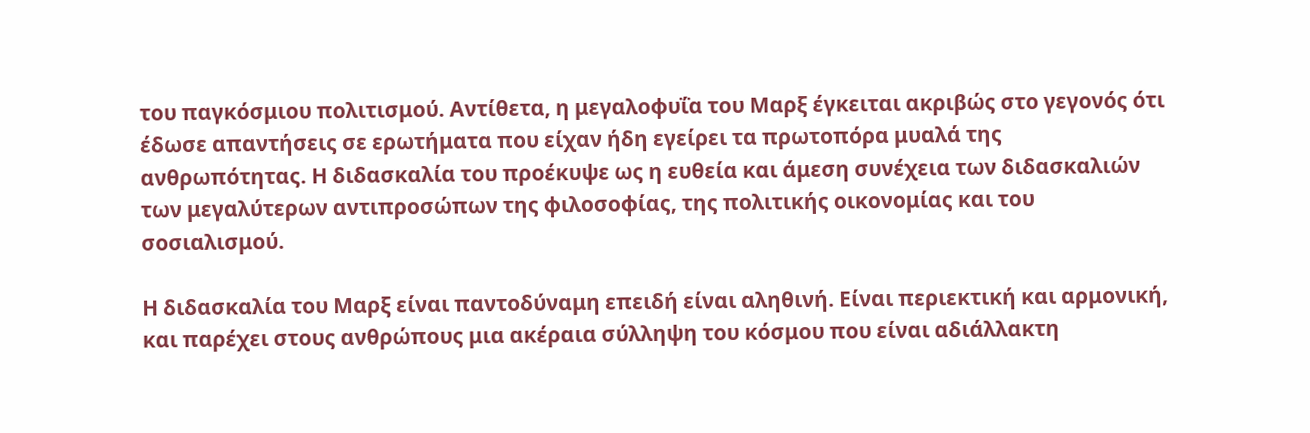του παγκόσμιου πολιτισμού. Αντίθετα, η μεγαλοφυΐα του Μαρξ έγκειται ακριβώς στο γεγονός ότι έδωσε απαντήσεις σε ερωτήματα που είχαν ήδη εγείρει τα πρωτοπόρα μυαλά της ανθρωπότητας. Η διδασκαλία του προέκυψε ως η ευθεία και άμεση συνέχεια των διδασκαλιών των μεγαλύτερων αντιπροσώπων της φιλοσοφίας, της πολιτικής οικονομίας και του σοσιαλισμού.

Η διδασκαλία του Μαρξ είναι παντοδύναμη επειδή είναι αληθινή. Είναι περιεκτική και αρμονική, και παρέχει στους ανθρώπους μια ακέραια σύλληψη του κόσμου που είναι αδιάλλακτη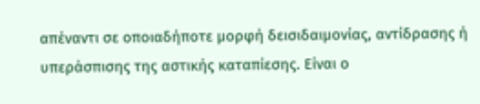απέναντι σε οποιαδήποτε μορφή δεισιδαιμονίας, αντίδρασης ή υπεράσπισης της αστικής καταπίεσης. Είναι ο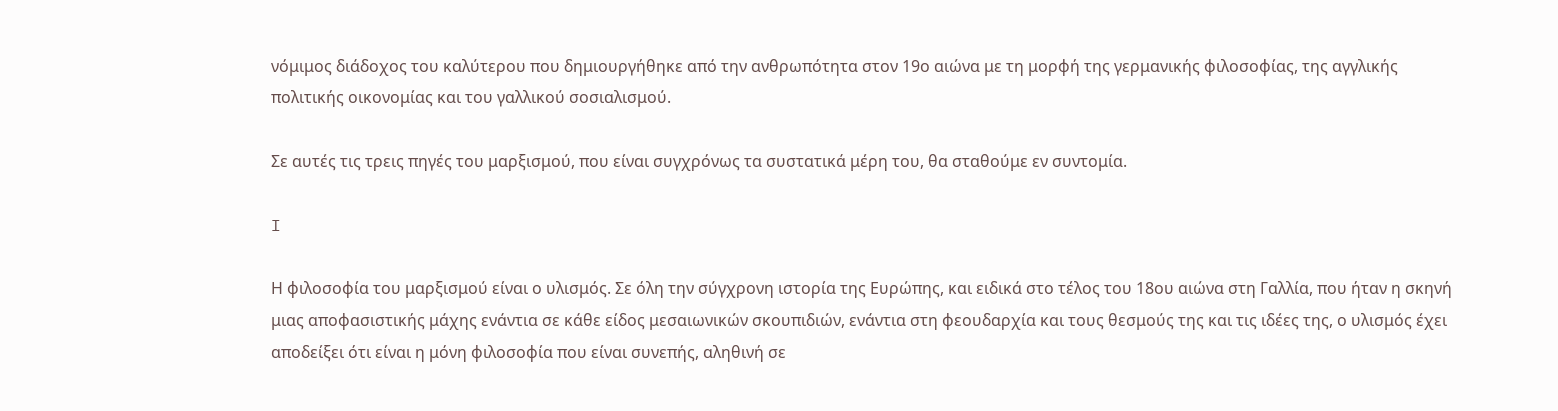νόμιμος διάδοχος του καλύτερου που δημιουργήθηκε από την ανθρωπότητα στον 19ο αιώνα με τη μορφή της γερμανικής φιλοσοφίας, της αγγλικής πολιτικής οικονομίας και του γαλλικού σοσιαλισμού.

Σε αυτές τις τρεις πηγές του μαρξισμού, που είναι συγχρόνως τα συστατικά μέρη του, θα σταθούμε εν συντομία.

I

Η φιλοσοφία του μαρξισμού είναι ο υλισμός. Σε όλη την σύγχρονη ιστορία της Ευρώπης, και ειδικά στο τέλος του 18ου αιώνα στη Γαλλία, που ήταν η σκηνή μιας αποφασιστικής μάχης ενάντια σε κάθε είδος μεσαιωνικών σκουπιδιών, ενάντια στη φεουδαρχία και τους θεσμούς της και τις ιδέες της, ο υλισμός έχει αποδείξει ότι είναι η μόνη φιλοσοφία που είναι συνεπής, αληθινή σε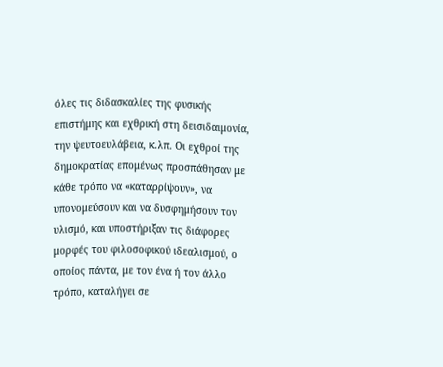όλες τις διδασκαλίες της φυσικής επιστήμης και εχθρική στη δεισιδαιμονία, την ψευτοευλάβεια, κ.λπ. Οι εχθροί της δημοκρατίας επομένως προσπάθησαν με κάθε τρόπο να «καταρρίψουν», να υπονομεύσουν και να δυσφημήσουν τον υλισμό, και υποστήριξαν τις διάφορες μορφές του φιλοσοφικού ιδεαλισμού, ο οποίος πάντα, με τον ένα ή τον άλλο τρόπο, καταλήγει σε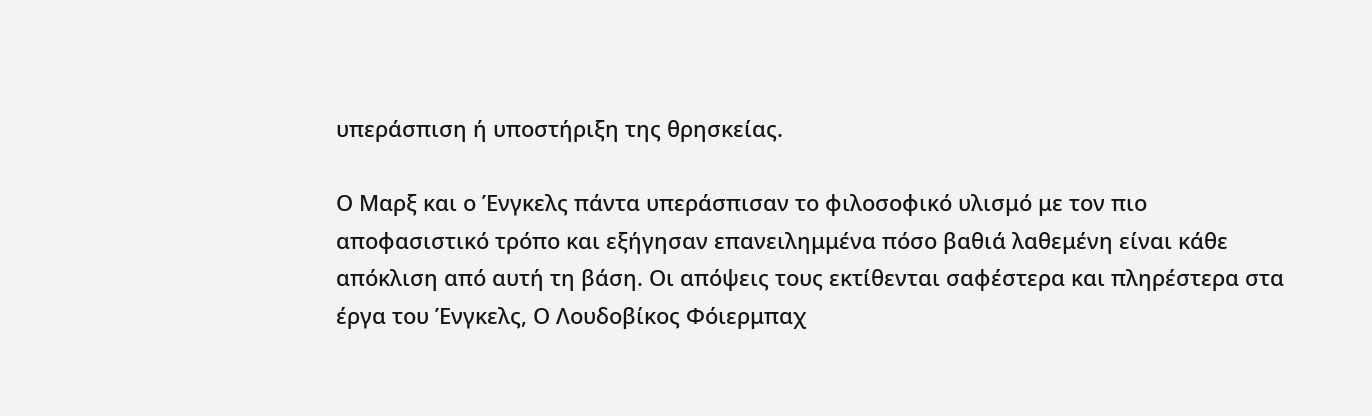υπεράσπιση ή υποστήριξη της θρησκείας.

Ο Mαρξ και ο Ένγκελς πάντα υπεράσπισαν το φιλοσοφικό υλισμό με τον πιο αποφασιστικό τρόπο και εξήγησαν επανειλημμένα πόσο βαθιά λαθεμένη είναι κάθε απόκλιση από αυτή τη βάση. Οι απόψεις τους εκτίθενται σαφέστερα και πληρέστερα στα έργα του Ένγκελς, Ο Λουδοβίκος Φόιερμπαχ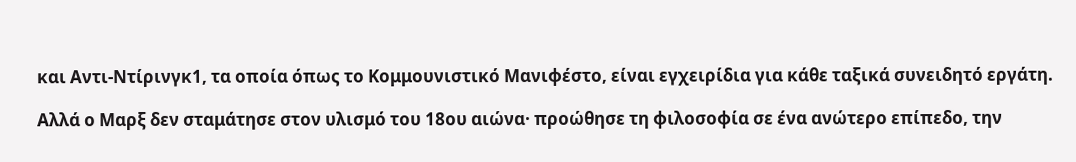και Αντι-Ντίρινγκ1, τα οποία όπως το Κομμουνιστικό Μανιφέστο, είναι εγχειρίδια για κάθε ταξικά συνειδητό εργάτη.

Αλλά ο Mαρξ δεν σταμάτησε στον υλισμό του 18ου αιώνα· προώθησε τη φιλοσοφία σε ένα ανώτερο επίπεδο, την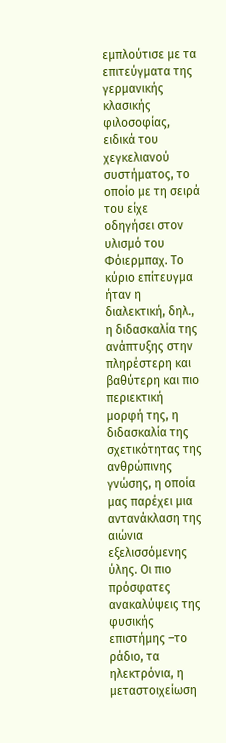εμπλούτισε με τα επιτεύγματα της γερμανικής κλασικής φιλοσοφίας, ειδικά του χεγκελιανού συστήματος, το οποίο με τη σειρά του είχε οδηγήσει στον υλισμό του Φόιερμπαχ. Το κύριο επίτευγμα ήταν η διαλεκτική, δηλ., η διδασκαλία της ανάπτυξης στην πληρέστερη και βαθύτερη και πιο περιεκτική μορφή της, η διδασκαλία της σχετικότητας της ανθρώπινης γνώσης, η οποία μας παρέχει μια αντανάκλαση της αιώνια εξελισσόμενης ύλης. Οι πιο πρόσφατες ανακαλύψεις της φυσικής επιστήμης –το ράδιο, τα ηλεκτρόνια, η μεταστοιχείωση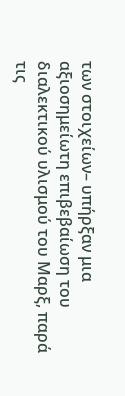των στοιχείων– υπήρξαν μια αξιοσημείωτη επιβεβαίωση του διαλεκτικού υλισμού του Mαρξ, παρά τις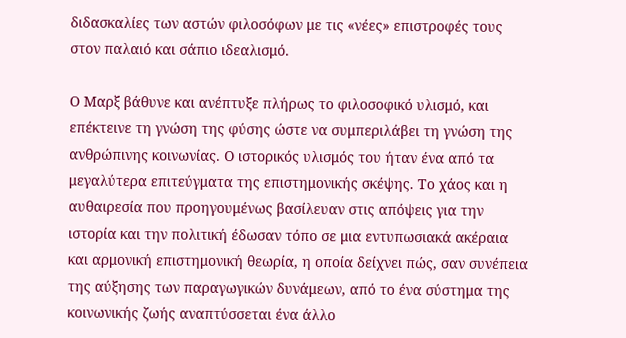διδασκαλίες των αστών φιλοσόφων με τις «νέες» επιστροφές τους στον παλαιό και σάπιο ιδεαλισμό.

Ο Μαρξ βάθυνε και ανέπτυξε πλήρως το φιλοσοφικό υλισμό, και επέκτεινε τη γνώση της φύσης ώστε να συμπεριλάβει τη γνώση της ανθρώπινης κοινωνίας. Ο ιστορικός υλισμός του ήταν ένα από τα μεγαλύτερα επιτεύγματα της επιστημονικής σκέψης. Το χάος και η αυθαιρεσία που προηγουμένως βασίλευαν στις απόψεις για την ιστορία και την πολιτική έδωσαν τόπο σε μια εντυπωσιακά ακέραια και αρμονική επιστημονική θεωρία, η οποία δείχνει πώς, σαν συνέπεια της αύξησης των παραγωγικών δυνάμεων, από το ένα σύστημα της κοινωνικής ζωής αναπτύσσεται ένα άλλο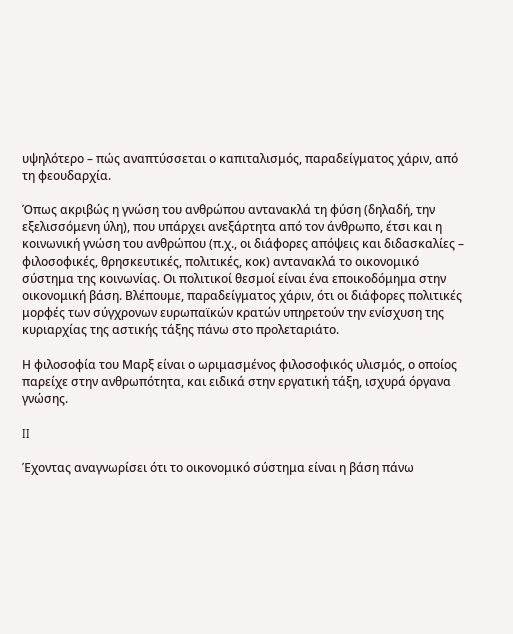υψηλότερο – πώς αναπτύσσεται ο καπιταλισμός, παραδείγματος χάριν, από τη φεουδαρχία.

Όπως ακριβώς η γνώση του ανθρώπου αντανακλά τη φύση (δηλαδή, την εξελισσόμενη ύλη), που υπάρχει ανεξάρτητα από τον άνθρωπο, έτσι και η κοινωνική γνώση του ανθρώπου (π.χ., οι διάφορες απόψεις και διδασκαλίες – φιλοσοφικές, θρησκευτικές, πολιτικές, κοκ) αντανακλά το οικονομικό σύστημα της κοινωνίας. Οι πολιτικοί θεσμοί είναι ένα εποικοδόμημα στην οικονομική βάση. Βλέπουμε, παραδείγματος χάριν, ότι οι διάφορες πολιτικές μορφές των σύγχρονων ευρωπαϊκών κρατών υπηρετούν την ενίσχυση της κυριαρχίας της αστικής τάξης πάνω στο προλεταριάτο.

Η φιλοσοφία του Mαρξ είναι ο ωριμασμένος φιλοσοφικός υλισμός, ο οποίος παρείχε στην ανθρωπότητα, και ειδικά στην εργατική τάξη, ισχυρά όργανα γνώσης.

II

Έχοντας αναγνωρίσει ότι το οικονομικό σύστημα είναι η βάση πάνω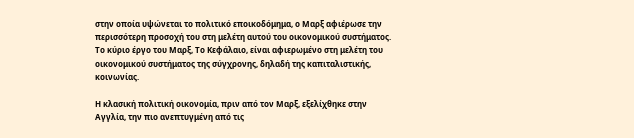στην οποία υψώνεται το πολιτικό εποικοδόμημα, ο Μαρξ αφιέρωσε την περισσότερη προσοχή του στη μελέτη αυτού του οικονομικού συστήματος. Το κύριο έργο του Μαρξ, Το Κεφάλαιο, είναι αφιερωμένο στη μελέτη του οικονομικού συστήματος της σύγχρονης, δηλαδή της καπιταλιστικής, κοινωνίας.

Η κλασική πολιτική οικονομία, πριν από τον Μαρξ, εξελίχθηκε στην Αγγλία, την πιο ανεπτυγμένη από τις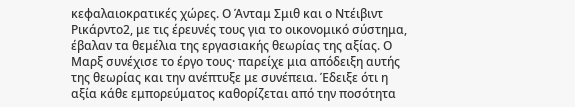κεφαλαιοκρατικές χώρες. Ο Άνταμ Σμιθ και ο Ντέιβιντ Ρικάρντο2, με τις έρευνές τους για το οικονομικό σύστημα, έβαλαν τα θεμέλια της εργασιακής θεωρίας της αξίας. Ο Μαρξ συνέχισε το έργο τους· παρείχε μια απόδειξη αυτής της θεωρίας και την ανέπτυξε με συνέπεια. Έδειξε ότι η αξία κάθε εμπορεύματος καθορίζεται από την ποσότητα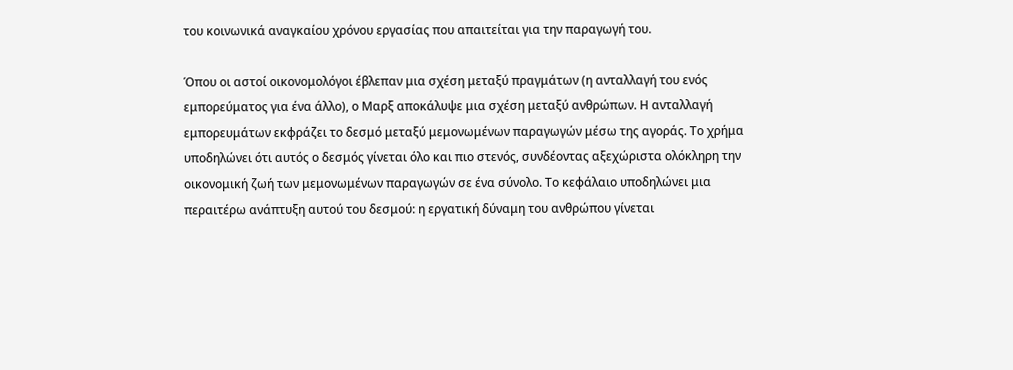του κοινωνικά αναγκαίου χρόνου εργασίας που απαιτείται για την παραγωγή του.

Όπου οι αστοί οικονομολόγοι έβλεπαν μια σχέση μεταξύ πραγμάτων (η ανταλλαγή του ενός εμπορεύματος για ένα άλλο), ο Μαρξ αποκάλυψε μια σχέση μεταξύ ανθρώπων. Η ανταλλαγή εμπορευμάτων εκφράζει το δεσμό μεταξύ μεμονωμένων παραγωγών μέσω της αγοράς. Το χρήμα υποδηλώνει ότι αυτός ο δεσμός γίνεται όλο και πιο στενός, συνδέοντας αξεχώριστα ολόκληρη την οικονομική ζωή των μεμονωμένων παραγωγών σε ένα σύνολο. Το κεφάλαιο υποδηλώνει μια περαιτέρω ανάπτυξη αυτού του δεσμού: η εργατική δύναμη του ανθρώπου γίνεται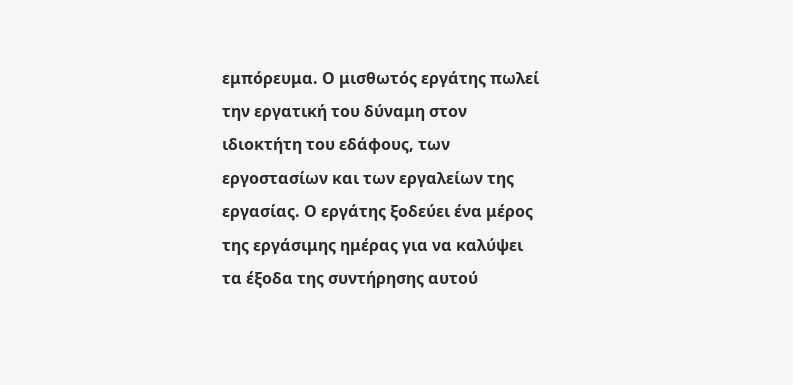εμπόρευμα. Ο μισθωτός εργάτης πωλεί την εργατική του δύναμη στον ιδιοκτήτη του εδάφους, των εργοστασίων και των εργαλείων της εργασίας. Ο εργάτης ξοδεύει ένα μέρος της εργάσιμης ημέρας για να καλύψει τα έξοδα της συντήρησης αυτού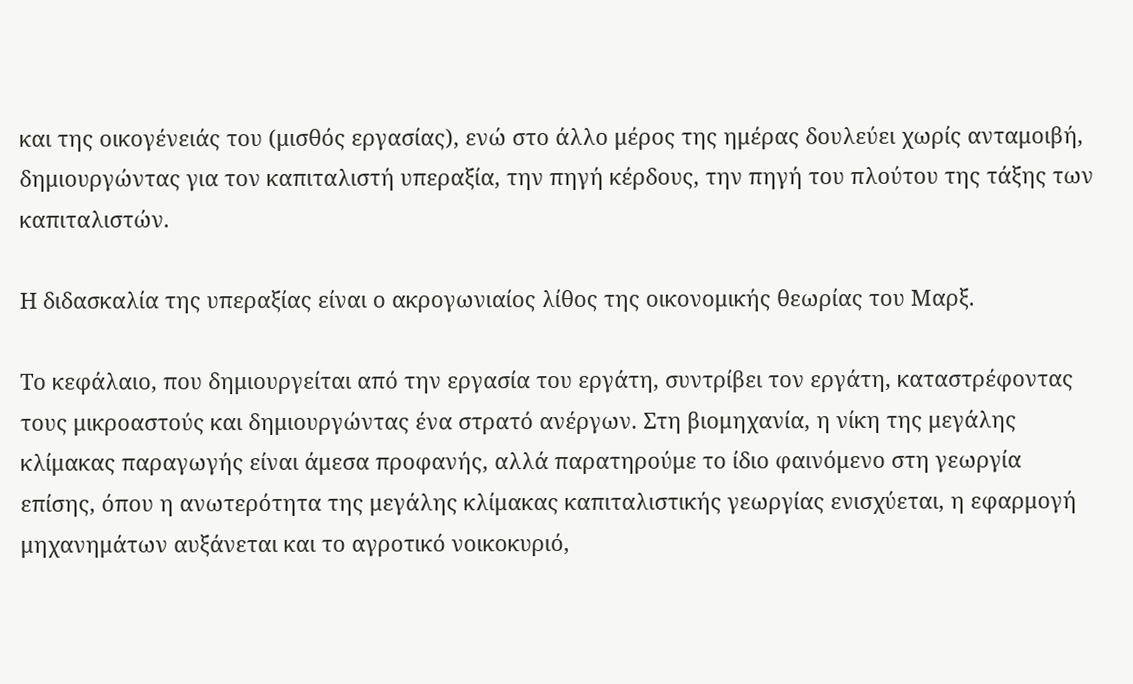και της οικογένειάς του (μισθός εργασίας), ενώ στο άλλο μέρος της ημέρας δουλεύει χωρίς ανταμοιβή, δημιουργώντας για τον καπιταλιστή υπεραξία, την πηγή κέρδους, την πηγή του πλούτου της τάξης των καπιταλιστών.

Η διδασκαλία της υπεραξίας είναι ο ακρογωνιαίος λίθος της οικονομικής θεωρίας του Μαρξ.

Το κεφάλαιο, που δημιουργείται από την εργασία του εργάτη, συντρίβει τον εργάτη, καταστρέφοντας τους μικροαστούς και δημιουργώντας ένα στρατό ανέργων. Στη βιομηχανία, η νίκη της μεγάλης κλίμακας παραγωγής είναι άμεσα προφανής, αλλά παρατηρούμε το ίδιο φαινόμενο στη γεωργία επίσης, όπου η ανωτερότητα της μεγάλης κλίμακας καπιταλιστικής γεωργίας ενισχύεται, η εφαρμογή μηχανημάτων αυξάνεται και το αγροτικό νοικοκυριό,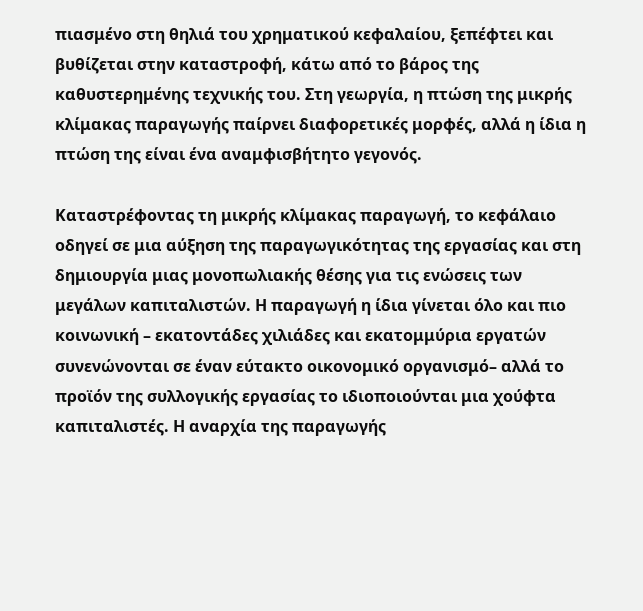πιασμένο στη θηλιά του χρηματικού κεφαλαίου, ξεπέφτει και βυθίζεται στην καταστροφή, κάτω από το βάρος της καθυστερημένης τεχνικής του. Στη γεωργία, η πτώση της μικρής κλίμακας παραγωγής παίρνει διαφορετικές μορφές, αλλά η ίδια η πτώση της είναι ένα αναμφισβήτητο γεγονός.

Καταστρέφοντας τη μικρής κλίμακας παραγωγή, το κεφάλαιο οδηγεί σε μια αύξηση της παραγωγικότητας της εργασίας και στη δημιουργία μιας μονοπωλιακής θέσης για τις ενώσεις των μεγάλων καπιταλιστών. Η παραγωγή η ίδια γίνεται όλο και πιο κοινωνική – εκατοντάδες χιλιάδες και εκατομμύρια εργατών συνενώνονται σε έναν εύτακτο οικονομικό οργανισμό– αλλά το προϊόν της συλλογικής εργασίας το ιδιοποιούνται μια χούφτα καπιταλιστές. Η αναρχία της παραγωγής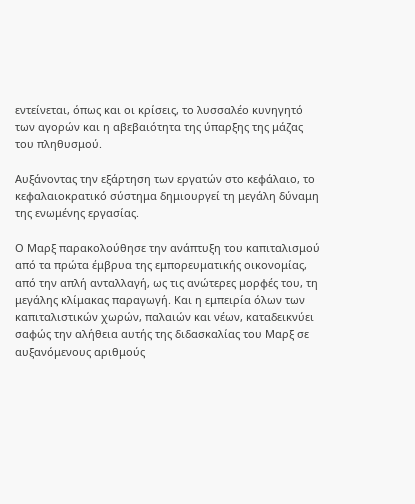εντείνεται, όπως και οι κρίσεις, το λυσσαλέο κυνηγητό των αγορών και η αβεβαιότητα της ύπαρξης της μάζας του πληθυσμού.

Αυξάνοντας την εξάρτηση των εργατών στο κεφάλαιο, το κεφαλαιοκρατικό σύστημα δημιουργεί τη μεγάλη δύναμη της ενωμένης εργασίας.

Ο Μαρξ παρακολούθησε την ανάπτυξη του καπιταλισμού από τα πρώτα έμβρυα της εμπορευματικής οικονομίας, από την απλή ανταλλαγή, ως τις ανώτερες μορφές του, τη μεγάλης κλίμακας παραγωγή. Και η εμπειρία όλων των καπιταλιστικών χωρών, παλαιών και νέων, καταδεικνύει σαφώς την αλήθεια αυτής της διδασκαλίας του Μαρξ σε αυξανόμενους αριθμούς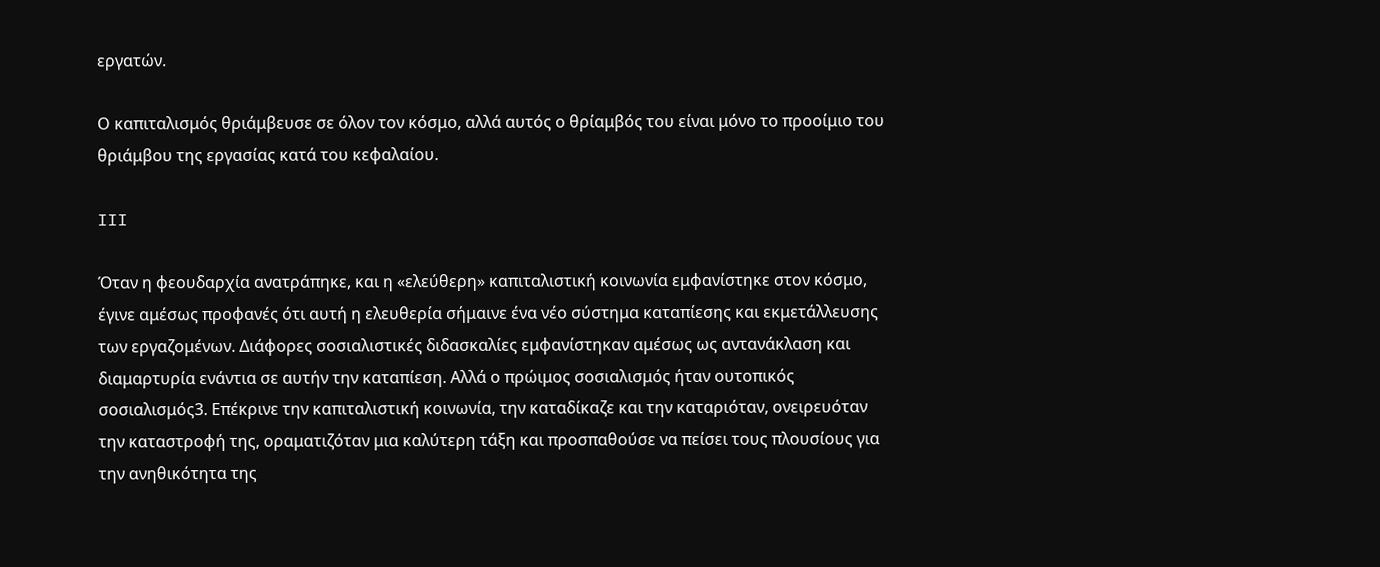εργατών.

Ο καπιταλισμός θριάμβευσε σε όλον τον κόσμο, αλλά αυτός ο θρίαμβός του είναι μόνο το προοίμιο του θριάμβου της εργασίας κατά του κεφαλαίου.

III

Όταν η φεουδαρχία ανατράπηκε, και η «ελεύθερη» καπιταλιστική κοινωνία εμφανίστηκε στον κόσμο, έγινε αμέσως προφανές ότι αυτή η ελευθερία σήμαινε ένα νέο σύστημα καταπίεσης και εκμετάλλευσης των εργαζομένων. Διάφορες σοσιαλιστικές διδασκαλίες εμφανίστηκαν αμέσως ως αντανάκλαση και διαμαρτυρία ενάντια σε αυτήν την καταπίεση. Αλλά ο πρώιμος σοσιαλισμός ήταν ουτοπικός σοσιαλισμός3. Επέκρινε την καπιταλιστική κοινωνία, την καταδίκαζε και την καταριόταν, ονειρευόταν την καταστροφή της, οραματιζόταν μια καλύτερη τάξη και προσπαθούσε να πείσει τους πλουσίους για την ανηθικότητα της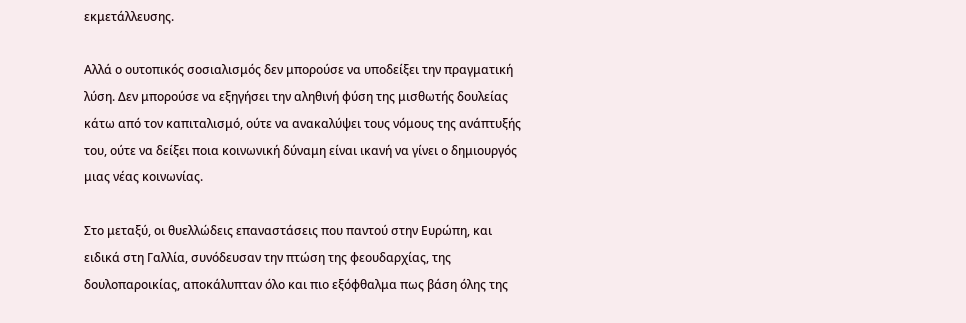εκμετάλλευσης.

Αλλά ο ουτοπικός σοσιαλισμός δεν μπορούσε να υποδείξει την πραγματική λύση. Δεν μπορούσε να εξηγήσει την αληθινή φύση της μισθωτής δουλείας κάτω από τον καπιταλισμό, ούτε να ανακαλύψει τους νόμους της ανάπτυξής του, ούτε να δείξει ποια κοινωνική δύναμη είναι ικανή να γίνει ο δημιουργός μιας νέας κοινωνίας.

Στο μεταξύ, οι θυελλώδεις επαναστάσεις που παντού στην Ευρώπη, και ειδικά στη Γαλλία, συνόδευσαν την πτώση της φεουδαρχίας, της δουλοπαροικίας, αποκάλυπταν όλο και πιο εξόφθαλμα πως βάση όλης της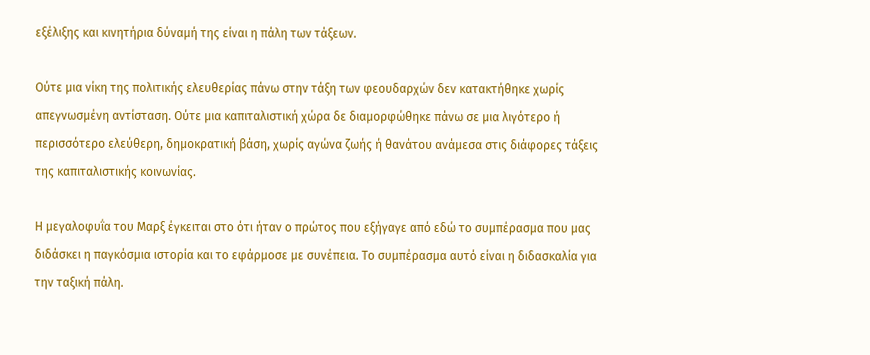εξέλιξης και κινητήρια δύναμή της είναι η πάλη των τάξεων.

Ούτε μια νίκη της πολιτικής ελευθερίας πάνω στην τάξη των φεουδαρχών δεν κατακτήθηκε χωρίς απεγνωσμένη αντίσταση. Ούτε μια καπιταλιστική χώρα δε διαμορφώθηκε πάνω σε μια λιγότερο ή περισσότερο ελεύθερη, δημοκρατική βάση, χωρίς αγώνα ζωής ή θανάτου ανάμεσα στις διάφορες τάξεις της καπιταλιστικής κοινωνίας.

Η μεγαλοφυΐα του Μαρξ έγκειται στο ότι ήταν ο πρώτος που εξήγαγε από εδώ το συμπέρασμα που μας διδάσκει η παγκόσμια ιστορία και το εφάρμοσε με συνέπεια. Το συμπέρασμα αυτό είναι η διδασκαλία για την ταξική πάλη.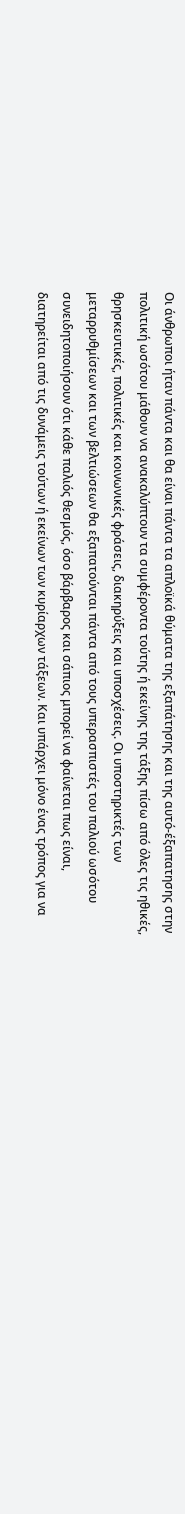Οι άνθρωποι ήταν πάντα και θα είναι πάντα τα απλοϊκά θύματα της εξαπάτησης και της αυτό-έξαπατησης στην πολιτική ωσότου μάθουν να ανακαλύπτουν τα συμφέροντα τούτης ή εκείνης της τάξης πίσω από όλες τις ηθικές, θρησκευτικές, πολιτικές και κοινωνικές φράσεις, διακηρύξεις και υποσχέσεις. Οι υποστηρικτές των μεταρρυθμίσεων και των βελτιώσεων θα εξαπατούνται πάντα από τους υπερασπιστές του παλιού ωσότου συνειδητοποιήσουν ότι κάθε παλιός θεσμός, όσο βάρβαρος και σάπιος μπορεί να φαίνεται πως είναι, διατηρείται από τις δυνάμεις τούτων ή εκείνων των κυρίαρχων τάξεων. Και υπάρχει μόνο ένας τρόπος για να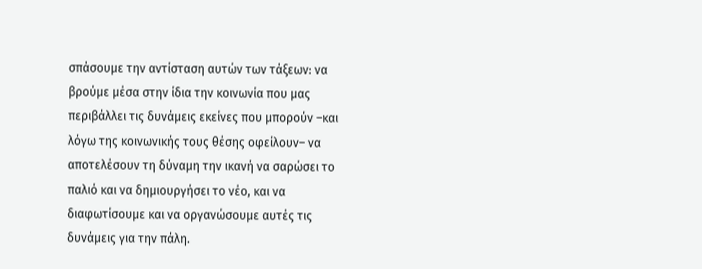σπάσουμε την αντίσταση αυτών των τάξεων: να βρούμε μέσα στην ίδια την κοινωνία που μας περιβάλλει τις δυνάμεις εκείνες που μπορούν –και λόγω της κοινωνικής τους θέσης οφείλουν– να αποτελέσουν τη δύναμη την ικανή να σαρώσει το παλιό και να δημιουργήσει το νέο, και να διαφωτίσουμε και να οργανώσουμε αυτές τις δυνάμεις για την πάλη.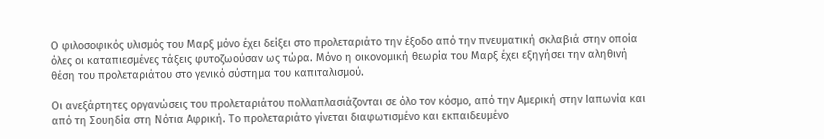Ο φιλοσοφικός υλισμός του Μαρξ μόνο έχει δείξει στο προλεταριάτο την έξοδο από την πνευματική σκλαβιά στην οποία όλες οι καταπιεσμένες τάξεις φυτοζωούσαν ως τώρα. Μόνο η οικονομική θεωρία του Μαρξ έχει εξηγήσει την αληθινή θέση του προλεταριάτου στο γενικό σύστημα του καπιταλισμού.

Οι ανεξάρτητες οργανώσεις του προλεταριάτου πολλαπλασιάζονται σε όλο τον κόσμο, από την Αμερική στην Ιαπωνία και από τη Σουηδία στη Νότια Αφρική. Το προλεταριάτο γίνεται διαφωτισμένο και εκπαιδευμένο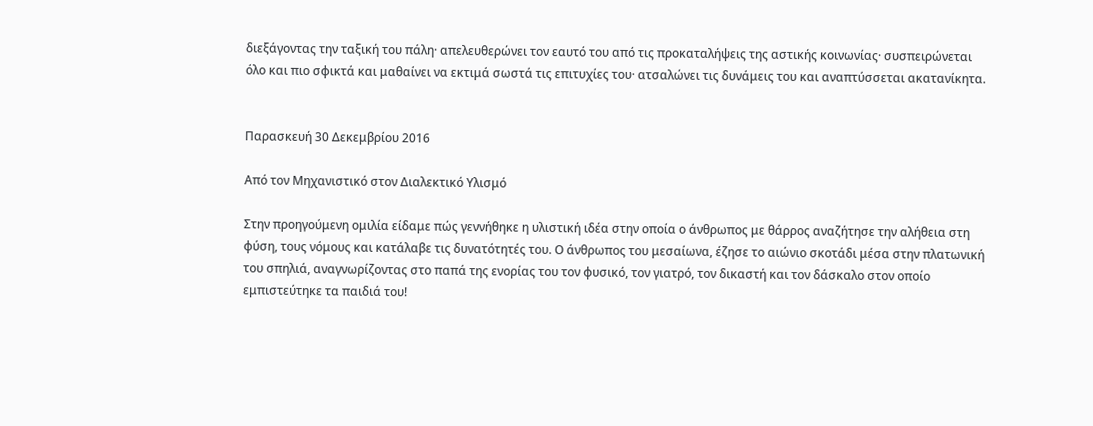διεξάγοντας την ταξική του πάλη· απελευθερώνει τον εαυτό του από τις προκαταλήψεις της αστικής κοινωνίας· συσπειρώνεται όλο και πιο σφικτά και μαθαίνει να εκτιμά σωστά τις επιτυχίες του· ατσαλώνει τις δυνάμεις του και αναπτύσσεται ακατανίκητα.


Παρασκευή 30 Δεκεμβρίου 2016

Από τον Μηχανιστικό στον Διαλεκτικό Υλισμό

Στην προηγούμενη ομιλία είδαμε πώς γεννήθηκε η υλιστική ιδέα στην οποία ο άνθρωπος με θάρρος αναζήτησε την αλήθεια στη φύση, τους νόμους και κατάλαβε τις δυνατότητές του. Ο άνθρωπος του μεσαίωνα, έζησε το αιώνιο σκοτάδι μέσα στην πλατωνική του σπηλιά, αναγνωρίζοντας στο παπά της ενορίας του τον φυσικό, τον γιατρό, τον δικαστή και τον δάσκαλο στον οποίο εμπιστεύτηκε τα παιδιά του!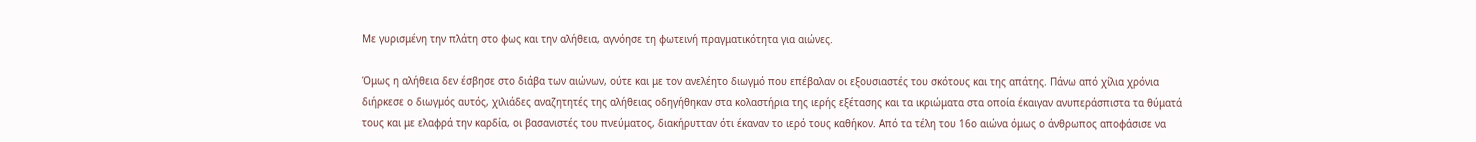Με γυρισμένη την πλάτη στο φως και την αλήθεια, αγνόησε τη φωτεινή πραγματικότητα για αιώνες.

Όμως η αλήθεια δεν έσβησε στο διάβα των αιώνων, ούτε και με τον ανελέητο διωγμό που επέβαλαν οι εξουσιαστές του σκότους και της απάτης. Πάνω από χίλια χρόνια διήρκεσε ο διωγμός αυτός, χιλιάδες αναζητητές της αλήθειας οδηγήθηκαν στα κολαστήρια της ιερής εξέτασης και τα ικριώματα στα οποία έκαιγαν ανυπεράσπιστα τα θύματά τους και με ελαφρά την καρδία, οι βασανιστές του πνεύματος, διακήρυτταν ότι έκαναν το ιερό τους καθήκον. Από τα τέλη του 16ο αιώνα όμως ο άνθρωπος αποφάσισε να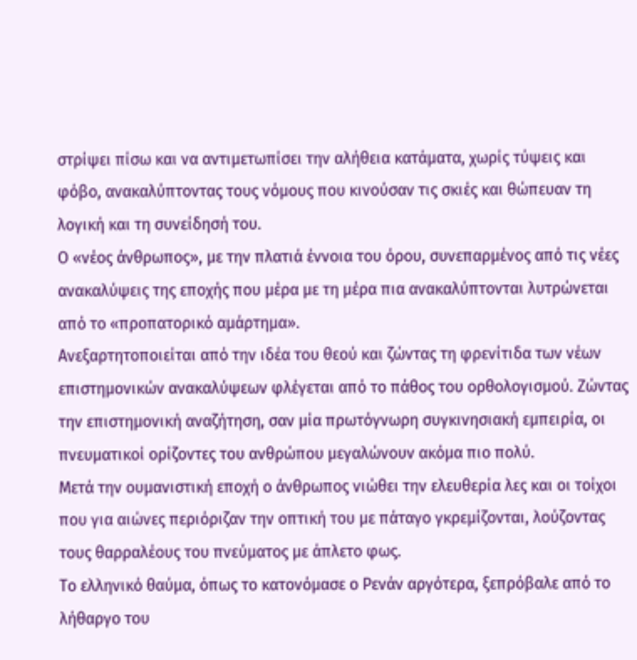στρίψει πίσω και να αντιμετωπίσει την αλήθεια κατάματα, χωρίς τύψεις και φόβο, ανακαλύπτοντας τους νόμους που κινούσαν τις σκιές και θώπευαν τη λογική και τη συνείδησή του.
Ο «νέος άνθρωπος», με την πλατιά έννοια του όρου, συνεπαρμένος από τις νέες ανακαλύψεις της εποχής που μέρα με τη μέρα πια ανακαλύπτονται λυτρώνεται από το «προπατορικό αμάρτημα».
Ανεξαρτητοποιείται από την ιδέα του θεού και ζώντας τη φρενίτιδα των νέων επιστημονικών ανακαλύψεων φλέγεται από το πάθος του ορθολογισμού. Ζώντας την επιστημονική αναζήτηση, σαν μία πρωτόγνωρη συγκινησιακή εμπειρία, οι πνευματικοί ορίζοντες του ανθρώπου μεγαλώνουν ακόμα πιο πολύ.
Μετά την ουμανιστική εποχή ο άνθρωπος νιώθει την ελευθερία λες και οι τοίχοι που για αιώνες περιόριζαν την οπτική του με πάταγο γκρεμίζονται, λούζοντας τους θαρραλέους του πνεύματος με άπλετο φως.
Το ελληνικό θαύμα, όπως το κατονόμασε ο Ρενάν αργότερα, ξεπρόβαλε από το λήθαργο του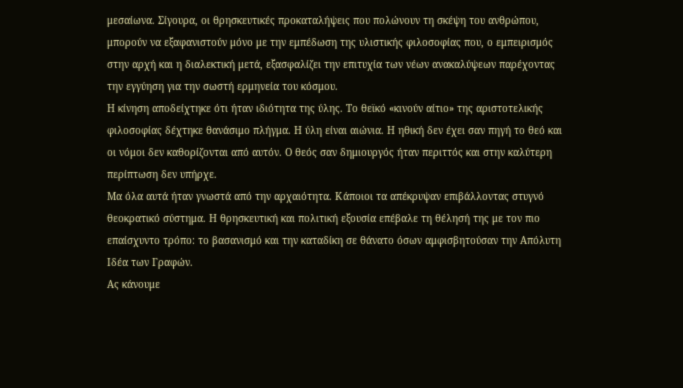μεσαίωνα. Σίγουρα, οι θρησκευτικές προκαταλήψεις που πολώνουν τη σκέψη του ανθρώπου, μπορούν να εξαφανιστούν μόνο με την εμπέδωση της υλιστικής φιλοσοφίας που, ο εμπειρισμός στην αρχή και η διαλεκτική μετά, εξασφαλίζει την επιτυχία των νέων ανακαλύψεων παρέχοντας την εγγύηση για την σωστή ερμηνεία του κόσμου.
Η κίνηση αποδείχτηκε ότι ήταν ιδιότητα της ύλης. Το θεϊκό «κινούν αίτιο» της αριστοτελικής φιλοσοφίας δέχτηκε θανάσιμο πλήγμα. Η ύλη είναι αιώνια. Η ηθική δεν έχει σαν πηγή το θεό και οι νόμοι δεν καθορίζονται από αυτόν. Ο θεός σαν δημιουργός ήταν περιττός και στην καλύτερη περίπτωση δεν υπήρχε.
Μα όλα αυτά ήταν γνωστά από την αρχαιότητα. Κάποιοι τα απέκρυψαν επιβάλλοντας στυγνό θεοκρατικό σύστημα. Η θρησκευτική και πολιτική εξουσία επέβαλε τη θέλησή της με τον πιο επαίσχυντο τρόπο: το βασανισμό και την καταδίκη σε θάνατο όσων αμφισβητούσαν την Απόλυτη Ιδέα των Γραφών.
Ας κάνουμε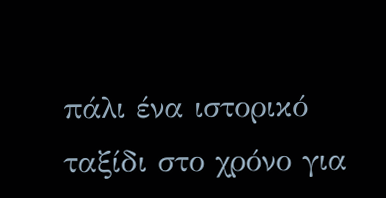πάλι ένα ιστορικό ταξίδι στο χρόνο για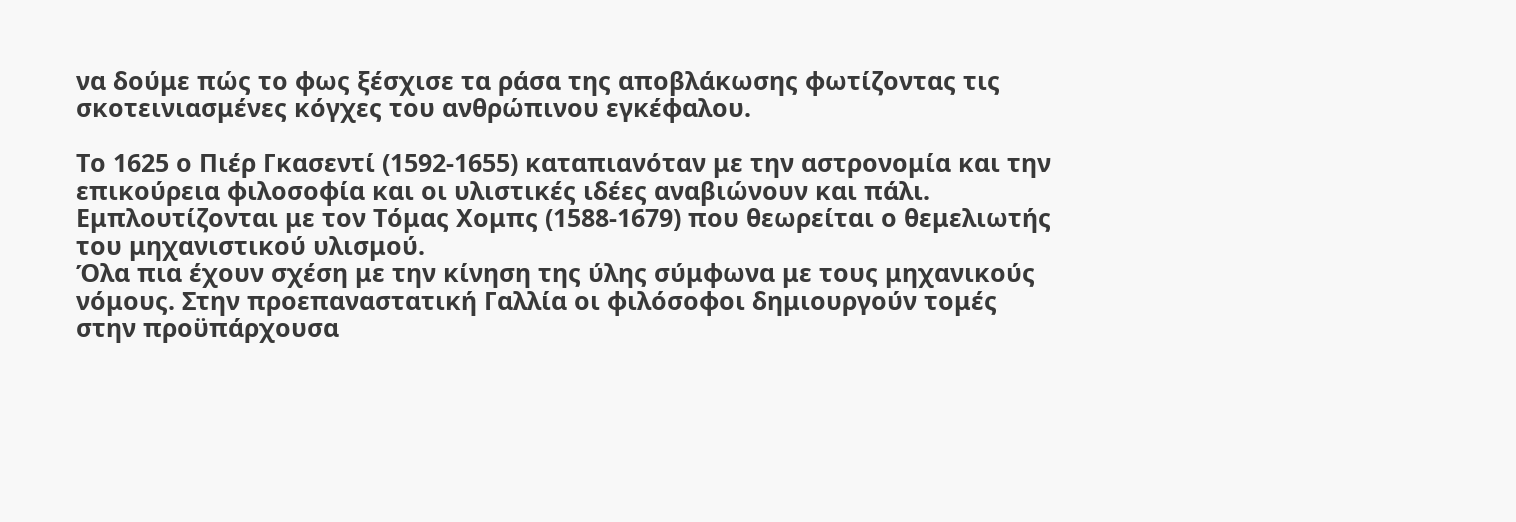να δούμε πώς το φως ξέσχισε τα ράσα της αποβλάκωσης φωτίζοντας τις σκοτεινιασμένες κόγχες του ανθρώπινου εγκέφαλου.

Το 1625 ο Πιέρ Γκασεντί (1592-1655) καταπιανόταν με την αστρονομία και την επικούρεια φιλοσοφία και οι υλιστικές ιδέες αναβιώνουν και πάλι. Εμπλουτίζονται με τον Τόμας Χομπς (1588-1679) που θεωρείται ο θεμελιωτής του μηχανιστικού υλισμού.
Όλα πια έχουν σχέση με την κίνηση της ύλης σύμφωνα με τους μηχανικούς νόμους. Στην προεπαναστατική Γαλλία οι φιλόσοφοι δημιουργούν τομές στην προϋπάρχουσα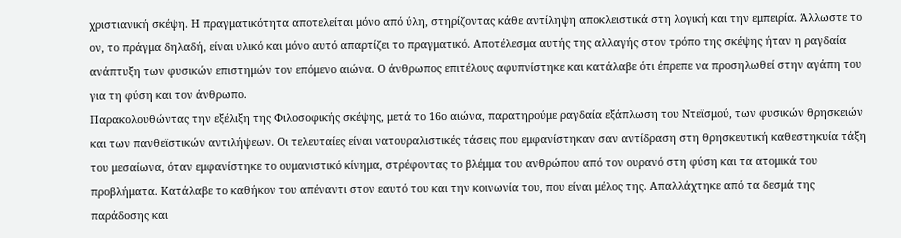χριστιανική σκέψη. Η πραγματικότητα αποτελείται μόνο από ύλη, στηρίζοντας κάθε αντίληψη αποκλειστικά στη λογική και την εμπειρία. Άλλωστε το ον, το πράγμα δηλαδή, είναι υλικό και μόνο αυτό απαρτίζει το πραγματικό. Αποτέλεσμα αυτής της αλλαγής στον τρόπο της σκέψης ήταν η ραγδαία ανάπτυξη των φυσικών επιστημών τον επόμενο αιώνα. Ο άνθρωπος επιτέλους αφυπνίστηκε και κατάλαβε ότι έπρεπε να προσηλωθεί στην αγάπη του για τη φύση και τον άνθρωπο.
Παρακολουθώντας την εξέλιξη της Φιλοσοφικής σκέψης, μετά το 16ο αιώνα, παρατηρούμε ραγδαία εξάπλωση του Ντεϊσμού, των φυσικών θρησκειών και των πανθεϊστικών αντιλήψεων. Οι τελευταίες είναι νατουραλιστικές τάσεις που εμφανίστηκαν σαν αντίδραση στη θρησκευτική καθεστηκυία τάξη του μεσαίωνα, όταν εμφανίστηκε το ουμανιστικό κίνημα, στρέφοντας το βλέμμα του ανθρώπου από τον ουρανό στη φύση και τα ατομικά του προβλήματα. Κατάλαβε το καθήκον του απέναντι στον εαυτό του και την κοινωνία του, που είναι μέλος της. Απαλλάχτηκε από τα δεσμά της παράδοσης και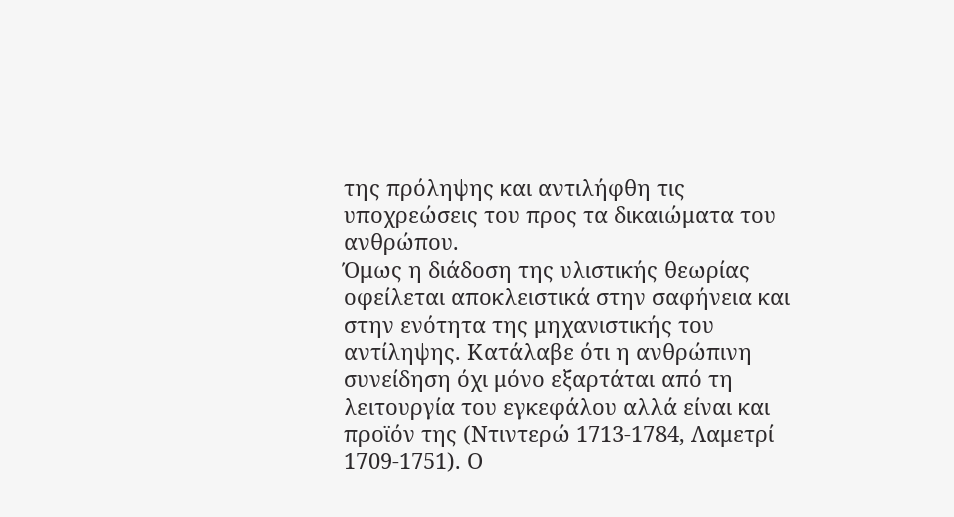της πρόληψης και αντιλήφθη τις υποχρεώσεις του προς τα δικαιώματα του ανθρώπου.
Όμως η διάδοση της υλιστικής θεωρίας οφείλεται αποκλειστικά στην σαφήνεια και στην ενότητα της μηχανιστικής του αντίληψης. Κατάλαβε ότι η ανθρώπινη συνείδηση όχι μόνο εξαρτάται από τη λειτουργία του εγκεφάλου αλλά είναι και προϊόν της (Ντιντερώ 1713-1784, Λαμετρί 1709-1751). Ο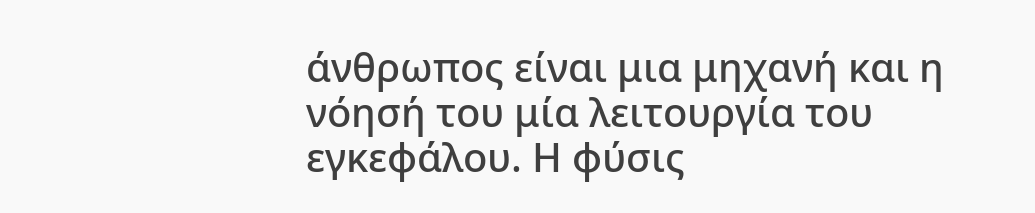άνθρωπος είναι μια μηχανή και η νόησή του μία λειτουργία του εγκεφάλου. Η φύσις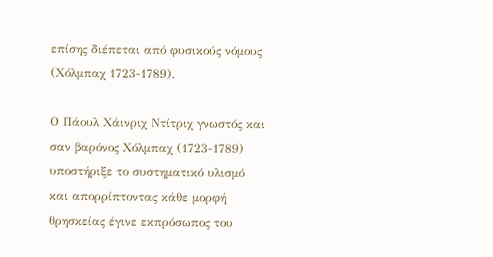επίσης διέπεται από φυσικούς νόμους (Χόλμπαχ 1723-1789).

Ο Πάουλ Χάινριχ Ντίτριχ γνωστός και σαν βαρόνος Χόλμπαχ (1723-1789) υποστήριξε το συστηματικό υλισμό και απορρίπτοντας κάθε μορφή θρησκείας έγινε εκπρόσωπος του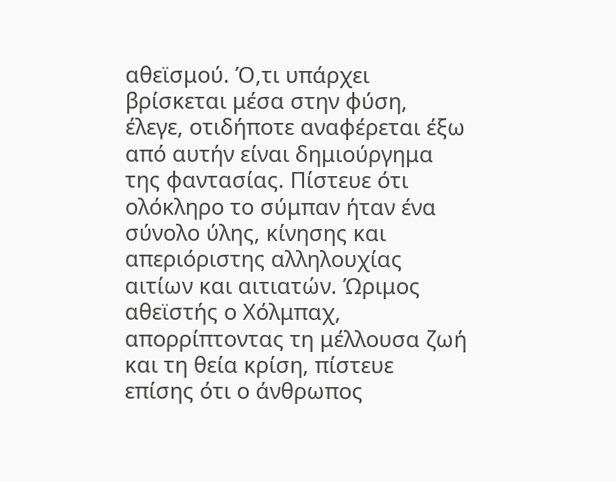αθεϊσμού. Ό,τι υπάρχει βρίσκεται μέσα στην φύση, έλεγε, οτιδήποτε αναφέρεται έξω από αυτήν είναι δημιούργημα της φαντασίας. Πίστευε ότι ολόκληρο το σύμπαν ήταν ένα σύνολο ύλης, κίνησης και απεριόριστης αλληλουχίας αιτίων και αιτιατών. Ώριμος αθεϊστής ο Χόλμπαχ, απορρίπτοντας τη μέλλουσα ζωή και τη θεία κρίση, πίστευε επίσης ότι ο άνθρωπος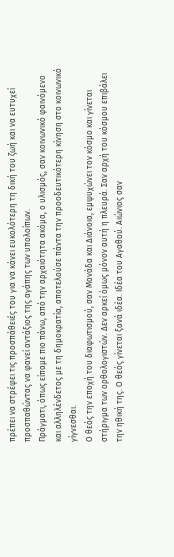πρέπει να στρέφει τις προσπάθειές του για να κάνει ευκολότερη τη δική του ζωή και να ευτυχεί προσπαθώντας να φανεί αντάξιος της αγάπης των υπολοίπων.
Πράγματι, όπως είπαμε πιο πάνω, από την αρχαιότητα ακόμα, ο υλισμός, σαν κοινωνικό φαινόμενο και αλληλένδετος με τη δημοκρατία, αποτελούσε πάντα την προοδευτικότερη κίνηση στο κοινωνικό γίγνεσθαι.
Ο θεός την εποχή του διαφωτισμού, σαν Μονάδα και Διάνοια, εμψυχώνει τον κόσμο και γίνεται στήριγμα των ορθολογιστών. Δεν αρκεί όμως μόνον αυτή η πλευρά. Σαν αρχή του κόσμου επιβάλει την ηθική της. Ο θεός γίνεται ξανά ιδέα. Ιδέα του Αγαθού. Αιώνιος σαν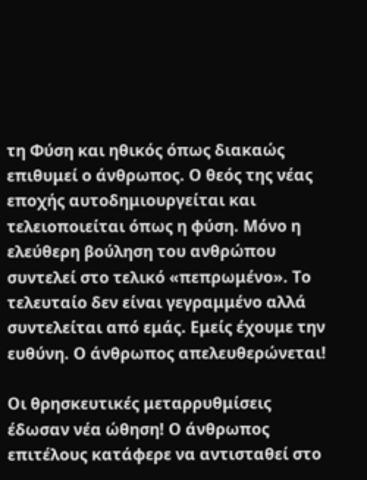τη Φύση και ηθικός όπως διακαώς επιθυμεί ο άνθρωπος. Ο θεός της νέας εποχής αυτοδημιουργείται και τελειοποιείται όπως η φύση. Μόνο η ελεύθερη βούληση του ανθρώπου συντελεί στο τελικό «πεπρωμένο». Το τελευταίο δεν είναι γεγραμμένο αλλά συντελείται από εμάς. Εμείς έχουμε την ευθύνη. Ο άνθρωπος απελευθερώνεται!

Οι θρησκευτικές μεταρρυθμίσεις έδωσαν νέα ώθηση! Ο άνθρωπος επιτέλους κατάφερε να αντισταθεί στο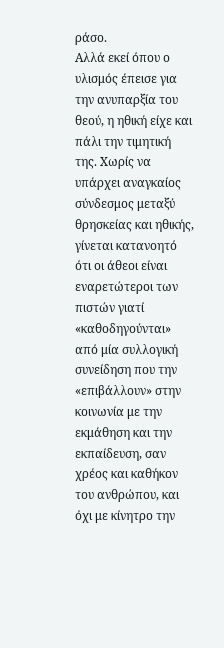ράσο.
Αλλά εκεί όπου ο υλισμός έπεισε για την ανυπαρξία του θεού, η ηθική είχε και πάλι την τιμητική της. Χωρίς να υπάρχει αναγκαίος σύνδεσμος μεταξύ θρησκείας και ηθικής, γίνεται κατανοητό ότι οι άθεοι είναι εναρετώτεροι των πιστών γιατί «καθοδηγούνται» από μία συλλογική συνείδηση που την «επιβάλλουν» στην κοινωνία με την εκμάθηση και την εκπαίδευση, σαν χρέος και καθήκον του ανθρώπου, και όχι με κίνητρο την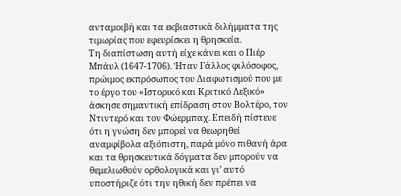ανταμοιβή και τα εκβιαστικά διλήμματα της τιμωρίας που εφευρίσκει η θρησκεία.
Τη διαπίστωση αυτή είχε κάνει και ο Πιέρ Μπάυλ (1647-1706). Ήταν Γάλλος φιλόσοφος, πρώιμος εκπρόσωπος του Διαφωτισμού που με το έργο του «Ιστορικό και Κριτικό Λεξικό» άσκησε σημαντική επίδραση στον Βολτέρο, τον Ντιντερό και τον Φώερμπαχ. Επειδή πίστευε ότι η γνώση δεν μπορεί να θεωρηθεί αναμφίβολα αξιόπιστη, παρά μόνο πιθανή άρα και τα θρησκευτικά δόγματα δεν μπορούν να θεμελιωθούν ορθολογικά και γι’ αυτό υποστήριζε ότι την ηθική δεν πρέπει να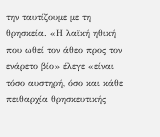την ταυτίζουμε με τη θρησκεία. «Η λαϊκή ηθική που ωθεί τον άθεο προς τον ενάρετο βίο» έλεγε «είναι τόσο αυστηρή, όσο και κάθε πειθαρχία θρησκευτικής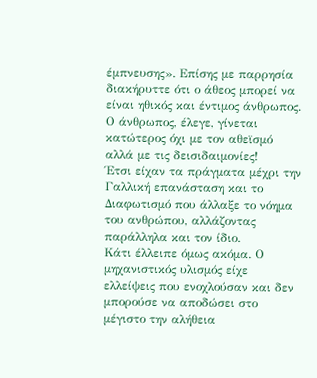έμπνευσης». Επίσης με παρρησία διακήρυττε ότι ο άθεος μπορεί να είναι ηθικός και έντιμος άνθρωπος. Ο άνθρωπος, έλεγε, γίνεται κατώτερος όχι με τον αθεϊσμό αλλά με τις δεισιδαιμονίες!
Έτσι είχαν τα πράγματα μέχρι την Γαλλική επανάσταση και το Διαφωτισμό που άλλαξε το νόημα του ανθρώπου, αλλάζοντας παράλληλα και τον ίδιο.
Κάτι έλλειπε όμως ακόμα. Ο μηχανιστικός υλισμός είχε ελλείψεις που ενοχλούσαν και δεν μπορούσε να αποδώσει στο μέγιστο την αλήθεια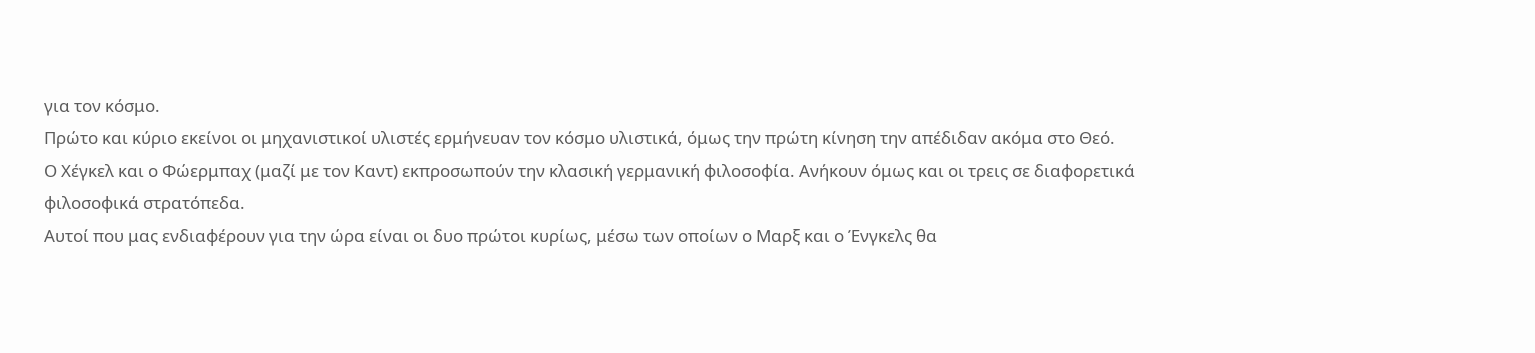για τον κόσμο.
Πρώτο και κύριο εκείνοι οι μηχανιστικοί υλιστές ερμήνευαν τον κόσμο υλιστικά, όμως την πρώτη κίνηση την απέδιδαν ακόμα στο Θεό.
Ο Χέγκελ και ο Φώερμπαχ (μαζί με τον Καντ) εκπροσωπούν την κλασική γερμανική φιλοσοφία. Ανήκουν όμως και οι τρεις σε διαφορετικά φιλοσοφικά στρατόπεδα.
Αυτοί που μας ενδιαφέρουν για την ώρα είναι οι δυο πρώτοι κυρίως, μέσω των οποίων ο Μαρξ και ο Ένγκελς θα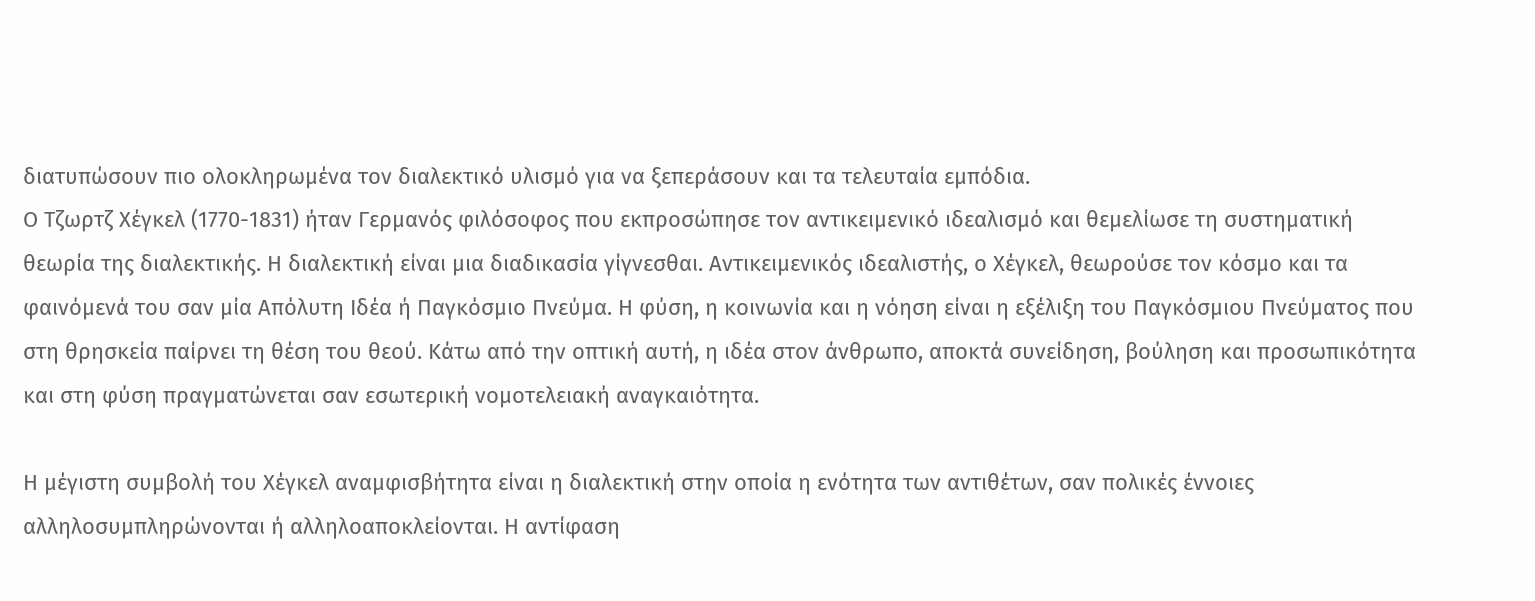διατυπώσουν πιο ολοκληρωμένα τον διαλεκτικό υλισμό για να ξεπεράσουν και τα τελευταία εμπόδια.
Ο Τζωρτζ Χέγκελ (1770-1831) ήταν Γερμανός φιλόσοφος που εκπροσώπησε τον αντικειμενικό ιδεαλισμό και θεμελίωσε τη συστηματική θεωρία της διαλεκτικής. Η διαλεκτική είναι μια διαδικασία γίγνεσθαι. Αντικειμενικός ιδεαλιστής, ο Χέγκελ, θεωρούσε τον κόσμο και τα φαινόμενά του σαν μία Απόλυτη Ιδέα ή Παγκόσμιο Πνεύμα. Η φύση, η κοινωνία και η νόηση είναι η εξέλιξη του Παγκόσμιου Πνεύματος που στη θρησκεία παίρνει τη θέση του θεού. Κάτω από την οπτική αυτή, η ιδέα στον άνθρωπο, αποκτά συνείδηση, βούληση και προσωπικότητα και στη φύση πραγματώνεται σαν εσωτερική νομοτελειακή αναγκαιότητα.

Η μέγιστη συμβολή του Χέγκελ αναμφισβήτητα είναι η διαλεκτική στην οποία η ενότητα των αντιθέτων, σαν πολικές έννοιες αλληλοσυμπληρώνονται ή αλληλοαποκλείονται. Η αντίφαση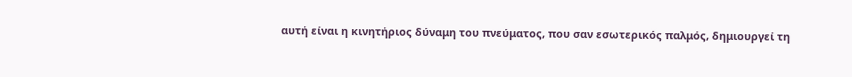αυτή είναι η κινητήριος δύναμη του πνεύματος, που σαν εσωτερικός παλμός, δημιουργεί τη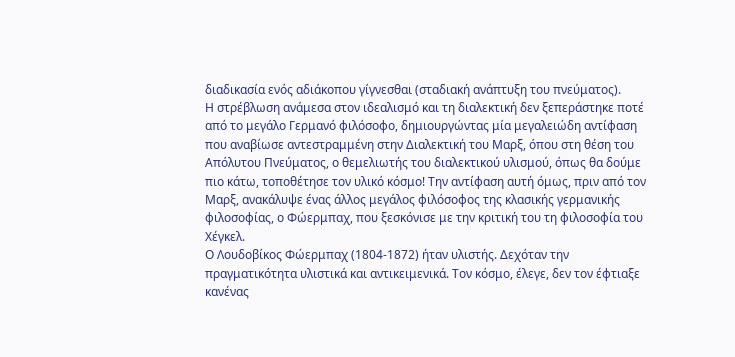διαδικασία ενός αδιάκοπου γίγνεσθαι (σταδιακή ανάπτυξη του πνεύματος).
Η στρέβλωση ανάμεσα στον ιδεαλισμό και τη διαλεκτική δεν ξεπεράστηκε ποτέ από το μεγάλο Γερμανό φιλόσοφο, δημιουργώντας μία μεγαλειώδη αντίφαση που αναβίωσε αντεστραμμένη στην Διαλεκτική του Μαρξ, όπου στη θέση του Απόλυτου Πνεύματος, ο θεμελιωτής του διαλεκτικού υλισμού, όπως θα δούμε πιο κάτω, τοποθέτησε τον υλικό κόσμο! Την αντίφαση αυτή όμως, πριν από τον Μαρξ, ανακάλυψε ένας άλλος μεγάλος φιλόσοφος της κλασικής γερμανικής φιλοσοφίας, ο Φώερμπαχ, που ξεσκόνισε με την κριτική του τη φιλοσοφία του Χέγκελ.
Ο Λουδοβίκος Φώερμπαχ (1804-1872) ήταν υλιστής. Δεχόταν την πραγματικότητα υλιστικά και αντικειμενικά. Τον κόσμο, έλεγε, δεν τον έφτιαξε κανένας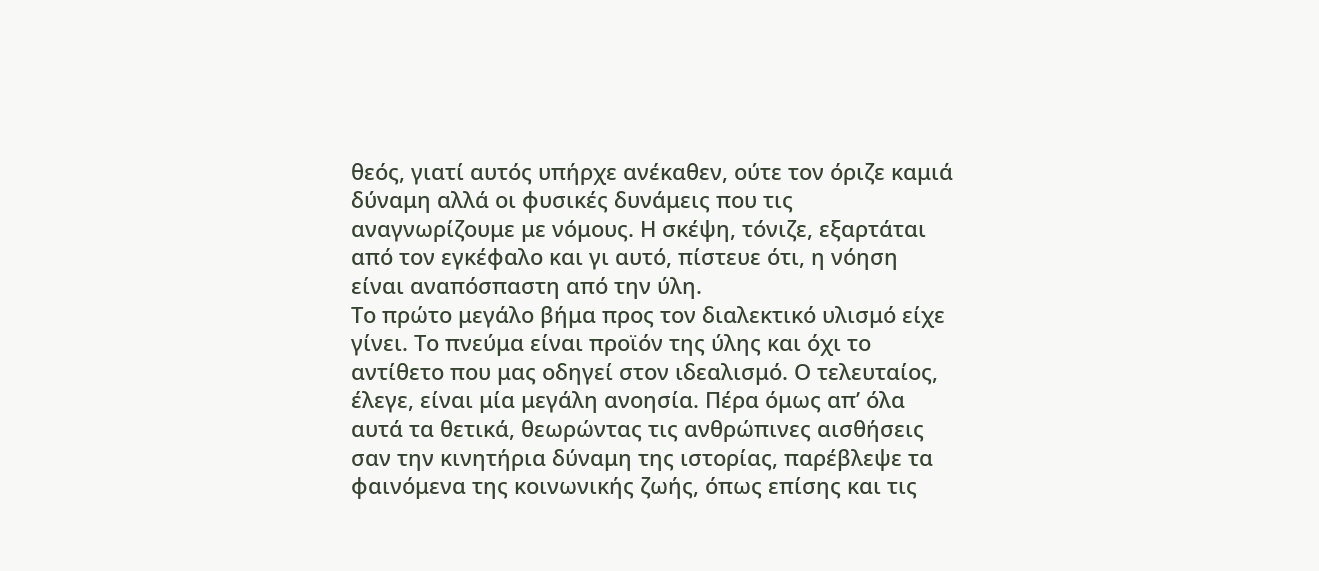θεός, γιατί αυτός υπήρχε ανέκαθεν, ούτε τον όριζε καμιά δύναμη αλλά οι φυσικές δυνάμεις που τις αναγνωρίζουμε με νόμους. Η σκέψη, τόνιζε, εξαρτάται από τον εγκέφαλο και γι αυτό, πίστευε ότι, η νόηση είναι αναπόσπαστη από την ύλη.
Το πρώτο μεγάλο βήμα προς τον διαλεκτικό υλισμό είχε γίνει. Το πνεύμα είναι προϊόν της ύλης και όχι το αντίθετο που μας οδηγεί στον ιδεαλισμό. Ο τελευταίος, έλεγε, είναι μία μεγάλη ανοησία. Πέρα όμως απ’ όλα αυτά τα θετικά, θεωρώντας τις ανθρώπινες αισθήσεις σαν την κινητήρια δύναμη της ιστορίας, παρέβλεψε τα φαινόμενα της κοινωνικής ζωής, όπως επίσης και τις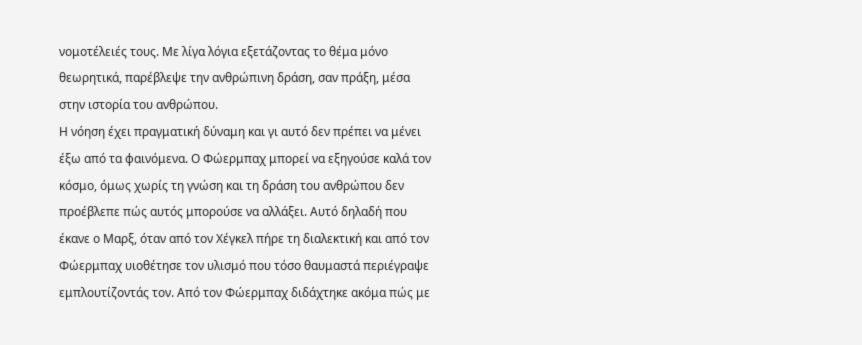νομοτέλειές τους. Με λίγα λόγια εξετάζοντας το θέμα μόνο θεωρητικά, παρέβλεψε την ανθρώπινη δράση, σαν πράξη, μέσα στην ιστορία του ανθρώπου.
Η νόηση έχει πραγματική δύναμη και γι αυτό δεν πρέπει να μένει έξω από τα φαινόμενα. Ο Φώερμπαχ μπορεί να εξηγούσε καλά τον κόσμο, όμως χωρίς τη γνώση και τη δράση του ανθρώπου δεν προέβλεπε πώς αυτός μπορούσε να αλλάξει. Αυτό δηλαδή που έκανε ο Μαρξ, όταν από τον Χέγκελ πήρε τη διαλεκτική και από τον Φώερμπαχ υιοθέτησε τον υλισμό που τόσο θαυμαστά περιέγραψε εμπλουτίζοντάς τον. Από τον Φώερμπαχ διδάχτηκε ακόμα πώς με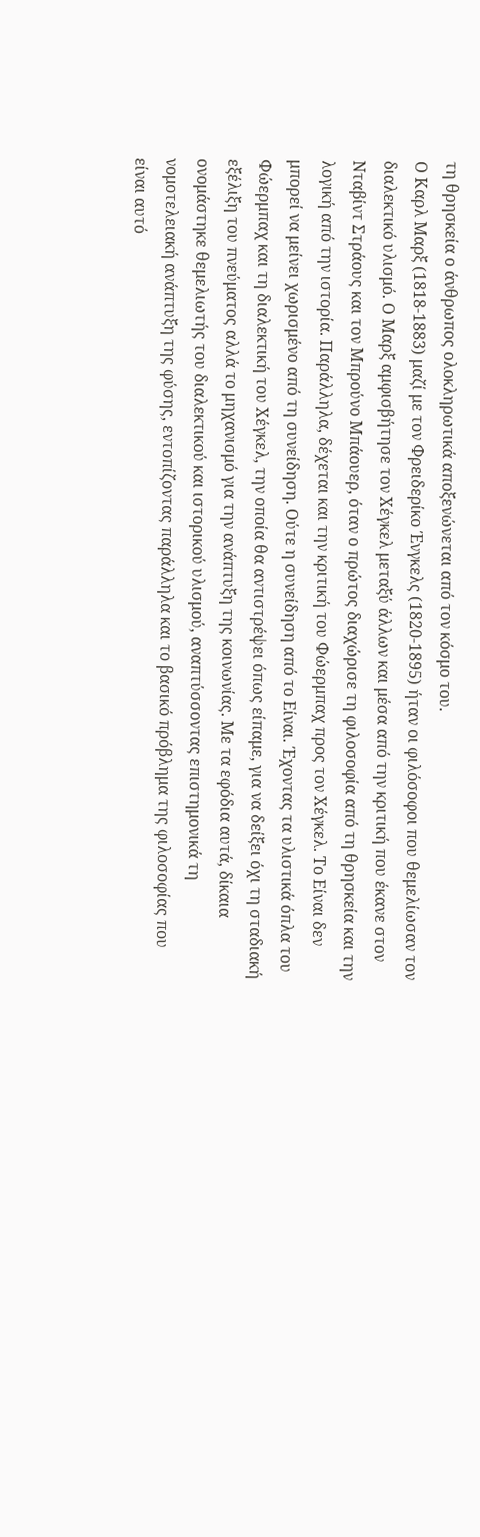τη θρησκεία ο άνθρωπος ολοκληρωτικά αποξενώνεται από τον κόσμο του.
Ο Καρλ Μαρξ (1818-1883) μαζί με τον Φρειδερίκο Ένγκελς (1820-1895) ήταν οι φιλόσοφοι που θεμελίωσαν τον διαλεκτικό υλισμό. Ο Μαρξ αμφισβήτησε τον Χέγκελ μεταξύ άλλων και μέσα από την κριτική που έκανε στον Νταβίντ Στράους και τον Μπρούνο Μπάουερ, όταν ο πρώτος διαχώρισε τη φιλοσοφία από τη θρησκεία και την λογική από την ιστορία. Παράλληλα, δέχεται και την κριτική του Φώερμπαχ προς τον Χέγκελ. Το Είναι δεν μπορεί να μείνει χωρισμένο από τη συνείδηση. Ούτε η συνείδηση από το Είναι. Έχοντας τα υλιστικά όπλα του Φώερμπαχ και τη διαλεκτική του Χέγκελ, την οποία θα αντιστρέψει όπως είπαμε, για να δείξει όχι τη σταδιακή εξέλιξη του πνεύματος αλλά το μηχανισμό για την ανάπτυξη της κοινωνίας. Με τα εφόδια αυτά, δίκαια ονομάστηκε θεμελιωτής του διαλεκτικού και ιστορικού υλισμού, αναπτύσσοντας επιστημονικά τη νομοτελειακή ανάπτυξη της φύσης, εντοπίζοντας παράλληλα και το βασικό πρόβλημα της φιλοσοφίας που είναι αυτό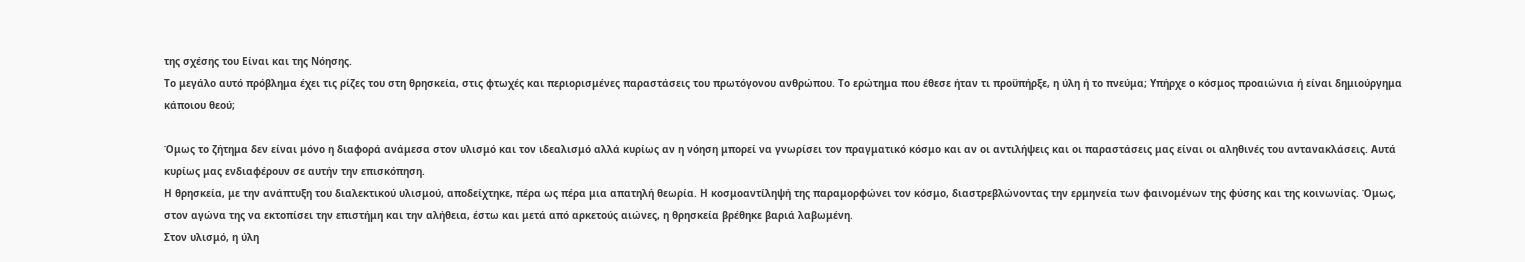της σχέσης του Είναι και της Νόησης.
Το μεγάλο αυτό πρόβλημα έχει τις ρίζες του στη θρησκεία, στις φτωχές και περιορισμένες παραστάσεις του πρωτόγονου ανθρώπου. Το ερώτημα που έθεσε ήταν τι προϋπήρξε, η ύλη ή το πνεύμα; Υπήρχε ο κόσμος προαιώνια ή είναι δημιούργημα κάποιου θεού;

Όμως το ζήτημα δεν είναι μόνο η διαφορά ανάμεσα στον υλισμό και τον ιδεαλισμό αλλά κυρίως αν η νόηση μπορεί να γνωρίσει τον πραγματικό κόσμο και αν οι αντιλήψεις και οι παραστάσεις μας είναι οι αληθινές του αντανακλάσεις. Αυτά κυρίως μας ενδιαφέρουν σε αυτήν την επισκόπηση.
Η θρησκεία, με την ανάπτυξη του διαλεκτικού υλισμού, αποδείχτηκε, πέρα ως πέρα μια απατηλή θεωρία. Η κοσμοαντίληψή της παραμορφώνει τον κόσμο, διαστρεβλώνοντας την ερμηνεία των φαινομένων της φύσης και της κοινωνίας. Όμως, στον αγώνα της να εκτοπίσει την επιστήμη και την αλήθεια, έστω και μετά από αρκετούς αιώνες, η θρησκεία βρέθηκε βαριά λαβωμένη.
Στον υλισμό, η ύλη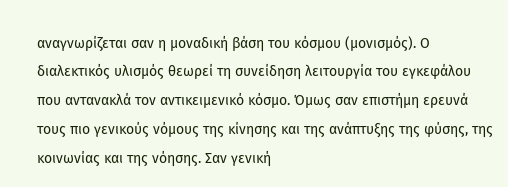αναγνωρίζεται σαν η μοναδική βάση του κόσμου (μονισμός). Ο διαλεκτικός υλισμός θεωρεί τη συνείδηση λειτουργία του εγκεφάλου που αντανακλά τον αντικειμενικό κόσμο. Όμως σαν επιστήμη ερευνά τους πιο γενικούς νόμους της κίνησης και της ανάπτυξης της φύσης, της κοινωνίας και της νόησης. Σαν γενική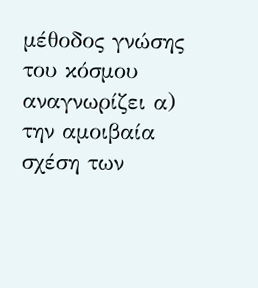μέθοδος γνώσης του κόσμου αναγνωρίζει α) την αμοιβαία σχέση των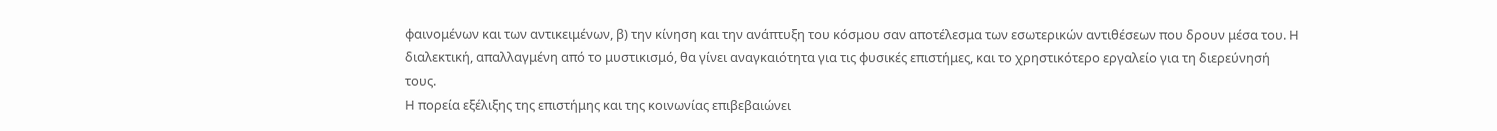φαινομένων και των αντικειμένων, β) την κίνηση και την ανάπτυξη του κόσμου σαν αποτέλεσμα των εσωτερικών αντιθέσεων που δρουν μέσα του. Η διαλεκτική, απαλλαγμένη από το μυστικισμό, θα γίνει αναγκαιότητα για τις φυσικές επιστήμες, και το χρηστικότερο εργαλείο για τη διερεύνησή τους.
Η πορεία εξέλιξης της επιστήμης και της κοινωνίας επιβεβαιώνει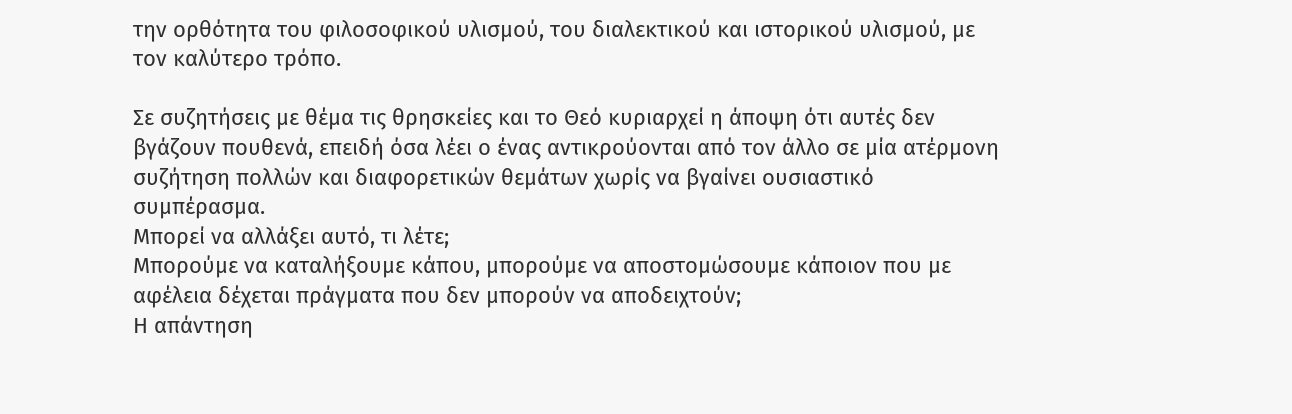την ορθότητα του φιλοσοφικού υλισμού, του διαλεκτικού και ιστορικού υλισμού, με τον καλύτερο τρόπο.

Σε συζητήσεις με θέμα τις θρησκείες και το Θεό κυριαρχεί η άποψη ότι αυτές δεν βγάζουν πουθενά, επειδή όσα λέει ο ένας αντικρούονται από τον άλλο σε μία ατέρμονη συζήτηση πολλών και διαφορετικών θεμάτων χωρίς να βγαίνει ουσιαστικό συμπέρασμα.
Μπορεί να αλλάξει αυτό, τι λέτε;
Μπορούμε να καταλήξουμε κάπου, μπορούμε να αποστομώσουμε κάποιον που με αφέλεια δέχεται πράγματα που δεν μπορούν να αποδειχτούν;
Η απάντηση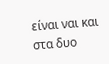είναι ναι και στα δυο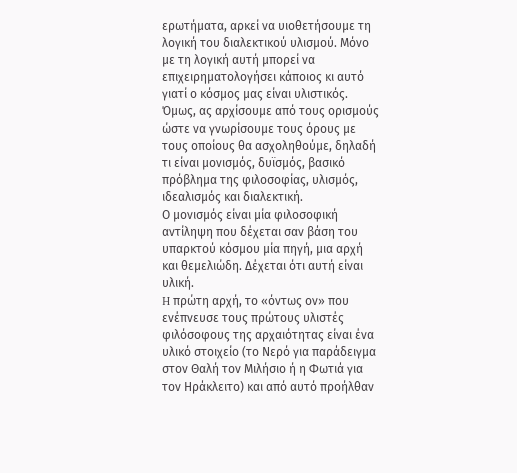ερωτήματα, αρκεί να υιοθετήσουμε τη λογική του διαλεκτικού υλισμού. Μόνο με τη λογική αυτή μπορεί να επιχειρηματολογήσει κάποιος κι αυτό γιατί ο κόσμος μας είναι υλιστικός.
Όμως, ας αρχίσουμε από τους ορισμούς ώστε να γνωρίσουμε τους όρους με τους οποίους θα ασχοληθούμε, δηλαδή τι είναι μονισμός, δυϊσμός, βασικό πρόβλημα της φιλοσοφίας, υλισμός, ιδεαλισμός και διαλεκτική.
Ο μονισμός είναι μία φιλοσοφική αντίληψη που δέχεται σαν βάση του υπαρκτού κόσμου μία πηγή, μια αρχή και θεμελιώδη. Δέχεται ότι αυτή είναι υλική.
H πρώτη αρχή, το «όντως ον» που ενέπνευσε τους πρώτους υλιστές φιλόσοφους της αρχαιότητας είναι ένα υλικό στοιχείο (το Νερό για παράδειγμα στον Θαλή τον Μιλήσιο ή η Φωτιά για τον Ηράκλειτο) και από αυτό προήλθαν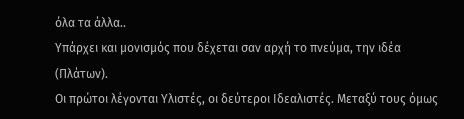όλα τα άλλα..
Υπάρχει και μονισμός που δέχεται σαν αρχή το πνεύμα, την ιδέα (Πλάτων).
Οι πρώτοι λέγονται Υλιστές, οι δεύτεροι Ιδεαλιστές. Μεταξύ τους όμως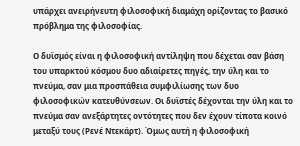υπάρχει ανειρήνευτη φιλοσοφική διαμάχη ορίζοντας το βασικό πρόβλημα της φιλοσοφίας.

Ο δυϊσμός είναι η φιλοσοφική αντίληψη που δέχεται σαν βάση του υπαρκτού κόσμου δυο αδιαίρετες πηγές, την ύλη και το πνεύμα, σαν μια προσπάθεια συμφιλίωσης των δυο φιλοσοφικών κατευθύνσεων. Οι δυϊστές δέχονται την ύλη και το πνεύμα σαν ανεξάρτητες οντότητες που δεν έχουν τίποτα κοινό μεταξύ τους (Ρενέ Ντεκάρτ). Όμως αυτή η φιλοσοφική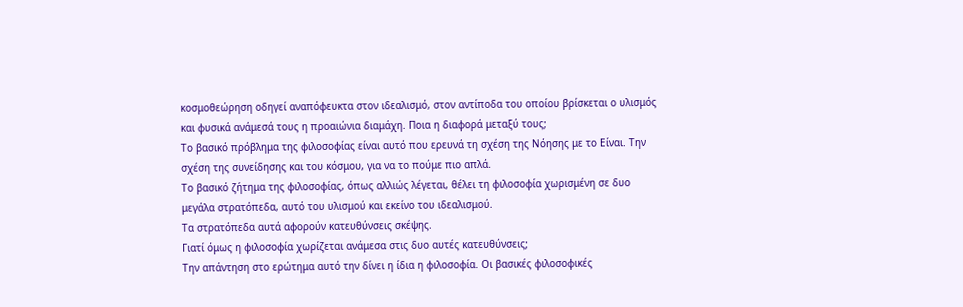κοσμοθεώρηση οδηγεί αναπόφευκτα στον ιδεαλισμό, στον αντίποδα του οποίου βρίσκεται ο υλισμός και φυσικά ανάμεσά τους η προαιώνια διαμάχη. Ποια η διαφορά μεταξύ τους;
Το βασικό πρόβλημα της φιλοσοφίας είναι αυτό που ερευνά τη σχέση της Νόησης με το Είναι. Την σχέση της συνείδησης και του κόσμου, για να το πούμε πιο απλά.
Το βασικό ζήτημα της φιλοσοφίας, όπως αλλιώς λέγεται, θέλει τη φιλοσοφία χωρισμένη σε δυο μεγάλα στρατόπεδα, αυτό του υλισμού και εκείνο του ιδεαλισμού.
Τα στρατόπεδα αυτά αφορούν κατευθύνσεις σκέψης.
Γιατί όμως η φιλοσοφία χωρίζεται ανάμεσα στις δυο αυτές κατευθύνσεις;
Την απάντηση στο ερώτημα αυτό την δίνει η ίδια η φιλοσοφία. Οι βασικές φιλοσοφικές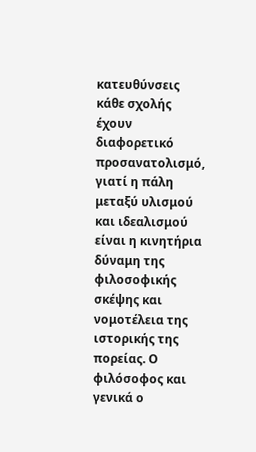κατευθύνσεις κάθε σχολής έχουν διαφορετικό προσανατολισμό, γιατί η πάλη μεταξύ υλισμού και ιδεαλισμού είναι η κινητήρια δύναμη της φιλοσοφικής σκέψης και νομοτέλεια της ιστορικής της πορείας. Ο φιλόσοφος και γενικά ο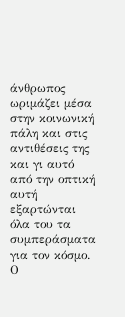άνθρωπος ωριμάζει μέσα στην κοινωνική πάλη και στις αντιθέσεις της και γι αυτό από την οπτική αυτή εξαρτώνται όλα του τα συμπεράσματα για τον κόσμο.
Ο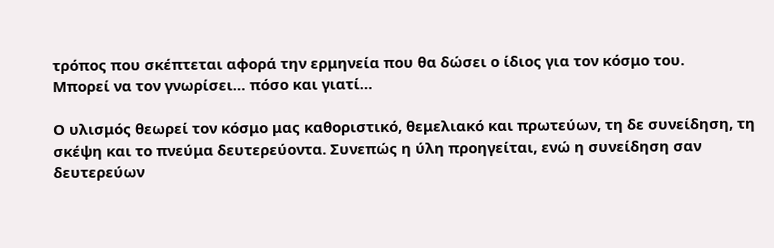τρόπος που σκέπτεται αφορά την ερμηνεία που θα δώσει ο ίδιος για τον κόσμο του.
Μπορεί να τον γνωρίσει… πόσο και γιατί…

Ο υλισμός θεωρεί τον κόσμο μας καθοριστικό, θεμελιακό και πρωτεύων, τη δε συνείδηση, τη σκέψη και το πνεύμα δευτερεύοντα. Συνεπώς η ύλη προηγείται, ενώ η συνείδηση σαν δευτερεύων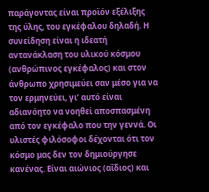παράγοντας είναι προϊόν εξέλιξης της ύλης, του εγκέφαλου δηλαδή. Η συνείδηση είναι η ιδεατή αντανάκλαση του υλικού κόσμου (ανθρώπινος εγκέφαλος) και στον άνθρωπο χρησιμεύει σαν μέσο για να τον ερμηνεύει, γι’ αυτό είναι αδιανόητο να νοηθεί αποσπασμένη από τον εγκέφαλο που την γεννά. Οι υλιστές φιλόσοφοι δέχονται ότι τον κόσμο μας δεν τον δημιούργησε κανένας. Είναι αιώνιος (αΐδιος) και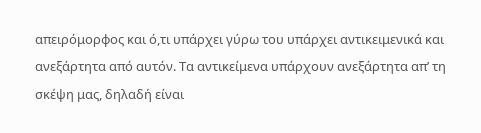απειρόμορφος και ό,τι υπάρχει γύρω του υπάρχει αντικειμενικά και ανεξάρτητα από αυτόν. Τα αντικείμενα υπάρχουν ανεξάρτητα απ’ τη σκέψη μας, δηλαδή είναι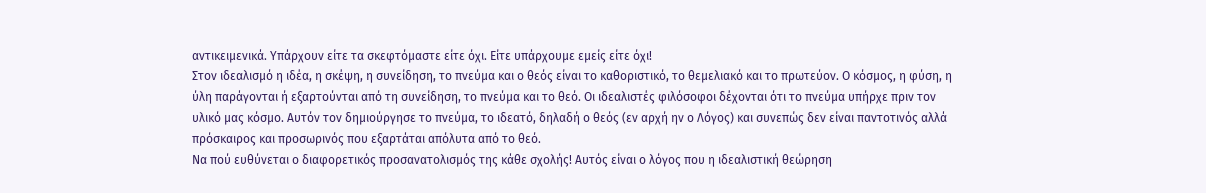αντικειμενικά. Υπάρχουν είτε τα σκεφτόμαστε είτε όχι. Είτε υπάρχουμε εμείς είτε όχι!
Στον ιδεαλισμό η ιδέα, η σκέψη, η συνείδηση, το πνεύμα και ο θεός είναι το καθοριστικό, το θεμελιακό και το πρωτεύον. Ο κόσμος, η φύση, η ύλη παράγονται ή εξαρτούνται από τη συνείδηση, το πνεύμα και το θεό. Οι ιδεαλιστές φιλόσοφοι δέχονται ότι το πνεύμα υπήρχε πριν τον υλικό μας κόσμο. Αυτόν τον δημιούργησε το πνεύμα, το ιδεατό, δηλαδή ο θεός (εν αρχή ην ο Λόγος) και συνεπώς δεν είναι παντοτινός αλλά πρόσκαιρος και προσωρινός που εξαρτάται απόλυτα από το θεό.
Να πού ευθύνεται ο διαφορετικός προσανατολισμός της κάθε σχολής! Αυτός είναι ο λόγος που η ιδεαλιστική θεώρηση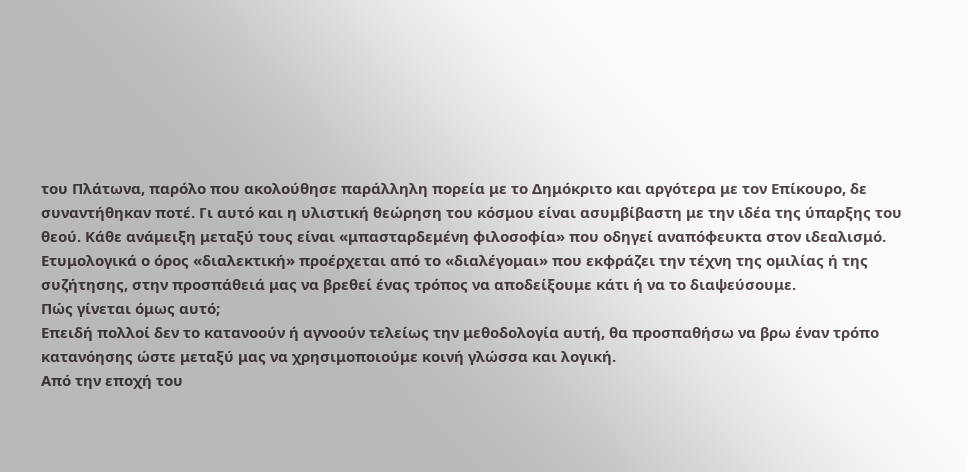του Πλάτωνα, παρόλο που ακολούθησε παράλληλη πορεία με το Δημόκριτο και αργότερα με τον Επίκουρο, δε συναντήθηκαν ποτέ. Γι αυτό και η υλιστική θεώρηση του κόσμου είναι ασυμβίβαστη με την ιδέα της ύπαρξης του θεού. Κάθε ανάμειξη μεταξύ τους είναι «μπασταρδεμένη φιλοσοφία» που οδηγεί αναπόφευκτα στον ιδεαλισμό.
Ετυμολογικά ο όρος «διαλεκτική» προέρχεται από το «διαλέγομαι» που εκφράζει την τέχνη της ομιλίας ή της συζήτησης, στην προσπάθειά μας να βρεθεί ένας τρόπος να αποδείξουμε κάτι ή να το διαψεύσουμε.
Πώς γίνεται όμως αυτό;
Επειδή πολλοί δεν το κατανοούν ή αγνοούν τελείως την μεθοδολογία αυτή, θα προσπαθήσω να βρω έναν τρόπο κατανόησης ώστε μεταξύ μας να χρησιμοποιούμε κοινή γλώσσα και λογική.
Από την εποχή του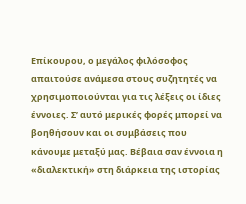Επίκουρου, ο μεγάλος φιλόσοφος απαιτούσε ανάμεσα στους συζητητές να χρησιμοποιούνται για τις λέξεις οι ίδιες έννοιες. Σ’ αυτό μερικές φορές μπορεί να βοηθήσουν και οι συμβάσεις που κάνουμε μεταξύ μας. Βέβαια σαν έννοια η «διαλεκτική» στη διάρκεια της ιστορίας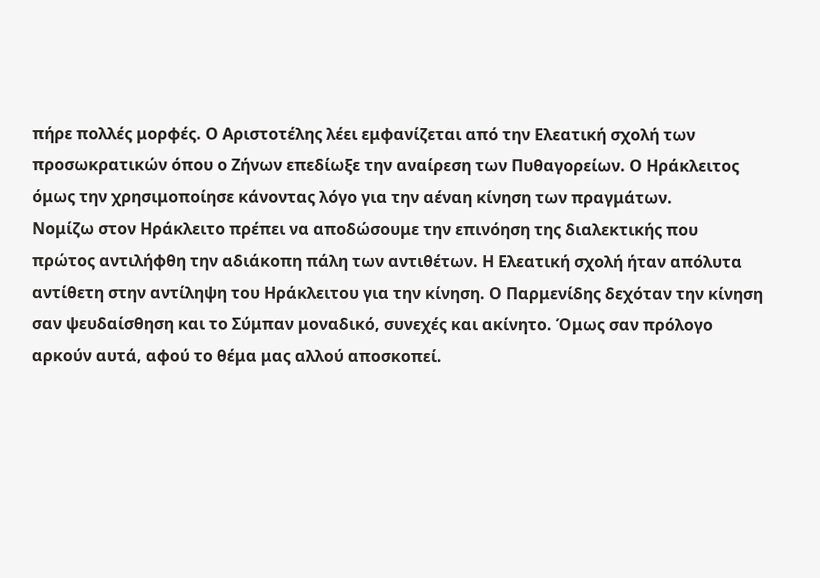πήρε πολλές μορφές. Ο Αριστοτέλης λέει εμφανίζεται από την Ελεατική σχολή των προσωκρατικών όπου ο Ζήνων επεδίωξε την αναίρεση των Πυθαγορείων. Ο Ηράκλειτος όμως την χρησιμοποίησε κάνοντας λόγο για την αέναη κίνηση των πραγμάτων.
Νομίζω στον Ηράκλειτο πρέπει να αποδώσουμε την επινόηση της διαλεκτικής που πρώτος αντιλήφθη την αδιάκοπη πάλη των αντιθέτων. Η Ελεατική σχολή ήταν απόλυτα αντίθετη στην αντίληψη του Ηράκλειτου για την κίνηση. Ο Παρμενίδης δεχόταν την κίνηση σαν ψευδαίσθηση και το Σύμπαν μοναδικό, συνεχές και ακίνητο. Όμως σαν πρόλογο αρκούν αυτά, αφού το θέμα μας αλλού αποσκοπεί.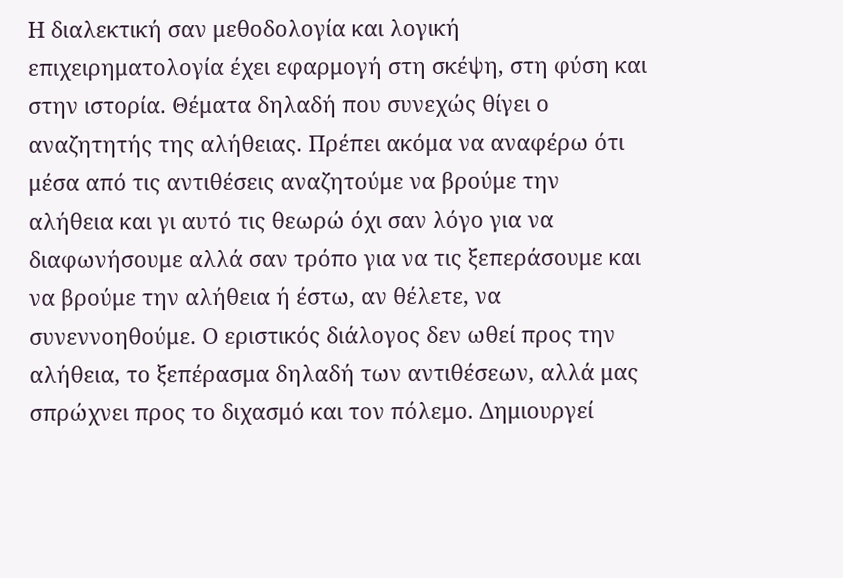Η διαλεκτική σαν μεθοδολογία και λογική επιχειρηματολογία έχει εφαρμογή στη σκέψη, στη φύση και στην ιστορία. Θέματα δηλαδή που συνεχώς θίγει ο αναζητητής της αλήθειας. Πρέπει ακόμα να αναφέρω ότι μέσα από τις αντιθέσεις αναζητούμε να βρούμε την αλήθεια και γι αυτό τις θεωρώ όχι σαν λόγο για να διαφωνήσουμε αλλά σαν τρόπο για να τις ξεπεράσουμε και να βρούμε την αλήθεια ή έστω, αν θέλετε, να συνεννοηθούμε. Ο εριστικός διάλογος δεν ωθεί προς την αλήθεια, το ξεπέρασμα δηλαδή των αντιθέσεων, αλλά μας σπρώχνει προς το διχασμό και τον πόλεμο. Δημιουργεί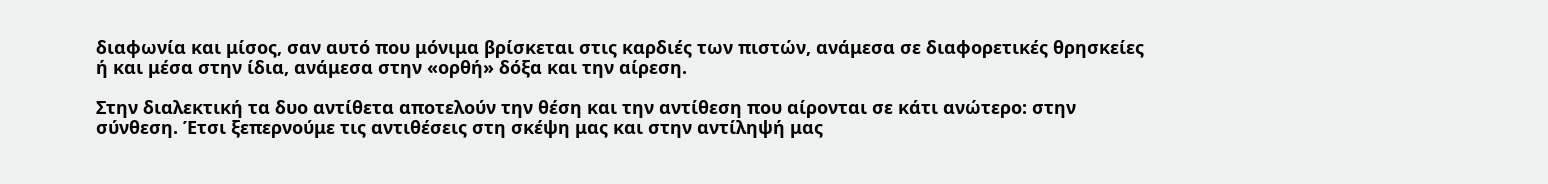διαφωνία και μίσος, σαν αυτό που μόνιμα βρίσκεται στις καρδιές των πιστών, ανάμεσα σε διαφορετικές θρησκείες ή και μέσα στην ίδια, ανάμεσα στην «ορθή» δόξα και την αίρεση.

Στην διαλεκτική τα δυο αντίθετα αποτελούν την θέση και την αντίθεση που αίρονται σε κάτι ανώτερο: στην σύνθεση. Έτσι ξεπερνούμε τις αντιθέσεις στη σκέψη μας και στην αντίληψή μας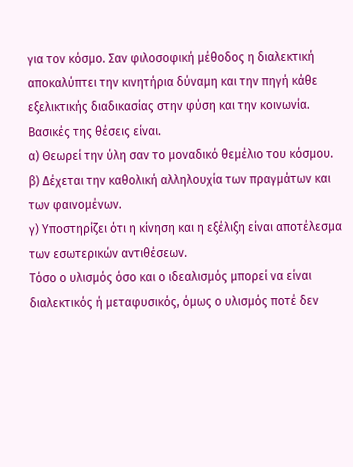για τον κόσμο. Σαν φιλοσοφική μέθοδος η διαλεκτική αποκαλύπτει την κινητήρια δύναμη και την πηγή κάθε εξελικτικής διαδικασίας στην φύση και την κοινωνία.
Βασικές της θέσεις είναι.
α) Θεωρεί την ύλη σαν το μοναδικό θεμέλιο του κόσμου.
β) Δέχεται την καθολική αλληλουχία των πραγμάτων και των φαινομένων.
γ) Υποστηρίζει ότι η κίνηση και η εξέλιξη είναι αποτέλεσμα των εσωτερικών αντιθέσεων.
Τόσο ο υλισμός όσο και ο ιδεαλισμός μπορεί να είναι διαλεκτικός ή μεταφυσικός, όμως ο υλισμός ποτέ δεν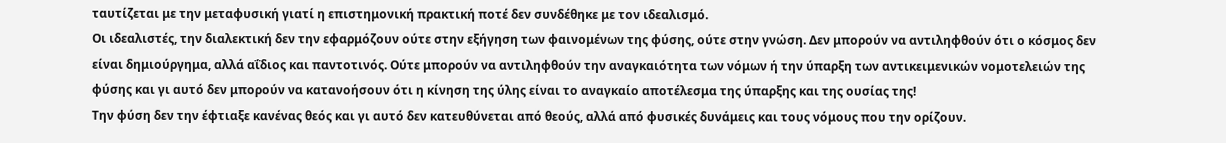ταυτίζεται με την μεταφυσική γιατί η επιστημονική πρακτική ποτέ δεν συνδέθηκε με τον ιδεαλισμό.
Οι ιδεαλιστές, την διαλεκτική δεν την εφαρμόζουν ούτε στην εξήγηση των φαινομένων της φύσης, ούτε στην γνώση. Δεν μπορούν να αντιληφθούν ότι ο κόσμος δεν είναι δημιούργημα, αλλά αΐδιος και παντοτινός. Ούτε μπορούν να αντιληφθούν την αναγκαιότητα των νόμων ή την ύπαρξη των αντικειμενικών νομοτελειών της φύσης και γι αυτό δεν μπορούν να κατανοήσουν ότι η κίνηση της ύλης είναι το αναγκαίο αποτέλεσμα της ύπαρξης και της ουσίας της!
Την φύση δεν την έφτιαξε κανένας θεός και γι αυτό δεν κατευθύνεται από θεούς, αλλά από φυσικές δυνάμεις και τους νόμους που την ορίζουν.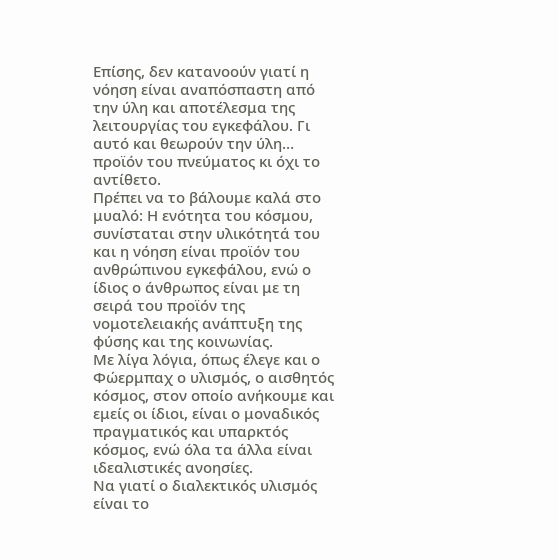Επίσης, δεν κατανοούν γιατί η νόηση είναι αναπόσπαστη από την ύλη και αποτέλεσμα της λειτουργίας του εγκεφάλου. Γι αυτό και θεωρούν την ύλη… προϊόν του πνεύματος κι όχι το αντίθετο.
Πρέπει να το βάλουμε καλά στο μυαλό: Η ενότητα του κόσμου, συνίσταται στην υλικότητά του και η νόηση είναι προϊόν του ανθρώπινου εγκεφάλου, ενώ ο ίδιος ο άνθρωπος είναι με τη σειρά του προϊόν της νομοτελειακής ανάπτυξη της φύσης και της κοινωνίας.
Με λίγα λόγια, όπως έλεγε και ο Φώερμπαχ ο υλισμός, ο αισθητός κόσμος, στον οποίο ανήκουμε και εμείς οι ίδιοι, είναι ο μοναδικός πραγματικός και υπαρκτός κόσμος, ενώ όλα τα άλλα είναι ιδεαλιστικές ανοησίες.
Να γιατί ο διαλεκτικός υλισμός είναι το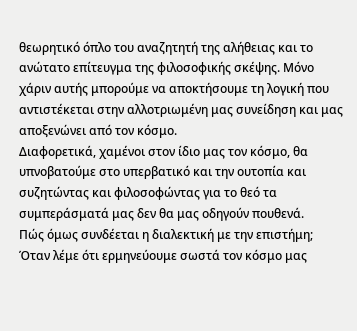θεωρητικό όπλο του αναζητητή της αλήθειας και το ανώτατο επίτευγμα της φιλοσοφικής σκέψης. Μόνο χάριν αυτής μπορούμε να αποκτήσουμε τη λογική που αντιστέκεται στην αλλοτριωμένη μας συνείδηση και μας αποξενώνει από τον κόσμο.
Διαφορετικά, χαμένοι στον ίδιο μας τον κόσμο, θα υπνοβατούμε στο υπερβατικό και την ουτοπία και συζητώντας και φιλοσοφώντας για το θεό τα συμπεράσματά μας δεν θα μας οδηγούν πουθενά.
Πώς όμως συνδέεται η διαλεκτική με την επιστήμη;
Όταν λέμε ότι ερμηνεύουμε σωστά τον κόσμο μας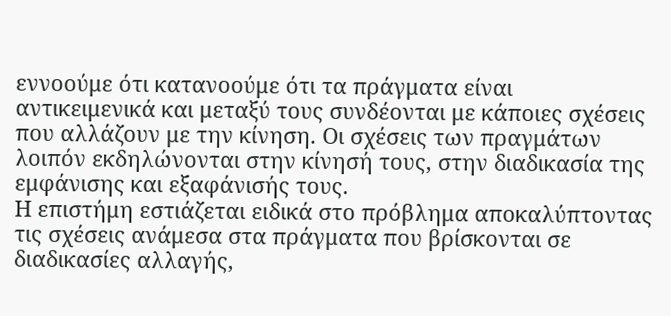εννοούμε ότι κατανοούμε ότι τα πράγματα είναι αντικειμενικά και μεταξύ τους συνδέονται με κάποιες σχέσεις που αλλάζουν με την κίνηση. Οι σχέσεις των πραγμάτων λοιπόν εκδηλώνονται στην κίνησή τους, στην διαδικασία της εμφάνισης και εξαφάνισής τους.
Η επιστήμη εστιάζεται ειδικά στο πρόβλημα αποκαλύπτοντας τις σχέσεις ανάμεσα στα πράγματα που βρίσκονται σε διαδικασίες αλλαγής,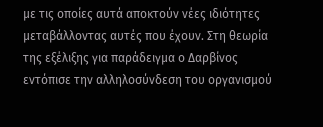με τις οποίες αυτά αποκτούν νέες ιδιότητες μεταβάλλοντας αυτές που έχουν. Στη θεωρία της εξέλιξης για παράδειγμα ο Δαρβίνος εντόπισε την αλληλοσύνδεση του οργανισμού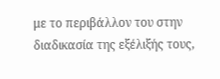με το περιβάλλον του στην διαδικασία της εξέλιξής τους,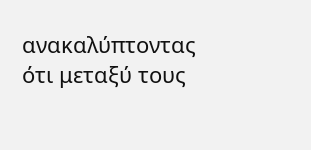ανακαλύπτοντας ότι μεταξύ τους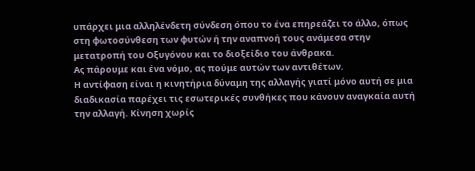υπάρχει μια αλληλένδετη σύνδεση όπου το ένα επηρεάζει το άλλο, όπως στη φωτοσύνθεση των φυτών ή την αναπνοή τους ανάμεσα στην μετατροπή του Οξυγόνου και το διοξείδιο του άνθρακα.
Ας πάρουμε και ένα νόμο, ας πούμε αυτών των αντιθέτων.
Η αντίφαση είναι η κινητήρια δύναμη της αλλαγής γιατί μόνο αυτή σε μια διαδικασία παρέχει τις εσωτερικές συνθήκες που κάνουν αναγκαία αυτή την αλλαγή. Κίνηση χωρίς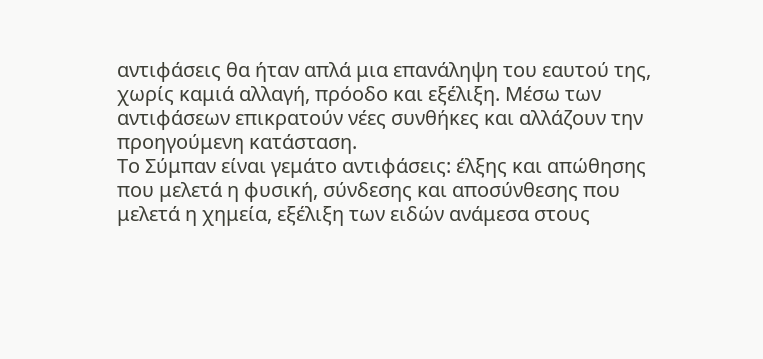αντιφάσεις θα ήταν απλά μια επανάληψη του εαυτού της, χωρίς καμιά αλλαγή, πρόοδο και εξέλιξη. Μέσω των αντιφάσεων επικρατούν νέες συνθήκες και αλλάζουν την προηγούμενη κατάσταση.
Το Σύμπαν είναι γεμάτο αντιφάσεις: έλξης και απώθησης που μελετά η φυσική, σύνδεσης και αποσύνθεσης που μελετά η χημεία, εξέλιξη των ειδών ανάμεσα στους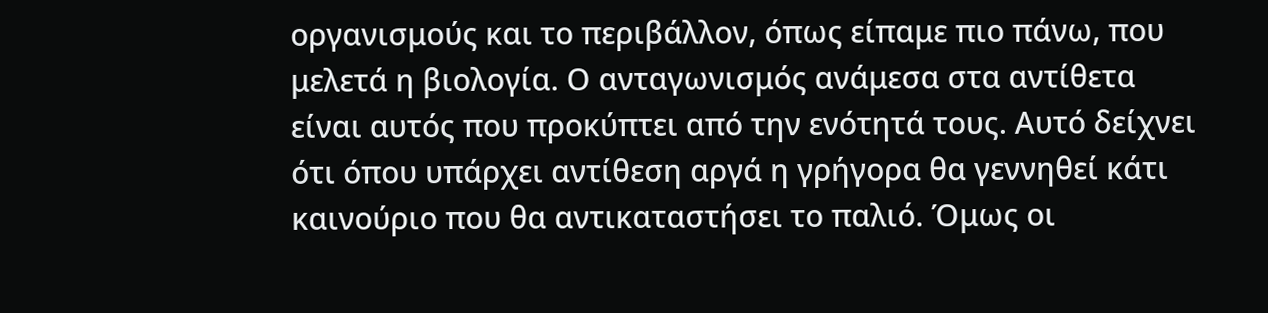οργανισμούς και το περιβάλλον, όπως είπαμε πιο πάνω, που μελετά η βιολογία. Ο ανταγωνισμός ανάμεσα στα αντίθετα είναι αυτός που προκύπτει από την ενότητά τους. Αυτό δείχνει ότι όπου υπάρχει αντίθεση αργά η γρήγορα θα γεννηθεί κάτι καινούριο που θα αντικαταστήσει το παλιό. Όμως οι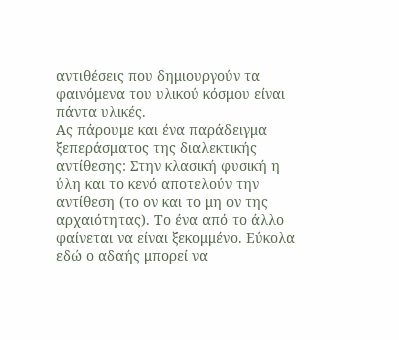αντιθέσεις που δημιουργούν τα φαινόμενα του υλικού κόσμου είναι πάντα υλικές.
Ας πάρουμε και ένα παράδειγμα ξεπεράσματος της διαλεκτικής αντίθεσης: Στην κλασική φυσική η ύλη και το κενό αποτελούν την αντίθεση (το ον και το μη ον της αρχαιότητας). Το ένα από το άλλο φαίνεται να είναι ξεκομμένο. Εύκολα εδώ ο αδαής μπορεί να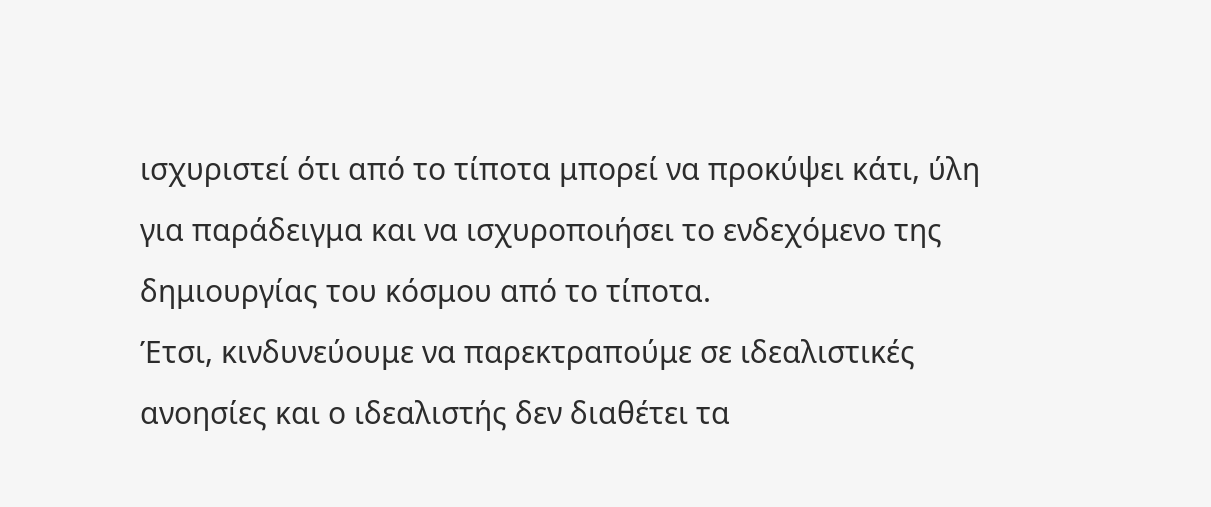ισχυριστεί ότι από το τίποτα μπορεί να προκύψει κάτι, ύλη για παράδειγμα και να ισχυροποιήσει το ενδεχόμενο της δημιουργίας του κόσμου από το τίποτα.
Έτσι, κινδυνεύουμε να παρεκτραπούμε σε ιδεαλιστικές ανοησίες και ο ιδεαλιστής δεν διαθέτει τα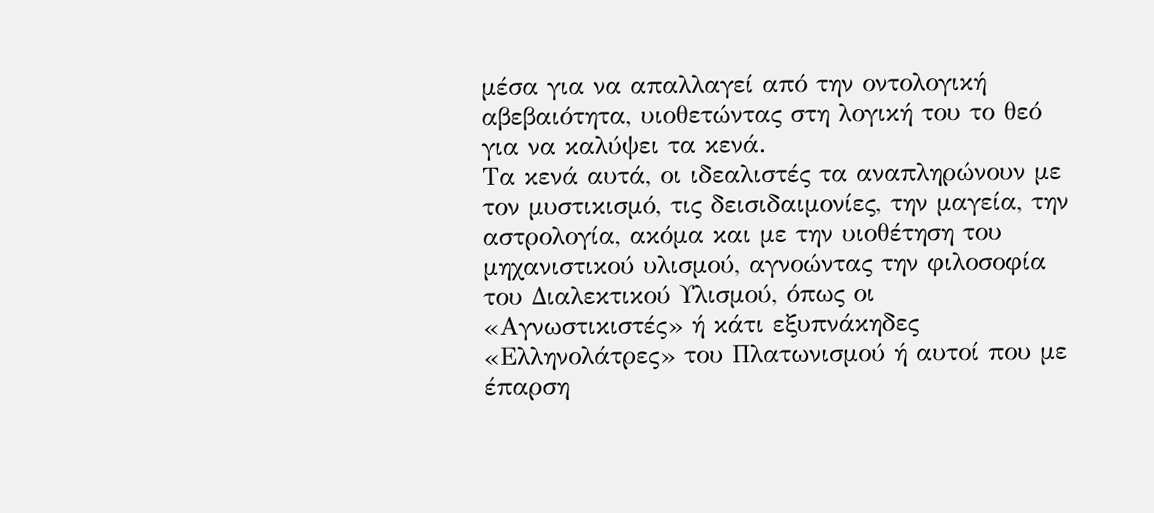μέσα για να απαλλαγεί από την οντολογική αβεβαιότητα, υιοθετώντας στη λογική του το θεό για να καλύψει τα κενά.
Τα κενά αυτά, οι ιδεαλιστές τα αναπληρώνουν με τον μυστικισμό, τις δεισιδαιμονίες, την μαγεία, την αστρολογία, ακόμα και με την υιοθέτηση του μηχανιστικού υλισμού, αγνοώντας την φιλοσοφία του Διαλεκτικού Υλισμού, όπως οι «Αγνωστικιστές» ή κάτι εξυπνάκηδες «Ελληνολάτρες» του Πλατωνισμού ή αυτοί που με έπαρση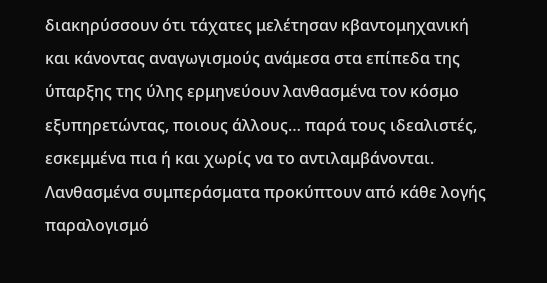διακηρύσσουν ότι τάχατες μελέτησαν κβαντομηχανική και κάνοντας αναγωγισμούς ανάμεσα στα επίπεδα της ύπαρξης της ύλης ερμηνεύουν λανθασμένα τον κόσμο εξυπηρετώντας, ποιους άλλους… παρά τους ιδεαλιστές, εσκεμμένα πια ή και χωρίς να το αντιλαμβάνονται.
Λανθασμένα συμπεράσματα προκύπτουν από κάθε λογής παραλογισμό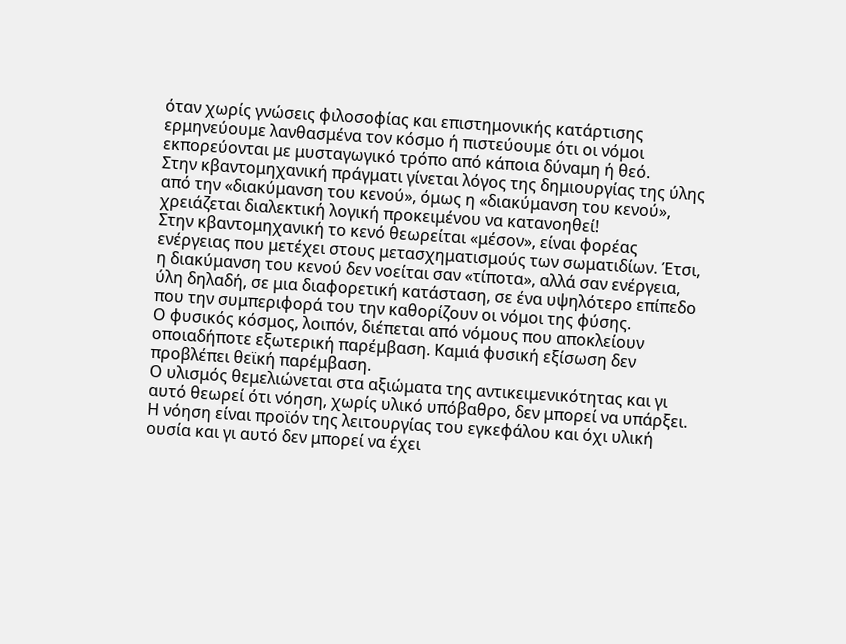όταν χωρίς γνώσεις φιλοσοφίας και επιστημονικής κατάρτισης ερμηνεύουμε λανθασμένα τον κόσμο ή πιστεύουμε ότι οι νόμοι εκπορεύονται με μυσταγωγικό τρόπο από κάποια δύναμη ή θεό.
Στην κβαντομηχανική πράγματι γίνεται λόγος της δημιουργίας της ύλης από την «διακύμανση του κενού», όμως η «διακύμανση του κενού», χρειάζεται διαλεκτική λογική προκειμένου να κατανοηθεί!
Στην κβαντομηχανική το κενό θεωρείται «μέσον», είναι φορέας ενέργειας που μετέχει στους μετασχηματισμούς των σωματιδίων. Έτσι, η διακύμανση του κενού δεν νοείται σαν «τίποτα», αλλά σαν ενέργεια, ύλη δηλαδή, σε μια διαφορετική κατάσταση, σε ένα υψηλότερο επίπεδο που την συμπεριφορά του την καθορίζουν οι νόμοι της φύσης.
Ο φυσικός κόσμος, λοιπόν, διέπεται από νόμους που αποκλείουν οποιαδήποτε εξωτερική παρέμβαση. Καμιά φυσική εξίσωση δεν προβλέπει θεϊκή παρέμβαση.
Ο υλισμός θεμελιώνεται στα αξιώματα της αντικειμενικότητας και γι αυτό θεωρεί ότι νόηση, χωρίς υλικό υπόβαθρο, δεν μπορεί να υπάρξει. Η νόηση είναι προϊόν της λειτουργίας του εγκεφάλου και όχι υλική ουσία και γι αυτό δεν μπορεί να έχει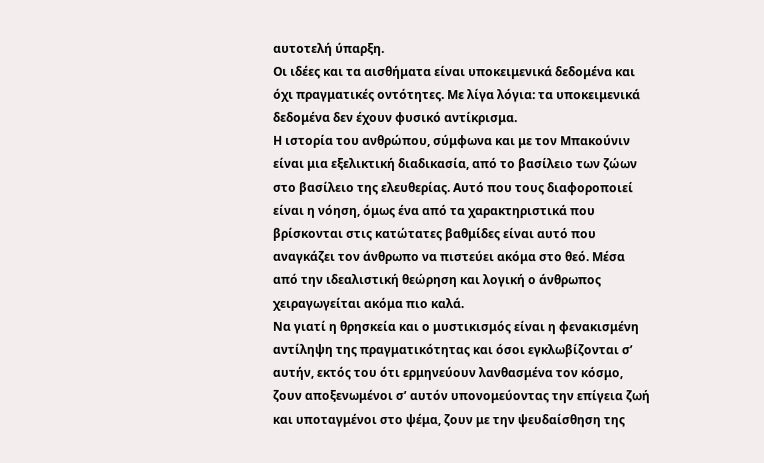αυτοτελή ύπαρξη.
Οι ιδέες και τα αισθήματα είναι υποκειμενικά δεδομένα και όχι πραγματικές οντότητες. Με λίγα λόγια: τα υποκειμενικά δεδομένα δεν έχουν φυσικό αντίκρισμα.
Η ιστορία του ανθρώπου, σύμφωνα και με τον Μπακούνιν είναι μια εξελικτική διαδικασία, από το βασίλειο των ζώων στο βασίλειο της ελευθερίας. Αυτό που τους διαφοροποιεί είναι η νόηση, όμως ένα από τα χαρακτηριστικά που βρίσκονται στις κατώτατες βαθμίδες είναι αυτό που αναγκάζει τον άνθρωπο να πιστεύει ακόμα στο θεό. Μέσα από την ιδεαλιστική θεώρηση και λογική ο άνθρωπος χειραγωγείται ακόμα πιο καλά.
Να γιατί η θρησκεία και ο μυστικισμός είναι η φενακισμένη αντίληψη της πραγματικότητας και όσοι εγκλωβίζονται σ’ αυτήν, εκτός του ότι ερμηνεύουν λανθασμένα τον κόσμο, ζουν αποξενωμένοι σ’ αυτόν υπονομεύοντας την επίγεια ζωή και υποταγμένοι στο ψέμα, ζουν με την ψευδαίσθηση της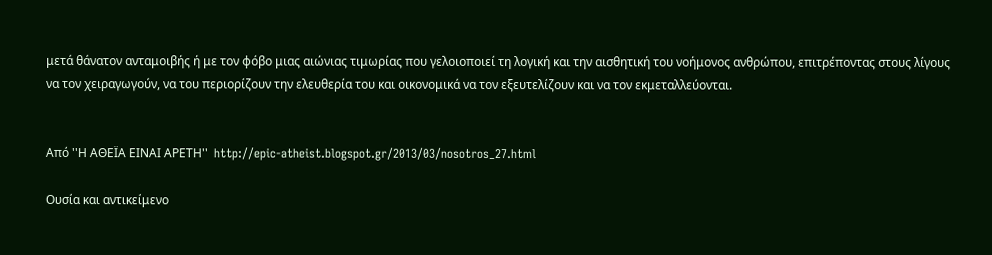μετά θάνατον ανταμοιβής ή με τον φόβο μιας αιώνιας τιμωρίας που γελοιοποιεί τη λογική και την αισθητική του νοήμονος ανθρώπου, επιτρέποντας στους λίγους να τον χειραγωγούν, να του περιορίζουν την ελευθερία του και οικονομικά να τον εξευτελίζουν και να τον εκμεταλλεύονται.


Από ''Η ΑΘΕΪΑ ΕΙΝΑΙ ΑΡΕΤΗ''  http://epic-atheist.blogspot.gr/2013/03/nosotros_27.html

Ουσία και αντικείμενο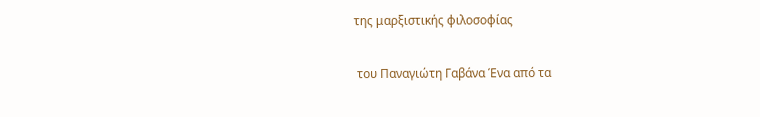της μαρξιστικής φιλοσοφίας

 του Παναγιώτη Γαβάνα Ένα από τα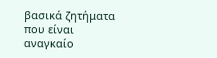βασικά ζητήματα που είναι αναγκαίο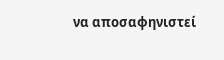να αποσαφηνιστεί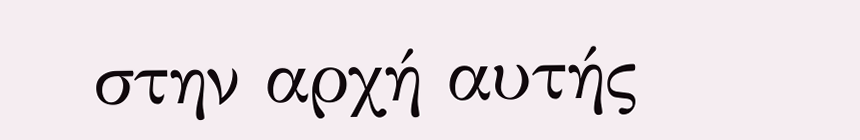στην αρχή αυτής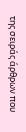της σειράς άρθρων που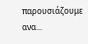παρουσιάζουμε ανα...